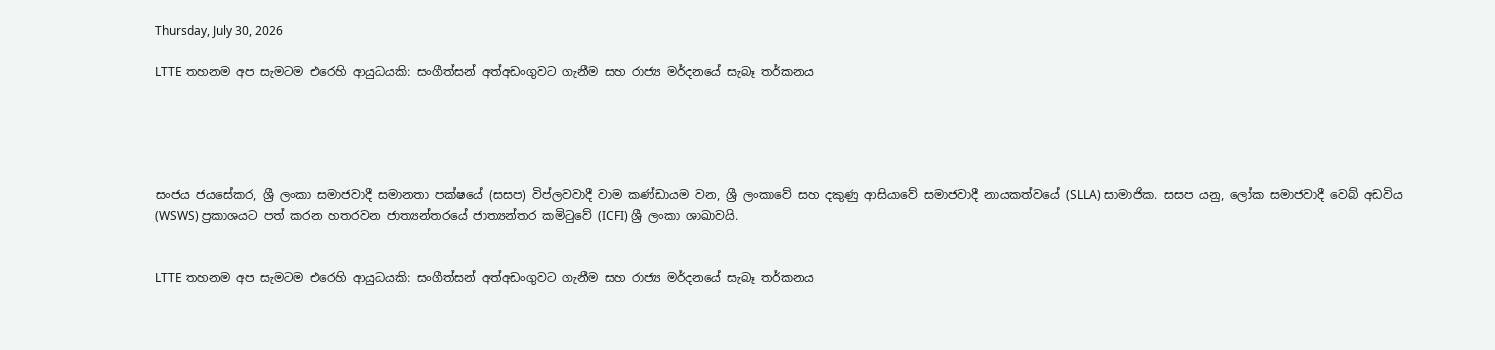Thursday, July 30, 2026

LTTE තහනම අප සැමටම එරෙහි ආයුධයකි: සංගීත්සන් අත්අඩංගුවට ගැනීම සහ රාජ්‍ය මර්දනයේ සැබෑ තර්කනය





සංජය ජයසේකර, ශ්‍රී ලංකා සමාජවාදී සමානතා පක්ෂයේ (සසප) විප්ලවවාදී වාම කණ්ඩායම වන, ශ්‍රී ලංකාවේ සහ දකුණු ආසියාවේ සමාජවාදී නායකත්වයේ (SLLA) සාමාජික. සසප යනු, ලෝක සමාජවාදී වෙබ් අඩවිය (WSWS) ප්‍රකාශයට පත් කරන හතරවන ජාත්‍යන්තරයේ ජාත්‍යන්තර කමිටුවේ (ICFI) ශ්‍රී ලංකා ශාඛාවයි.


LTTE තහනම අප සැමටම එරෙහි ආයුධයකි: සංගීත්සන් අත්අඩංගුවට ගැනීම සහ රාජ්‍ය මර්දනයේ සැබෑ තර්කනය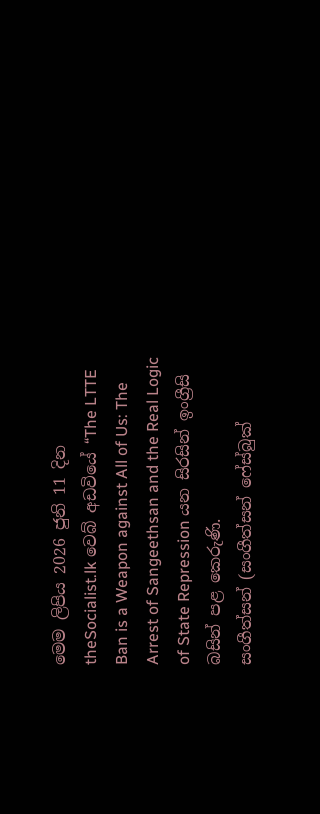මෙම ලිපිය 2026 ජුනි 11 දින theSocialist.lk වෙබ් අඩවියේ “The LTTE Ban is a Weapon against All of Us: The Arrest of Sangeethsan and the Real Logic of State Repression යන සිරසින් ඉංග්‍රීසි බසින් පළ කෙරුණි.
සංගීත්සන් (සංගීත්සන් ෆේස්බුක්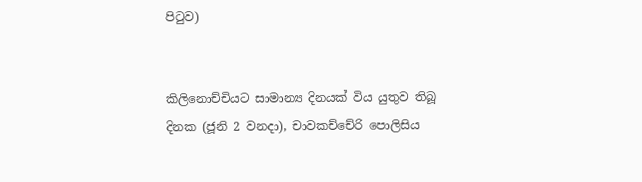පිටුව)


කිලිනොච්චියට සාමාන්‍ය දිනයක් විය යුතුව තිබූ දිනක (ජූනි 2 වනදා), චාවකච්චේරි පොලිසිය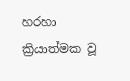හරහා ක්‍රියාත්මක වූ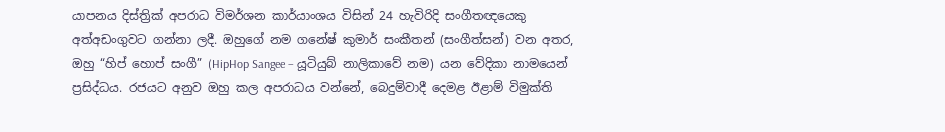යාපනය දිස්ත්‍රික් අපරාධ විමර්ශන කාර්යාංශය විසින් 24 හැවිරිදි සංගීතඥයෙකු අත්අඩංගුවට ගන්නා ලදී. ඔහුගේ නම ගනේෂ් කුමාර් සංකීතන් (සංගීත්සන්) වන අතර, ඔහු “හිප් හොප් සංගී” (HipHop Sangee – යූටියුබ් නාලිකාවේ නම) යන වේදිකා නාමයෙන් ප්‍රසිද්ධය. රජයට අනුව ඔහු කල අපරාධය වන්නේ, බෙදුම්වාදී දෙමළ ඊළාම් විමුක්ති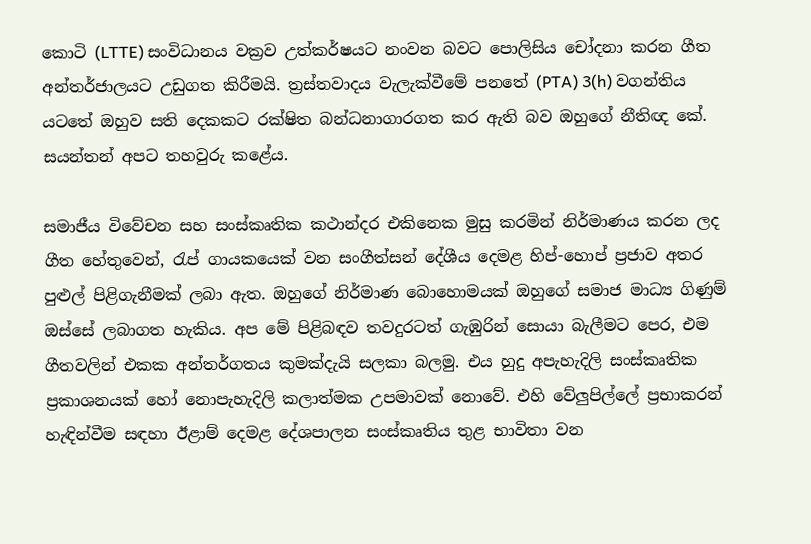කොටි (LTTE) සංවිධානය වක්‍රව උත්කර්ෂයට නංවන බවට පොලිසිය චෝදනා කරන ගීත අන්තර්ජාලයට උඩුගත කිරීමයි. ත්‍රස්තවාදය වැලැක්වීමේ පනතේ (PTA) 3(h) වගන්තිය යටතේ ඔහුව සති දෙකකට රක්ෂිත බන්ධනාගාරගත කර ඇති බව ඔහුගේ නීතිඥ කේ. සයන්තන් අපට තහවුරු කළේය.

සමාජීය විවේචන සහ සංස්කෘතික කථාන්දර එකිනෙක මුසු කරමින් නිර්මාණය කරන ලද ගීත හේතුවෙන්, රැප් ගායකයෙක් වන සංගීත්සන් දේශීය දෙමළ හිප්-හොප් ප්‍රජාව අතර පුළුල් පිළිගැනීමක් ලබා ඇත. ඔහුගේ නිර්මාණ බොහොමයක් ඔහුගේ සමාජ මාධ්‍ය ගිණුම් ඔස්සේ ලබාගත හැකිය. අප මේ පිළිබඳව තවදුරටත් ගැඹුරින් සොයා බැලීමට පෙර, එම ගීතවලින් එකක අන්තර්ගතය කුමක්දැයි සලකා බලමු. එය හුදු අපැහැදිලි සංස්කෘතික ප්‍රකාශනයක් හෝ නොපැහැදිලි කලාත්මක උපමාවක් නොවේ. එහි වේලුපිල්ලේ ප්‍රභාකරන් හැඳින්වීම සඳහා ඊළාම් දෙමළ දේශපාලන සංස්කෘතිය තුළ භාවිතා වන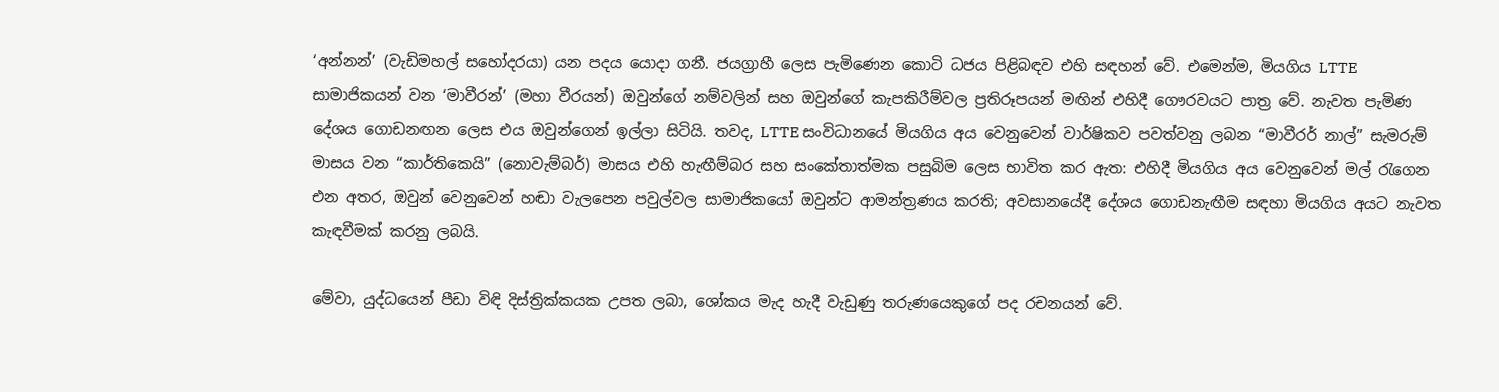‘අන්නන්’ (වැඩිමහල් සහෝදරයා) යන පදය යොදා ගනී. ජයග්‍රාහී ලෙස පැමිණෙන කොටි ධජය පිළිබඳව එහි සඳහන් වේ. එමෙන්ම, මියගිය LTTE සාමාජිකයන් වන ‘මාවීරන්’ (මහා වීරයන්) ඔවුන්ගේ නම්වලින් සහ ඔවුන්ගේ කැපකිරීම්වල ප්‍රතිරූපයන් මඟින් එහිදී ගෞරවයට පාත්‍ර වේ. නැවත පැමිණ දේශය ගොඩනඟන ලෙස එය ඔවුන්ගෙන් ඉල්ලා සිටියි. තවද, LTTE සංවිධානයේ මියගිය අය වෙනුවෙන් වාර්ෂිකව පවත්වනු ලබන “මාවීරර් නාල්” සැමරුම් මාසය වන “කාර්තිකෙයි” (නොවැම්බර්) මාසය එහි හැඟීම්බර සහ සංකේතාත්මක පසුබිම ලෙස භාවිත කර ඇත: එහිදී මියගිය අය වෙනුවෙන් මල් රැගෙන එන අතර, ඔවුන් වෙනුවෙන් හඬා වැලපෙන පවුල්වල සාමාජිකයෝ ඔවුන්ට ආමන්ත්‍රණය කරති; අවසානයේදී දේශය ගොඩනැඟීම සඳහා මියගිය අයට නැවත කැඳවීමක් කරනු ලබයි.

මේවා, යුද්ධයෙන් පීඩා විඳි දිස්ත්‍රික්කයක උපත ලබා, ශෝකය මැද හැදී වැඩුණු තරුණයෙකුගේ පද රචනයන් වේ.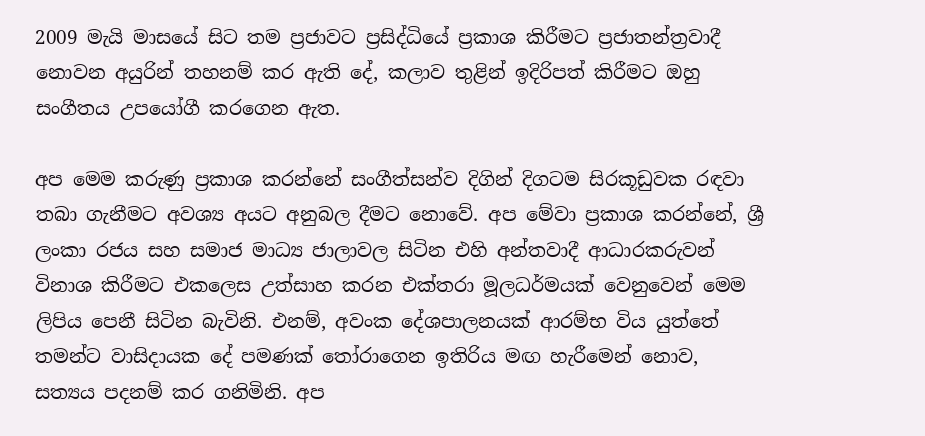2009 මැයි මාසයේ සිට තම ප්‍රජාවට ප්‍රසිද්ධියේ ප්‍රකාශ කිරීමට ප්‍රජාතන්ත්‍රවාදී නොවන අයුරින් තහනම් කර ඇති දේ, කලාව තුළින් ඉදිරිපත් කිරීමට ඔහු සංගීතය උපයෝගී කරගෙන ඇත.

අප මෙම කරුණු ප්‍රකාශ කරන්නේ සංගීත්සන්ව දිගින් දිගටම සිරකූඩුවක රඳවා තබා ගැනීමට අවශ්‍ය අයට අනුබල දීමට නොවේ. අප මේවා ප්‍රකාශ කරන්නේ, ශ්‍රී ලංකා රජය සහ සමාජ මාධ්‍ය ජාලාවල සිටින එහි අන්තවාදී ආධාරකරුවන් විනාශ කිරීමට එකලෙස උත්සාහ කරන එක්තරා මූලධර්මයක් වෙනුවෙන් මෙම ලිපිය පෙනී සිටින බැවිනි. එනම්, අවංක දේශපාලනයක් ආරම්භ විය යුත්තේ තමන්ට වාසිදායක දේ පමණක් තෝරාගෙන ඉතිරිය මඟ හැරීමෙන් නොව, සත්‍යය පදනම් කර ගනිමිනි. අප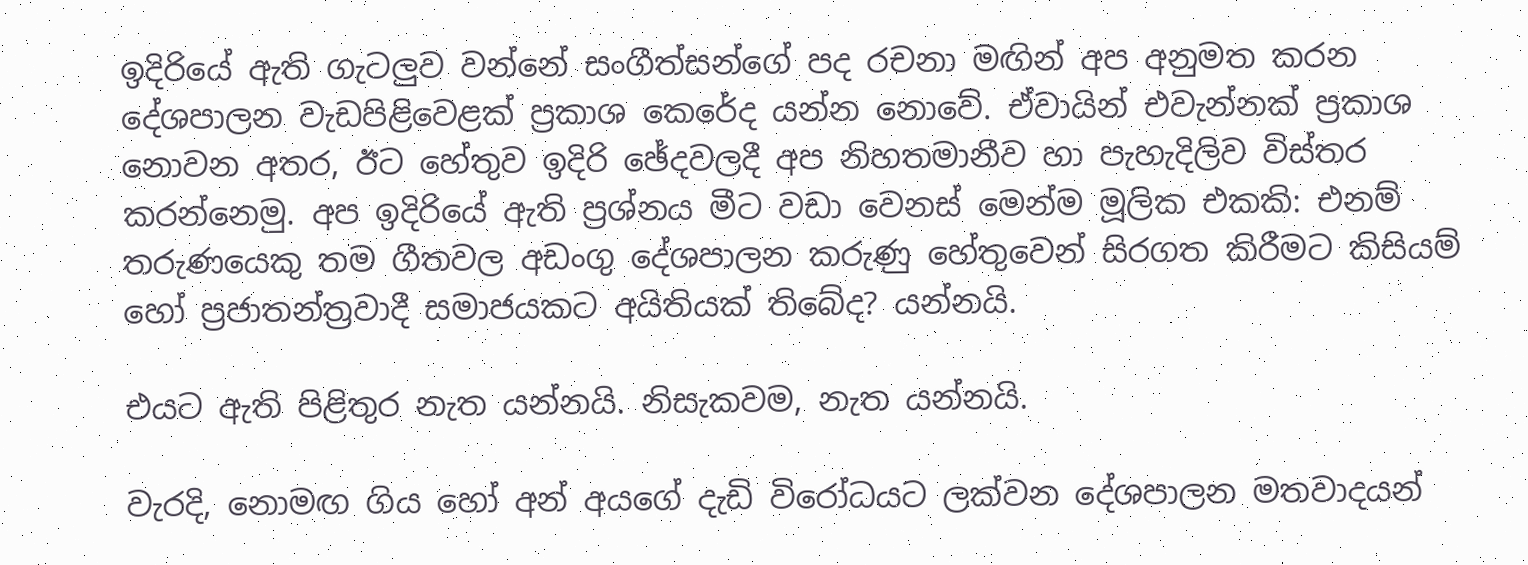ඉදිරියේ ඇති ගැටලුව වන්නේ සංගීත්සන්ගේ පද රචනා මඟින් අප අනුමත කරන දේශපාලන වැඩපිළිවෙළක් ප්‍රකාශ කෙරේද යන්න නොවේ. ඒවායින් එවැන්නක් ප්‍රකාශ නොවන අතර, ඊට හේතුව ඉදිරි ඡේදවලදී අප නිහතමානීව හා පැහැදිලිව විස්තර කරන්නෙමු. අප ඉදිරියේ ඇති ප්‍රශ්නය මීට වඩා වෙනස් මෙන්ම මූලික එකකි: එනම් තරුණයෙකු තම ගීතවල අඩංගු දේශපාලන කරුණු හේතුවෙන් සිරගත කිරීමට කිසියම් හෝ ප්‍රජාතන්ත්‍රවාදී සමාජයකට අයිතියක් තිබේද? යන්නයි.

එයට ඇති පිළිතුර නැත යන්නයි. නිසැකවම, නැත යන්නයි.

වැරදි, නොමඟ ගිය හෝ අන් අයගේ දැඩි විරෝධයට ලක්වන දේශපාලන මතවාදයන්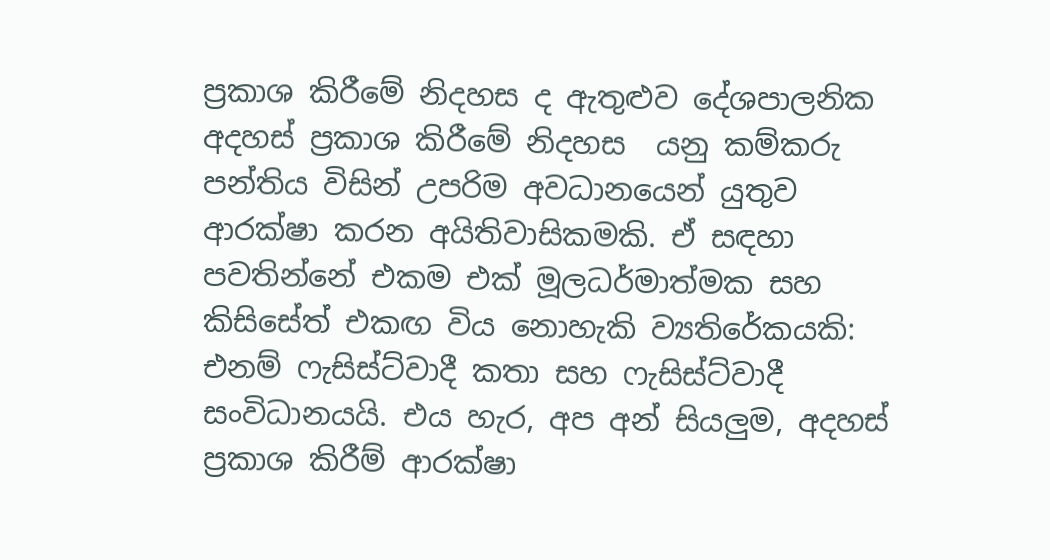ප්‍රකාශ කිරීමේ නිදහස ද ඇතුළුව දේශපාලනික අදහස් ප්‍රකාශ කිරීමේ නිදහස  යනු කම්කරු පන්තිය විසින් උපරිම අවධානයෙන් යුතුව ආරක්ෂා කරන අයිතිවාසිකමකි. ඒ සඳහා පවතින්නේ එකම එක් මූලධර්මාත්මක සහ කිසිසේත් එකඟ විය නොහැකි ව්‍යතිරේකයකි: එනම් ෆැසිස්ට්වාදී කතා සහ ෆැසිස්ට්වාදී සංවිධානයයි. එය හැර, අප අන් සියලුම, අදහස් ප්‍රකාශ කිරීම් ආරක්ෂා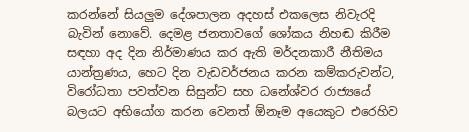කරන්නේ සියලුම දේශපාලන අදහස් එකලෙස නිවැරදි බැවින් නොවේ. දෙමළ ජනතාවගේ ශෝකය නිහඬ කිරීම සඳහා අද දින නිර්මාණය කර ඇති මර්දනකාරී නීතිමය යාන්ත්‍රණය, හෙට දින වැඩවර්ජනය කරන කම්කරුවන්ට, විරෝධතා පවත්වන සිසුන්ට සහ ධනේශ්වර රාජ්‍යයේ බලයට අභියෝග කරන වෙනත් ඕනෑම අයෙකුට එරෙහිව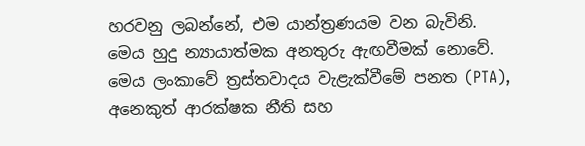හරවනු ලබන්නේ, එම යාන්ත්‍රණයම වන බැවිනි. මෙය හුදු න්‍යායාත්මක අනතුරු ඇඟවීමක් නොවේ. මෙය ලංකාවේ ත්‍රස්තවාදය වැළැක්වීමේ පනත (PTA), අනෙකුත් ආරක්ෂක නීති සහ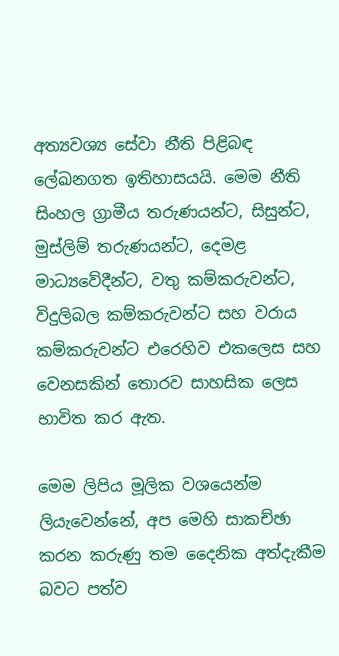අත්‍යවශ්‍ය සේවා නීති පිළිබඳ ලේඛනගත ඉතිහාසයයි. මෙම නීති සිංහල ග්‍රාමීය තරුණයන්ට, සිසුන්ට, මුස්ලිම් තරුණයන්ට, දෙමළ මාධ්‍යවේදීන්ට, වතු කම්කරුවන්ට, විදුලිබල කම්කරුවන්ට සහ වරාය කම්කරුවන්ට එරෙහිව එකලෙස සහ වෙනසකින් තොරව සාහසික ලෙස භාවිත කර ඇත.

මෙම ලිපිය මූලික වශයෙන්ම ලියැවෙන්නේ, අප මෙහි සාකච්ඡා කරන කරුණු තම දෛනික අත්දැකීම බවට පත්ව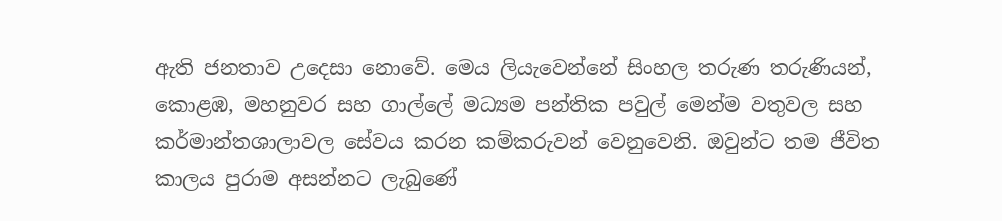ඇති ජනතාව උදෙසා නොවේ. මෙය ලියැවෙන්නේ සිංහල තරුණ තරුණියන්, කොළඹ, මහනුවර සහ ගාල්ලේ මධ්‍යම පන්තික පවුල් මෙන්ම වතුවල සහ කර්මාන්තශාලාවල සේවය කරන කම්කරුවන් වෙනුවෙනි. ඔවුන්ට තම ජීවිත කාලය පුරාම අසන්නට ලැබුණේ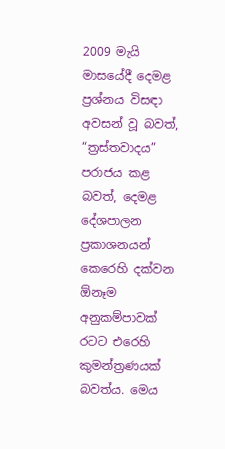2009 මැයි මාසයේදී දෙමළ ප්‍රශ්නය විසඳා අවසන් වූ බවත්, “ත්‍රස්තවාදය” පරාජය කළ බවත්, දෙමළ දේශපාලන ප්‍රකාශනයන් කෙරෙහි දක්වන ඕනෑම අනුකම්පාවක් රටට එරෙහි කුමන්ත්‍රණයක් බවත්ය. මෙය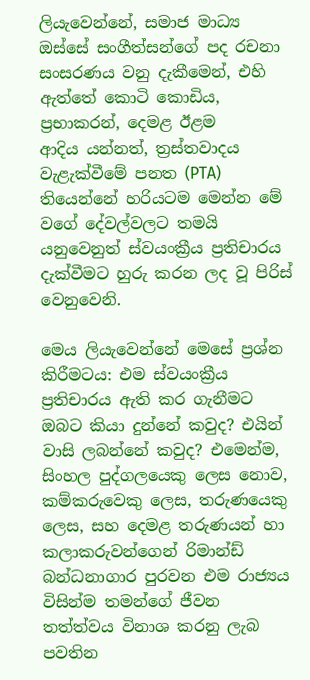ලියැවෙන්නේ, සමාජ මාධ්‍ය ඔස්සේ සංගීත්සන්ගේ පද රචනා සංසරණය වනු දැකීමෙන්, එහි ඇත්තේ කොටි කොඩිය, ප්‍රභාකරන්, දෙමළ ඊළම ආදිය ‍යන්නත්, ත්‍රස්තවාදය වැළැක්වීමේ පනත (PTA) තියෙන්නේ හරියටම මෙන්න මේ වගේ දේවල්වලට තමයි යනුවෙනුත් ස්වයංක්‍රීය ප්‍රතිචාරය දැක්වීමට හුරු කරන ලද වූ පිරිස් වෙනුවෙනි.

මෙය ලියැවෙන්නේ මෙසේ ප්‍රශ්න කිරීමටය: එම ස්වයංක්‍රීය ප්‍රතිචාරය ඇති කර ගැනීමට ඔබට කියා දුන්නේ කවුද? එයින් වාසි ලබන්නේ කවුද? එමෙන්ම, සිංහල පුද්ගලයෙකු ලෙස නොව, කම්කරුවෙකු ලෙස, තරුණයෙකු ලෙස, සහ දෙමළ තරුණයන් හා කලාකරුවන්ගෙන් රිමාන්ඩ් බන්ධනාගාර පුරවන එම රාජ්‍යය විසින්ම තමන්ගේ ජීවන තත්ත්වය විනාශ කරනු ලැබ පවතින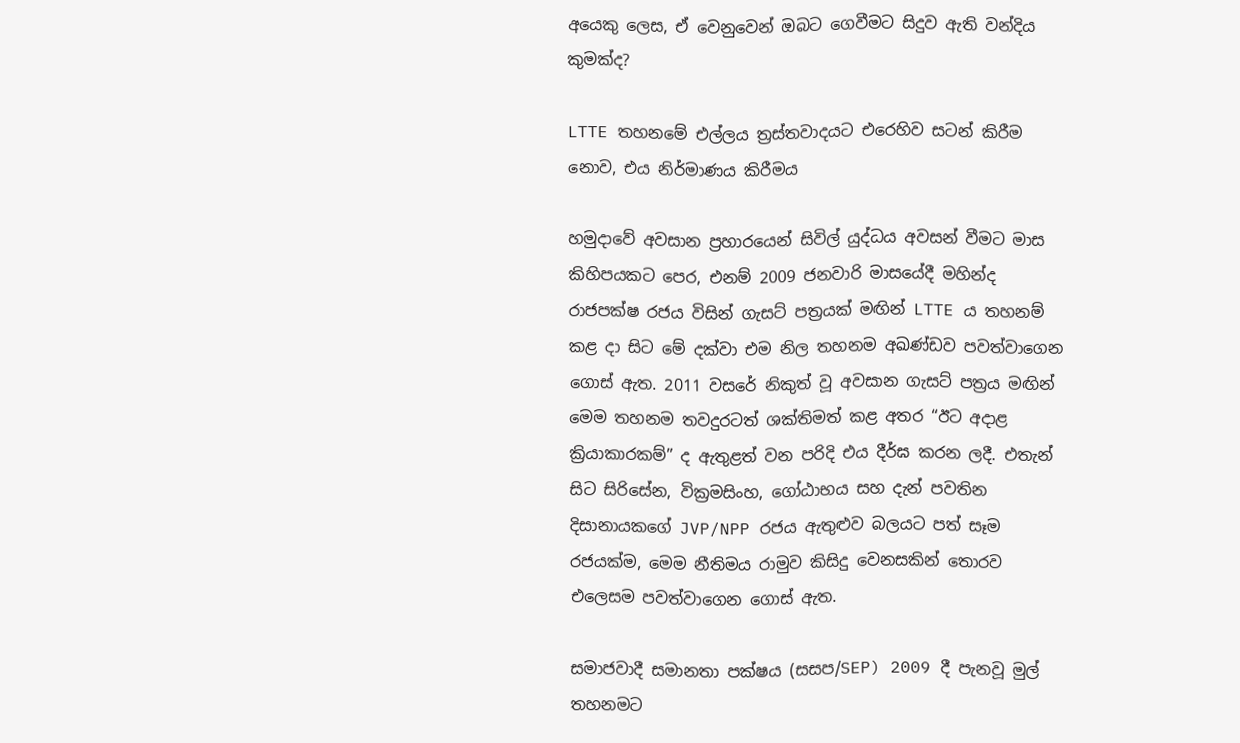අයෙකු ලෙස, ඒ වෙනුවෙන් ඔබට ගෙවීමට සිදුව ඇති වන්දිය කුමක්ද?

LTTE තහනමේ එල්ලය ත්‍රස්තවාදයට එරෙහිව සටන් කිරීම නොව, එය නිර්මාණය කිරීමය

හමුදාවේ අවසාන ප්‍රහාරයෙන් සිවිල් යුද්ධය අවසන් වීමට මාස කිහිපයකට පෙර, එනම් 2009 ජනවාරි මාසයේදී මහින්ද රාජපක්ෂ රජය විසින් ගැසට් පත්‍රයක් මඟින් LTTE ය තහනම් කළ දා සිට මේ දක්වා එම නිල තහනම අඛණ්ඩව පවත්වාගෙන ගොස් ඇත. 2011 වසරේ නිකුත් වූ අවසාන ගැසට් පත්‍රය මඟින් මෙම තහනම තවදුරටත් ශක්තිමත් කළ අතර “ඊට අදාළ ක්‍රියාකාරකම්” ද ඇතුළත් වන පරිදි එය දීර්ඝ කරන ලදී. එතැන් සිට සිරිසේන, වික්‍රමසිංහ, ගෝඨාභය සහ දැන් පවතින දිසානායකගේ JVP/NPP රජය ඇතුළුව බලයට පත් සෑම රජයක්ම, මෙම නීතිමය රාමුව කිසිදු වෙනසකින් තොරව එලෙසම පවත්වාගෙන ගොස් ඇත.

සමාජවාදී සමානතා පක්ෂය (සසප/SEP) 2009 දී පැනවූ මුල් තහනමට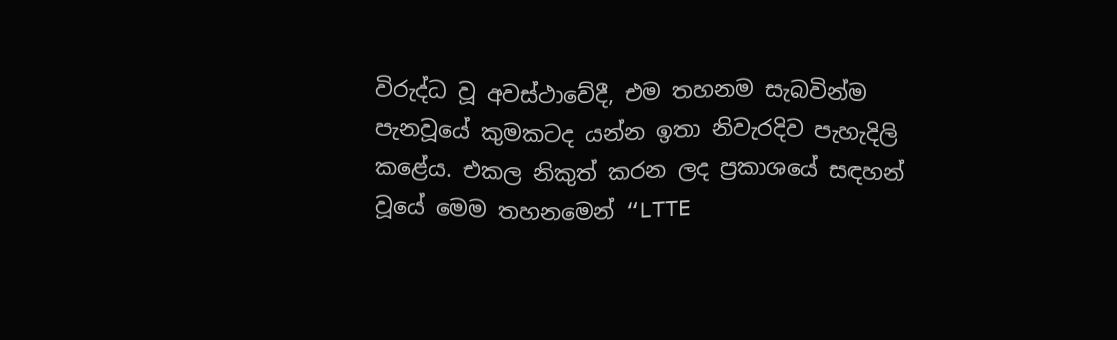විරුද්ධ වූ අවස්ථාවේදී, එම තහනම සැබවින්ම පැනවූයේ කුමකටද යන්න ඉතා නිවැරදිව පැහැදිලි කළේය. එකල නිකුත් කරන ලද ප්‍රකාශයේ සඳහන් වූයේ මෙම තහනමෙන් “LTTE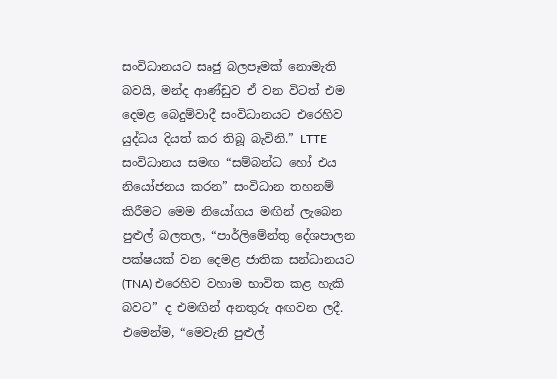සංවිධානයට සෘජු බලපෑමක් නොමැති බවයි, මන්ද ආණ්ඩුව ඒ වන විටත් එම දෙමළ බෙදුම්වාදී සංවිධානයට එරෙහිව යුද්ධය දියත් කර තිබූ බැවිනි.” LTTE සංවිධානය සමඟ “සම්බන්ධ හෝ එය නියෝජනය කරන” සංවිධාන තහනම් කිරීමට මෙම නියෝගය මඟින් ලැබෙන පුළුල් බලතල, “පාර්ලිමේන්තු දේශපාලන පක්ෂයක් වන දෙමළ ජාතික සන්ධානයට (TNA) එරෙහිව වහාම භාවිත කළ හැකි බවට” ද එමඟින් අනතුරු අඟවන ලදී. එමෙන්ම, “මෙවැනි පුළුල්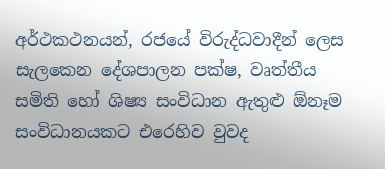අර්ථකථනයන්, රජයේ විරුද්ධවාදීන් ලෙස සැලකෙන දේශපාලන පක්ෂ, වෘත්තීය සමිති හෝ ශිෂ්‍ය සංවිධාන ඇතුළු ඕනෑම සංවිධානයකට එරෙහිව වුවද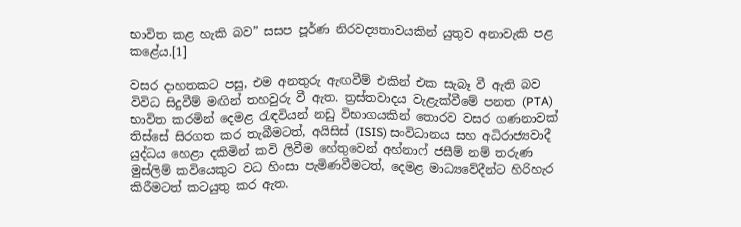භාවිත කළ හැකි බව” සසප පූර්ණ නිරවද්‍යතාවයකින් යුතුව අනාවැකි පළ කළේය.[1]

වසර දාහතකට පසු, එම අනතුරු ඇඟවීම් එකින් එක සැබෑ වී ඇති බව විවිධ සිදුවීම් මඟින් තහවුරු වී ඇත. ත්‍රස්තවාදය වැළැක්වීමේ පනත (PTA) භාවිත කරමින් දෙමළ රැඳවියන් නඩු විභාගයකින් තොරව වසර ගණනාවක් තිස්සේ සිරගත කර තැබීමටත්, අයිසිස් (ISIS) සංවිධානය සහ අධිරාජ්‍යවාදී යුද්ධය හෙළා දකිමින් කවි ලිවීම හේතුවෙන් අහ්නාෆ් ජසීම් නම් තරුණ මුස්ලිම් කවියෙකුට වධ හිංසා පැමිණවීමටත්, දෙමළ මාධ්‍යවේදීන්ට හිරිහැර කිරීමටත් කටයුතු කර ඇත.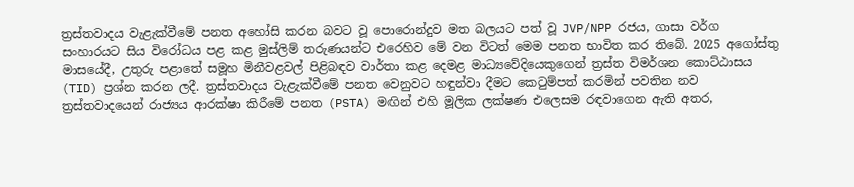ත්‍රස්තවාදය වැළැක්වීමේ පනත අහෝසි කරන බවට වූ පොරොන්දුව මත බලයට පත් වූ JVP/NPP රජය, ගාසා වර්ග සංහාරයට සිය විරෝධය පළ කළ මුස්ලිම් තරුණයන්ට එරෙහිව මේ වන විටත් මෙම පනත භාවිත කර තිබේ. 2025 අගෝස්තු මාසයේදී, උතුරු පළාතේ සමූහ මිනීවළවල් පිළිබඳව වාර්තා කළ දෙමළ මාධ්‍යවේදියෙකුගෙන් ත්‍රස්ත විමර්ශන කොට්ඨාසය (TID) ප්‍රශ්න කරන ලදී. ත්‍රස්තවාදය වැළැක්වීමේ පනත වෙනුවට හඳුන්වා දීමට කෙටුම්පත් කරමින් පවතින නව ත්‍රස්තවාදයෙන් රාජ්‍යය ආරක්ෂා කිරීමේ පනත (PSTA) මඟින් එහි මූලික ලක්ෂණ එලෙසම රඳවාගෙන ඇති අතර,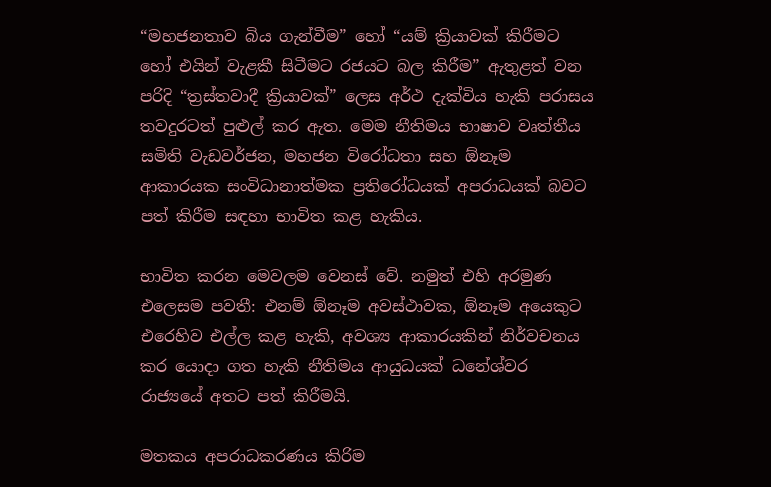“මහජනතාව බිය ගැන්වීම” හෝ “යම් ක්‍රියාවක් කිරීමට හෝ එයින් වැළකී සිටීමට රජයට බල කිරීම” ඇතුළත් වන පරිදි “ත්‍රස්තවාදී ක්‍රියාවක්” ලෙස අර්ථ දැක්විය හැකි පරාසය තවදුරටත් පුළුල් කර ඇත. මෙම නීතිමය භාෂාව වෘත්තීය සමිති වැඩවර්ජන, මහජන විරෝධතා සහ ඕනෑම ආකාරයක සංවිධානාත්මක ප්‍රතිරෝධයක් අපරාධයක් බවට පත් කිරීම සඳහා භාවිත කළ හැකිය.

භාවිත කරන මෙවලම වෙනස් වේ. නමුත් එහි අරමුණ එලෙසම පවතී: එනම් ඕනෑම අවස්ථාවක, ඕනෑම අයෙකුට එරෙහිව එල්ල කළ හැකි, අවශ්‍ය ආකාරයකින් නිර්වචනය කර යොදා ගත හැකි නීතිමය ආයුධයක් ධනේශ්වර රාජ්‍යයේ අතට පත් කිරීමයි.

මතකය අපරාධකරණය කිරිම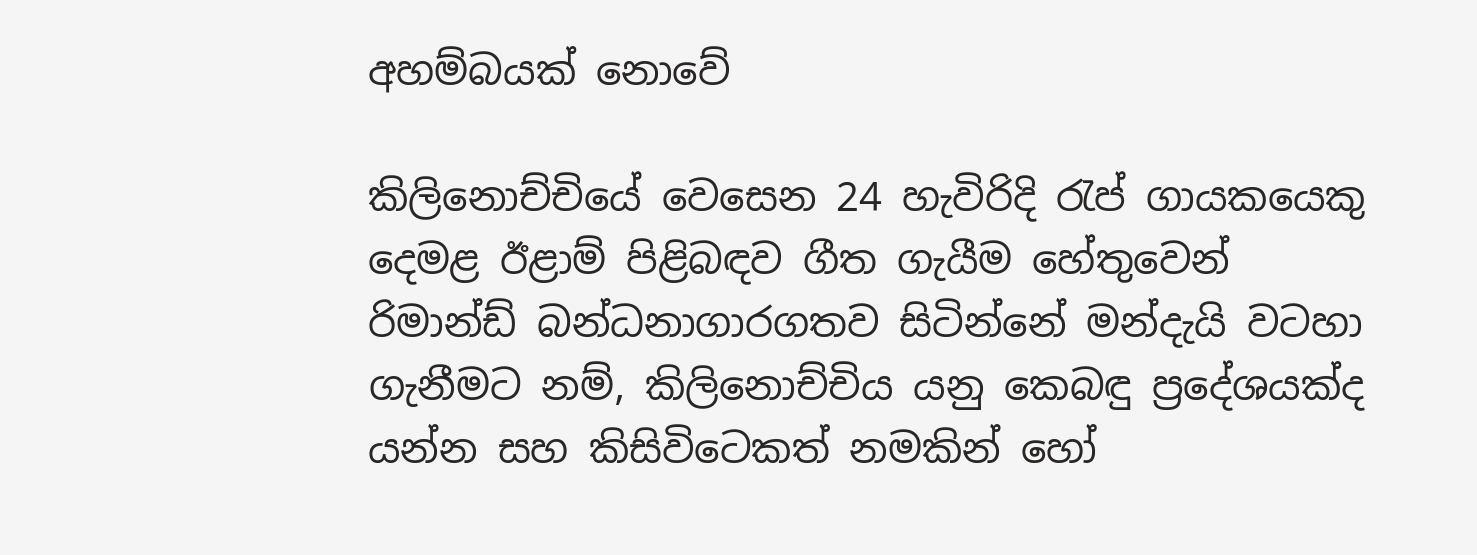අහම්බයක් නොවේ

කිලිනොච්චියේ වෙසෙන 24 හැවිරිදි රැප් ගායකයෙකු දෙමළ ඊළාම් පිළිබඳව ගීත ගැයීම හේතුවෙන් රිමාන්ඩ් බන්ධනාගාරගතව සිටින්නේ මන්දැයි වටහා ගැනීමට නම්, කිලිනොච්චිය යනු කෙබඳු ප්‍රදේශයක්ද යන්න සහ කිසිවිටෙකත් නමකින් හෝ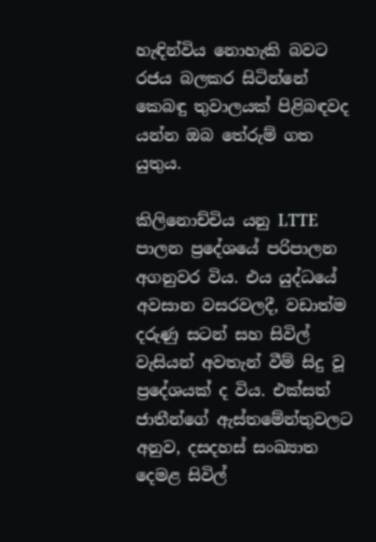හැඳින්විය නොහැකි බවට රජය බලකර සිටින්නේ කෙබඳු තුවාලයක් පිළිබඳවද යන්න ඔබ තේරුම් ගත යුතුය.

කිලිනොච්චිය යනු LTTE පාලන ප්‍රදේශයේ පරිපාලන අගනුවර විය. එය යුද්ධයේ අවසාන වසරවලදී, වඩාත්ම දරුණු සටන් සහ සිවිල් වැසියන් අවතැන් වීම් සිදු වූ ප්‍රදේශයක් ද විය. එක්සත් ජාතීන්ගේ ඇස්තමේන්තුවලට අනුව, දසදහස් සංඛ්‍යාත දෙමළ සිවිල්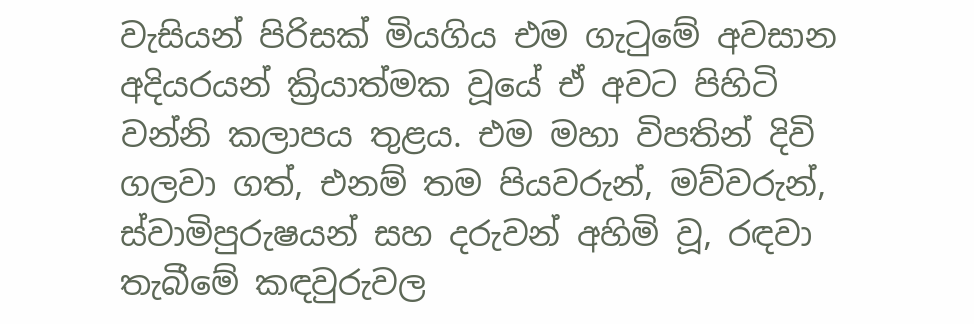වැසියන් පිරිසක් මියගිය එම ගැටුමේ අවසාන අදියරයන් ක්‍රියාත්මක වූයේ ඒ අවට පිහිටි වන්නි කලාපය තුළය. එම මහා විපතින් දිවි ගලවා ගත්, එනම් තම පියවරුන්, මව්වරුන්, ස්වාමිපුරුෂයන් සහ දරුවන් අහිමි වූ, රඳවා තැබීමේ කඳවුරුවල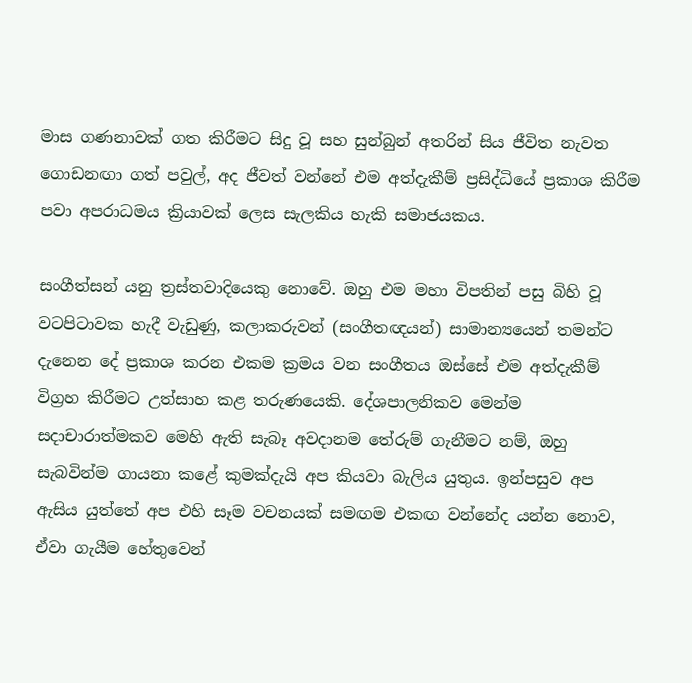මාස ගණනාවක් ගත කිරීමට සිදු වූ සහ සුන්බුන් අතරින් සිය ජීවිත නැවත ගොඩනඟා ගත් පවුල්, අද ජීවත් වන්නේ එම අත්දැකීම් ප්‍රසිද්ධියේ ප්‍රකාශ කිරීම පවා අපරාධමය ක්‍රියාවක් ලෙස සැලකිය හැකි සමාජයකය.

සංගීත්සන් යනු ත්‍රස්තවාදියෙකු නොවේ. ඔහු එම මහා විපතින් පසු බිහි වූ වටපිටාවක හැදී වැඩුණු, කලාකරුවන් (සංගීතඥයන්) සාමාන්‍යයෙන් තමන්ට දැනෙන දේ ප්‍රකාශ කරන එකම ක්‍රමය වන සංගීතය ඔස්සේ එම අත්දැකීම් විග්‍රහ කිරීමට උත්සාහ කළ තරුණයෙකි. දේශපාලනිකව මෙන්ම සදාචාරාත්මකව මෙහි ඇති සැබෑ අවදානම තේරුම් ගැනීමට නම්, ඔහු සැබවින්ම ගායනා කළේ කුමක්දැයි අප කියවා බැලිය යුතුය. ඉන්පසුව අප ඇසිය යුත්තේ අප එහි සෑම වචනයක් සමඟම එකඟ වන්නේද යන්න නොව, ඒවා ගැයීම හේතුවෙන්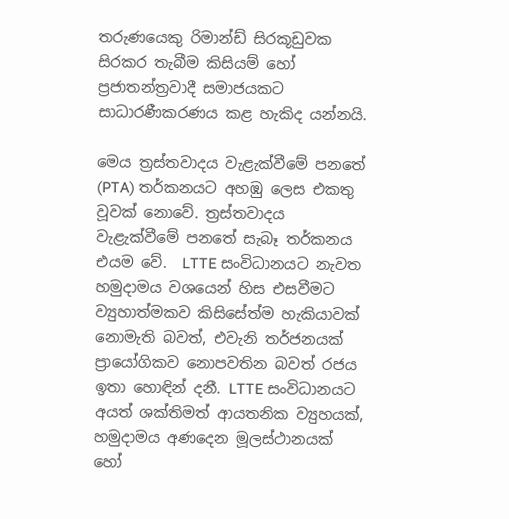තරුණයෙකු රිමාන්ඩ් සිරකූඩුවක සිරකර තැබීම කිසියම් හෝ ප්‍රජාතන්ත්‍රවාදී සමාජයකට සාධාරණීකරණය කළ හැකිද යන්නයි.

මෙය ත්‍රස්තවාදය වැළැක්වීමේ පනතේ (PTA) තර්කනයට අහඹු ලෙස එකතු වූවක් නොවේ. ත්‍රස්තවාදය වැළැක්වීමේ පනතේ සැබෑ තර්කනය එයම වේ.  LTTE සංවිධානයට නැවත හමුදාමය වශයෙන් හිස එසවීමට ව්‍යුහාත්මකව කිසිසේත්ම හැකියාවක් නොමැති බවත්, එවැනි තර්ජනයක් ප්‍රායෝගිකව නොපවතින බවත් රජය ඉතා හොඳින් දනී. LTTE සංවිධානයට අයත් ශක්තිමත් ආයතනික ව්‍යුහයක්, හමුදාමය අණදෙන මූලස්ථානයක් හෝ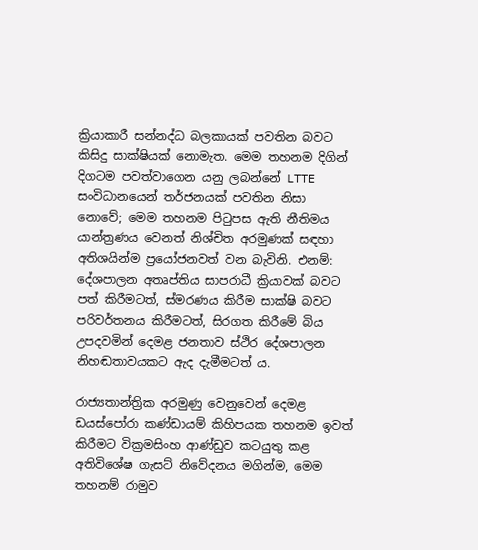ක්‍රියාකාරී සන්නද්ධ බලකායක් පවතින බවට කිසිදු සාක්ෂියක් නොමැත. මෙම තහනම දිගින් දිගටම පවත්වාගෙන යනු ලබන්නේ LTTE සංවිධානයෙන් තර්ජනයක් පවතින නිසා නොවේ; මෙම තහනම පිටුපස ඇති නීතිමය යාන්ත්‍රණය වෙනත් නිශ්චිත අරමුණක් සඳහා අතිශයින්ම ප්‍රයෝජනවත් වන බැවිනි. එනම්: දේශපාලන අතෘප්තිය සාපරාධී ක්‍රියාවක් බවට පත් කිරීමටත්, ස්මරණය කිරීම සාක්ෂි බවට පරිවර්තනය කිරීමටත්, සිරගත කිරීමේ බිය උපදවමින් දෙමළ ජනතාව ස්ථිර දේශපාලන නිහඬතාවයකට ඇද දැමීමටත් ය.

රාජ්‍යතාන්ත්‍රික අරමුණු වෙනුවෙන් දෙමළ ඩයස්පෝරා කණ්ඩායම් කිහිපයක තහනම ඉවත් කිරීමට වික්‍රමසිංහ ආණ්ඩුව කටයුතු කළ අතිවිශේෂ ගැසට් නිවේදනය මගින්ම, මෙම තහනම් රාමුව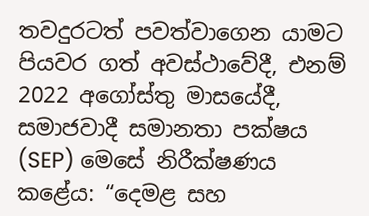තවදුරටත් පවත්වාගෙන යාමට පියවර ගත් අවස්ථාවේදී, එනම් 2022 අගෝස්තු මාසයේදී, සමාජවාදී සමානතා පක්ෂය (SEP) මෙසේ නිරීක්ෂණය කළේය: “දෙමළ සහ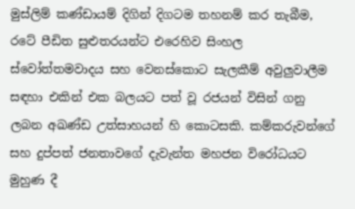මුස්ලිම් කණ්ඩායම් දිගින් දිගටම තහනම් කර තැබීම, රටේ පීඩිත සුළුතරයන්ට එරෙහිව සිංහල ස්වෝත්තමවාදය සහ වෙනස්කොට සැලකීම් අවුලුවාලීම සඳහා එකින් එක බලයට පත් වූ රජයන් විසින් ගනු ලබන අඛණ්ඩ උත්සාහයන් හි කොටසකි. කම්කරුවන්ගේ සහ දුප්පත් ජනතාවගේ දැවැන්ත මහජන විරෝධයට මුහුණ දී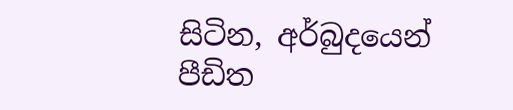සිටින, අර්බුදයෙන් පීඩිත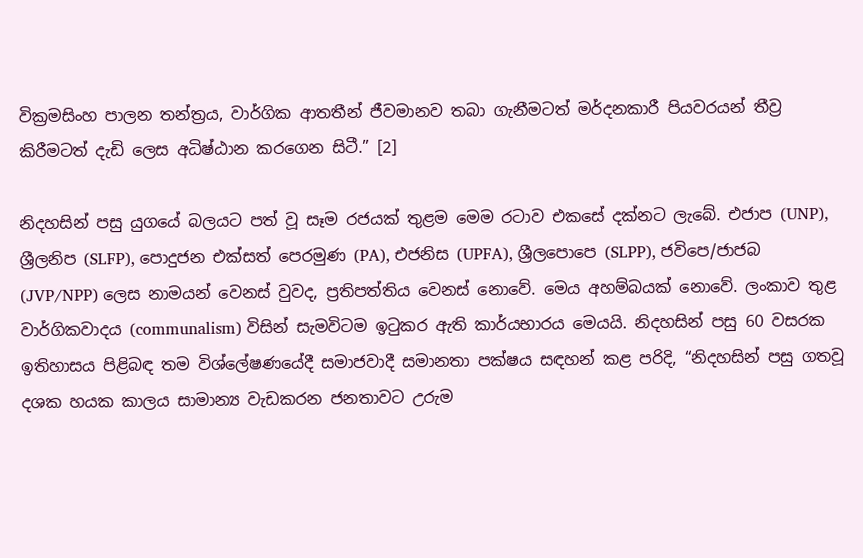වික්‍රමසිංහ පාලන තන්ත්‍රය, වාර්ගික ආතතීන් ජීවමානව තබා ගැනීමටත් මර්දනකාරී පියවරයන් තීව්‍ර කිරීමටත් දැඩි ලෙස අධිෂ්ඨාන කරගෙන සිටී.” [2]

නිදහසින් පසු යුගයේ බලයට පත් වූ සෑම රජයක් තුළම මෙම රටාව එකසේ දක්නට ලැබේ. එජාප (UNP), ශ්‍රීලනිප (SLFP), පොදුජන එක්සත් පෙරමුණ (PA), එජනිස (UPFA), ශ්‍රීලපොපෙ (SLPP), ජවිපෙ/ජාජබ (JVP/NPP) ලෙස නාමයන් වෙනස් වුවද, ප්‍රතිපත්තිය වෙනස් නොවේ. මෙය අහම්බයක් නොවේ. ලංකාව තුළ වාර්ගිකවාදය (communalism) විසින් සැමවිටම ඉටුකර ඇති කාර්යභාරය මෙයයි. නිදහසින් පසු 60 වසරක ඉතිහාසය පිළිබඳ තම විශ්ලේෂණයේදී සමාජවාදී සමානතා පක්ෂය සඳහන් කළ පරිදි, “නිදහසින් පසු ගතවූ දශක හයක කාලය සාමාන්‍ය වැඩකරන ජනතාවට උරුම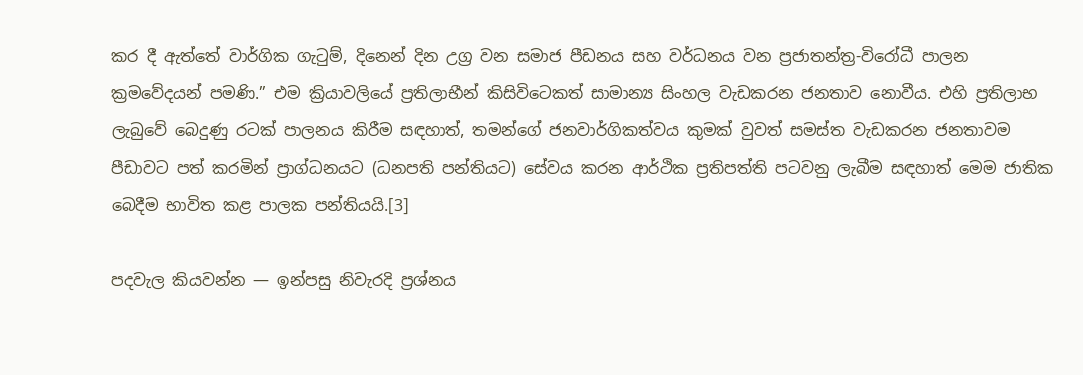කර දී ඇත්තේ වාර්ගික ගැටුම්, දිනෙන් දින උග්‍ර වන සමාජ පීඩනය සහ වර්ධනය වන ප්‍රජාතන්ත්‍ර-විරෝධී පාලන ක්‍රමවේදයන් පමණි.” එම ක්‍රියාවලියේ ප්‍රතිලාභීන් කිසිවිටෙකත් සාමාන්‍ය සිංහල වැඩකරන ජනතාව නොවීය. එහි ප්‍රතිලාභ ලැබුවේ බෙදුණු රටක් පාලනය කිරීම සඳහාත්, තමන්ගේ ජනවාර්ගිකත්වය කුමක් වුවත් සමස්ත වැඩකරන ජනතාවම පීඩාවට පත් කරමින් ප්‍රාග්ධනයට (ධනපති පන්තියට) සේවය කරන ආර්ථික ප්‍රතිපත්ති පටවනු ලැබීම සඳහාත් මෙම ජාතික බෙදීම භාවිත කළ පාලක පන්තියයි.[3]

පදවැල කියවන්න — ඉන්පසු නිවැරදි ප්‍රශ්නය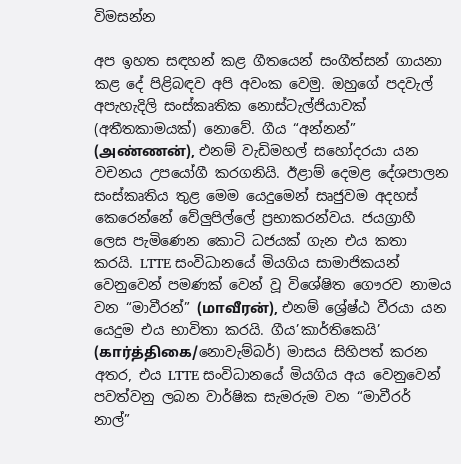විමසන්න

අප ඉහත සඳහන් කළ ගීතයෙන් සංගීත්සන් ගායනා කළ දේ පිළිබඳව අපි අවංක වෙමු. ඔහුගේ පදවැල් අපැහැදිලි සංස්කෘතික නොස්ටැල්ජියාවක් (අතීතකාමයක්) නොවේ. ගීය “අන්නන්” (அண்ணன்), එනම් වැඩිමහල් සහෝදරයා යන වචනය උපයෝගී කරගනියි. ඊළාම් දෙමළ දේශපාලන සංස්කෘතිය තුළ මෙම යෙදුමෙන් සෘජුවම අදහස් කෙරෙන්නේ වේලුපිල්ලේ ප්‍රභාකරන්වය. ජයග්‍රාහී ලෙස පැමිණෙන කොටි ධජයක් ගැන එය කතා කරයි. LTTE සංවිධානයේ මියගිය සාමාජිකයන් වෙනුවෙන් පමණක් වෙන් වූ විශේෂිත ගෞරව නාමය වන “මාවීරන්” (மாவீரன்), එනම් ශ්‍රේෂ්ඨ වීරයා යන යෙදුම එය භාවිතා කරයි. ගීය’කාර්තිකෙයි’ (கார்த்திகை/නොවැම්බර්) මාසය සිහිපත් කරන අතර, එය LTTE සංවිධානයේ මියගිය අය වෙනුවෙන් පවත්වනු ලබන වාර්ෂික සැමරුම වන “මාවීරර් නාල්”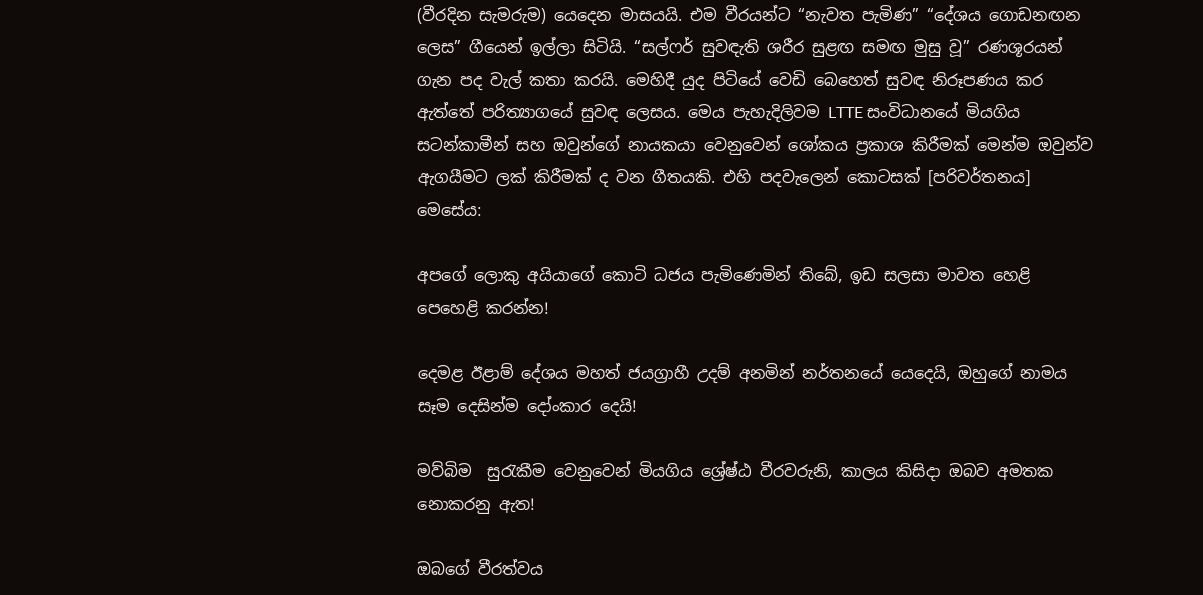(වීරදින සැමරුම) යෙදෙන මාසයයි. එම වීරයන්ට “නැවත පැමිණ” “දේශය ගොඩනඟන ලෙස” ගීයෙන් ඉල්ලා සිටියි. “සල්ෆර් සුවඳැති ශරීර සුළඟ සමඟ මුසු වූ” රණශූරයන් ගැන පද වැල් කතා කරයි. මෙහිදී යුද පිටියේ වෙඩි බෙහෙත් සුවඳ නිරූපණය කර ඇත්තේ පරිත්‍යාගයේ සුවඳ ලෙසය. මෙය පැහැදිලිවම LTTE සංවිධානයේ මියගිය සටන්කාමීන් සහ ඔවුන්ගේ නායකයා වෙනුවෙන් ශෝකය ප්‍රකාශ කිරීමක් මෙන්ම ඔවුන්ව ඇගයීමට ලක් කිරීමක් ද වන ගීතයකි. එහි පදවැලෙන් කොටසක් [පරිවර්තනය] මෙසේය:

අපගේ ලොකු අයියාගේ කොටි ධජය පැමිණෙමින් තිබේ, ඉඩ සලසා මාවත හෙළි පෙහෙළි කරන්න!

දෙමළ ඊළාම් දේශය මහත් ජයග්‍රාහී උදම් අනමින් නර්තනයේ යෙදෙයි, ඔහුගේ නාමය සෑම දෙසින්ම දෝංකාර දෙයි!

මව්බිම  සුරැකීම වෙනුවෙන් මියගිය ශ්‍රේෂ්ඨ වීරවරුනි, කාලය කිසිදා ඔබව අමතක නොකරනු ඇත!

ඔබගේ වීරත්වය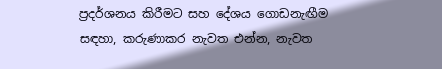ප්‍රදර්ශනය කිරීමට සහ දේශය ගොඩනැඟීම සඳහා, කරුණාකර නැවත එන්න, නැවත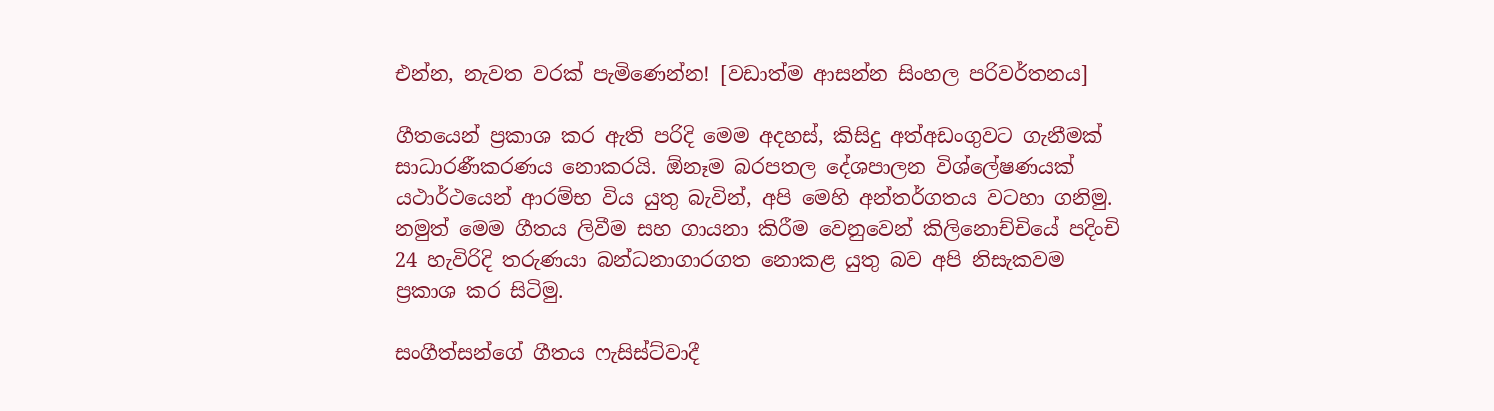එන්න, නැවත වරක් පැමිණෙන්න! [වඩාත්ම ආසන්න සිංහල පරිවර්තනය]

ගීතයෙන් ප්‍රකාශ කර ඇති පරිදි මෙම අදහස්, කිසිදු අත්අඩංගුවට ගැනීමක් සාධාරණීකරණය නොකරයි. ඕනෑම බරපතල දේශපාලන විශ්ලේෂණයක් යථාර්ථයෙන් ආරම්භ විය යුතු බැවින්, අපි මෙහි අන්තර්ගතය වටහා ගනිමු. නමුත් මෙම ගීතය ලිවීම සහ ගායනා කිරීම වෙනුවෙන් කිලිනොච්චියේ පදිංචි 24 හැවිරිදි තරුණයා බන්ධනාගාරගත නොකළ යුතු බව අපි නිසැකවම ප්‍රකාශ කර සිටිමු.

සංගීත්සන්ගේ ගීතය ෆැසිස්ට්වාදී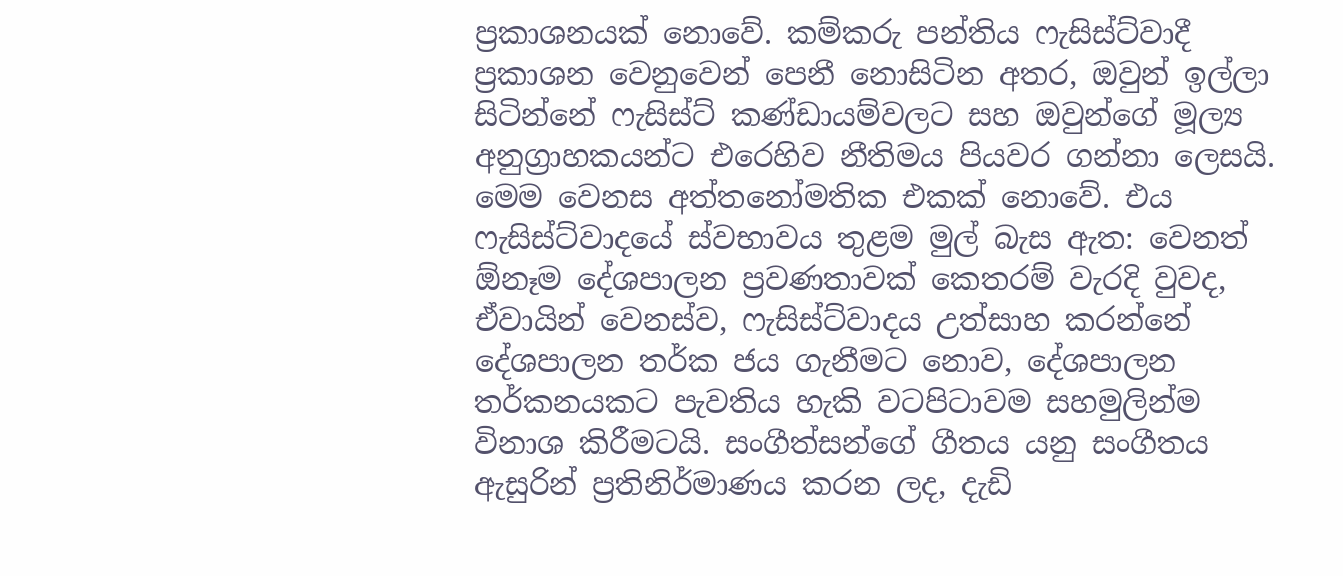ප්‍රකාශනයක් නොවේ. කම්කරු පන්තිය ෆැසිස්ට්වාදී ප්‍රකාශන වෙනුවෙන් පෙනී නොසිටින අතර, ඔවුන් ඉල්ලා සිටින්නේ ෆැසිස්ට් කණ්ඩායම්වලට සහ ඔවුන්ගේ මූල්‍ය අනුග්‍රාහකයන්ට එරෙහිව නීතිමය පියවර ගන්නා ලෙසයි. මෙම වෙනස අත්තනෝමතික එකක් නොවේ. එය ෆැසිස්ට්වාදයේ ස්වභාවය තුළම මුල් බැස ඇත: වෙනත් ඕනෑම දේශපාලන ප්‍රවණතාවක් කෙතරම් වැරදි වුවද, ඒවායින් වෙනස්ව, ෆැසිස්ට්වාදය උත්සාහ කරන්නේ දේශපාලන තර්ක ජය ගැනීමට නොව, දේශපාලන තර්කනයකට පැවතිය හැකි වටපිටාවම සහමුලින්ම විනාශ කිරීමටයි. සංගීත්සන්ගේ ගීතය යනු සංගීතය ඇසුරින් ප්‍රතිනිර්මාණය කරන ලද, දැඩි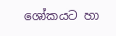ශෝකයට හා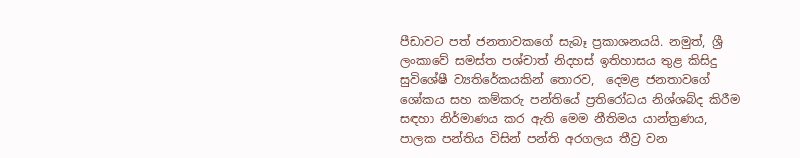පීඩාවට පත් ජනතාවකගේ සැබෑ ප්‍රකාශනයයි. නමුත්, ශ්‍රී ලංකාවේ සමස්ත පශ්චාත් නිදහස් ඉතිහාසය තුළ කිසිදු සුවිශේෂී ව්‍යතිරේකයකින් තොරව,  දෙමළ ජනතාවගේ ශෝකය සහ කම්කරු පන්තියේ ප්‍රතිරෝධය නිශ්ශබ්ද කිරීම සඳහා නිර්මාණය කර ඇති මෙම නීතිමය යාන්ත්‍රණය, පාලක පන්තිය විසින් පන්ති අරගලය තීව්‍ර වන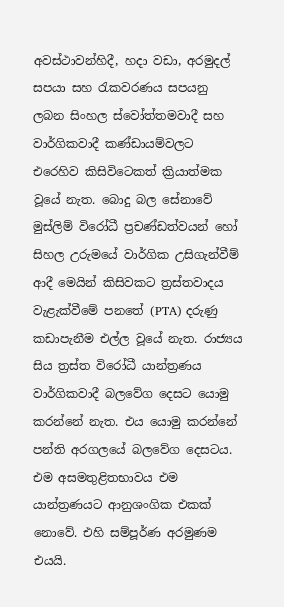අවස්ථාවන්හිදී, හදා වඩා, අරමුදල් සපයා සහ රැකවරණය සපයනු ලබන සිංහල ස්වෝත්තමවාදී සහ වාර්ගිකවාදී කණ්ඩායම්වලට එරෙහිව කිසිවිටෙකත් ක්‍රියාත්මක වූයේ නැත. බොදු බල සේනාවේ මුස්ලිම් විරෝධී ප්‍රචණ්ඩත්වයන් හෝ සිහල උරුමයේ වාර්ගික උසිගැන්වීම් ආදී මෙයින් කිසිවකට ත්‍රස්තවාදය වැළැක්වීමේ පනතේ (PTA) දරුණු කඩාපැනීම එල්ල වූයේ නැත. රාජ්‍යය සිය ත්‍රස්ත විරෝධී යාන්ත්‍රණය වාර්ගිකවාදී බලවේග දෙසට යොමු කරන්නේ නැත. එය යොමු කරන්නේ පන්ති අරගලයේ බලවේග දෙසටය. එම අසමතුළිතභාවය එම යාන්ත්‍රණයට ආනුශංගික එකක් නොවේ. එහි සම්පූර්ණ අරමුණම එයයි.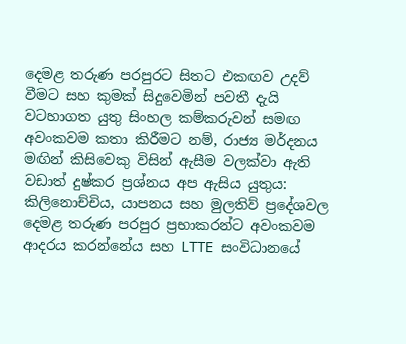දෙමළ තරුණ පරපුරට සිතට එකඟව උදව් වීමට සහ කුමක් සිදුවෙමින් පවතී දැයි වටහාගත යුතු සිංහල කම්කරුවන් සමඟ අවංකවම කතා කිරීමට නම්, රාජ්‍ය මර්දනය මඟින් කිසිවෙකු විසින් ඇසීම වලක්වා ඇති වඩාත් දුෂ්කර ප්‍රශ්නය අප ඇසිය යුතුය: කිලිනොච්චිය, යාපනය සහ මුලතිව් ප්‍රදේශවල දෙමළ තරුණ පරපුර ප්‍රභාකරන්ට අවංකවම ආදරය කරන්නේය සහ LTTE සංවිධානයේ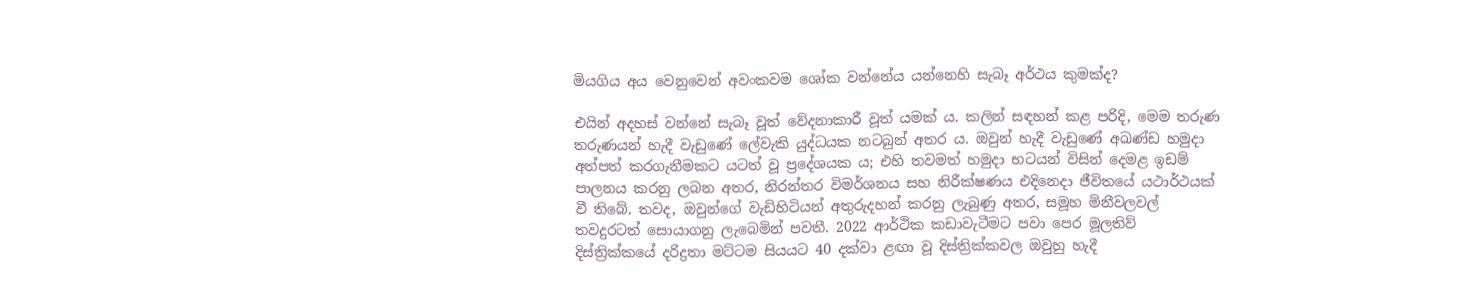මියගිය අය වෙනුවෙන් අවංකවම ශෝක වන්නේය යන්නෙහි සැබෑ අර්ථය කුමක්ද?

එයින් අදහස් වන්නේ සැබෑ වූත් වේදනාකාරී වූත් යමක් ය. කලින් සඳහන් කළ පරිදි, මෙම තරුණ තරුණයන් හැදී වැඩුණේ ලේවැකි යුද්ධයක නටබුන් අතර ය. ඔවුන් හැදී වැඩුණේ අඛණ්ඩ හමුදා අත්පත් කරගැනීමකට යටත් වූ ප්‍රදේශයක ය; එහි තවමත් හමුදා භටයන් විසින් දෙමළ ඉඩම් පාලනය කරනු ලබන අතර, නිරන්තර විමර්ශනය සහ නිරීක්ෂණය එදිනෙදා ජීවිතයේ යථාර්ථයක් වී තිබේ. තවද, ඔවුන්ගේ වැඩිහිටියන් අතුරුදහන් කරනු ලැබුණු අතර, සමූහ මිනීවලවල් තවදුරටත් සොයාගනු ලැබෙමින් පවතී. 2022 ආර්ථික කඩාවැටීමට පවා පෙර මූලතිව් දිස්ත්‍රික්කයේ දරිද්‍රතා මට්ටම සියයට 40 දක්වා ළඟා වූ දිස්ත්‍රික්කවල ඔවුහු හැදී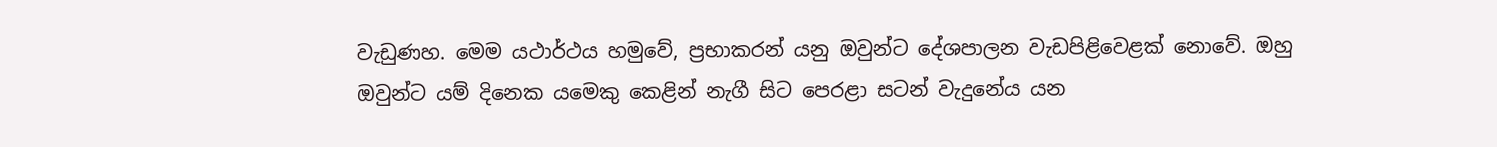වැඩුණහ. මෙම යථාර්ථය හමුවේ, ප්‍රභාකරන් යනු ඔවුන්ට දේශපාලන වැඩපිළිවෙළක් නොවේ. ඔහු ඔවුන්ට යම් දිනෙක යමෙකු කෙළින් නැගී සිට පෙරළා සටන් වැදුනේය යන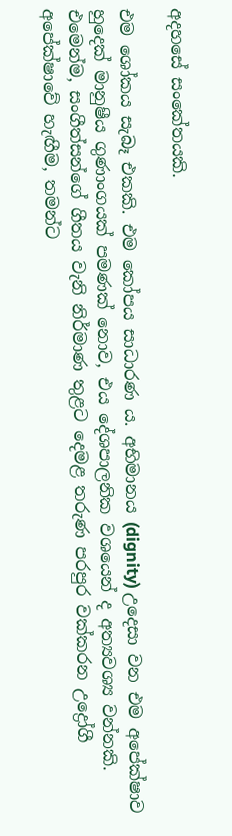අදහසේ සංකේතයකි.

එම ශෝකය සැබෑ එකකි. එම කෝපය සාධාරණ ය. අභිමානය (dignity) උදෙසා වන එම අපේක්ෂාව හුදෙක් මානුෂීය ගුණාංගයක් පමණක් නොව, එය දේශපාලනික වශයෙන් ද අත්‍යවශ්‍ය වන්නකි. එමෙන්ම, සංගීත්සන්ගේ ගීතය වැනි නිර්මාණ තුළට දෙමළ තරුණ පරපුර වක්කරන උද්‍රෝගී අපේක්ෂාවේ හැඟීම, තමන්ට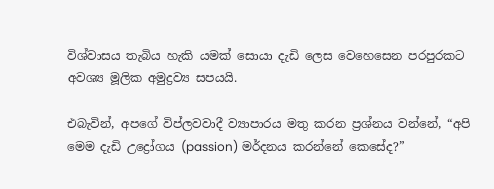විශ්වාසය තැබිය හැකි යමක් සොයා දැඩි ලෙස වෙහෙසෙන පරපුරකට අවශ්‍ය මූලික අමුද්‍රව්‍ය සපයයි.

එබැවින්, අපගේ විප්ලවවාදී ව්‍යාපාරය මතු කරන ප්‍රශ්නය වන්නේ, “අපි මෙම දැඩි උද්‍රෝගය (passion) මර්දනය කරන්නේ කෙසේද?”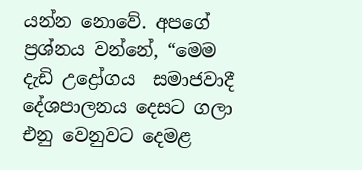යන්න නොවේ. අපගේ ප්‍රශ්නය වන්නේ, “මෙම දැඩි උද්‍රෝගය  සමාජවාදී දේශපාලනය දෙසට ගලා එනු වෙනුවට දෙමළ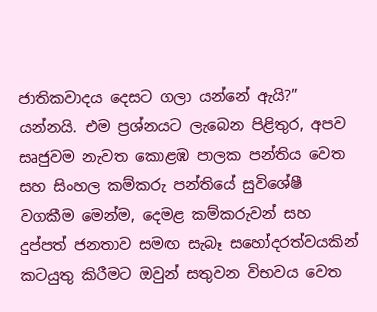ජාතිකවාදය දෙසට ගලා යන්නේ ඇයි?” යන්නයි. එම ප්‍රශ්නයට ලැබෙන පිළිතුර, අපව සෘජුවම නැවත කොළඹ පාලක පන්තිය වෙත සහ සිංහල කම්කරු පන්තියේ සුවිශේෂී වගකීම මෙන්ම, දෙමළ කම්කරුවන් සහ දුප්පත් ජනතාව සමඟ සැබෑ සහෝදරත්වයකින් කටයුතු කිරීමට ඔවුන් සතුවන විභවය වෙත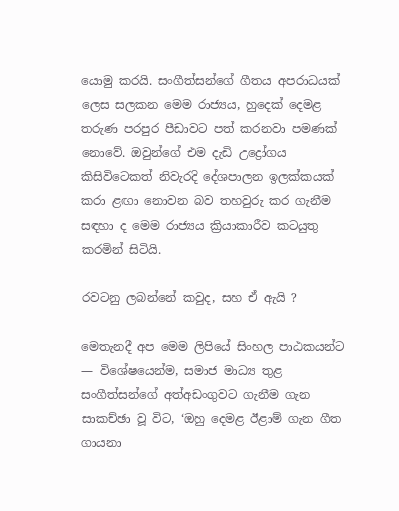යොමු කරයි. සංගීත්සන්ගේ ගීතය අපරාධයක් ලෙස සලකන මෙම රාජ්‍යය, හුදෙක් දෙමළ තරුණ පරපුර පීඩාවට පත් කරනවා පමණක් නොවේ. ඔවුන්ගේ එම දැඩි උද්‍රෝගය කිසිවිටෙකත් නිවැරදි දේශපාලන ඉලක්කයක් කරා ළඟා නොවන බව තහවුරු කර ගැනීම සඳහා ද මෙම රාජ්‍යය ක්‍රියාකාරීව කටයුතු කරමින් සිටියි.

රවටනු ලබන්නේ කවුද, සහ ඒ ඇයි ?

මෙතැනදී අප මෙම ලිපියේ සිංහල පාඨකයන්ට — විශේෂයෙන්ම, සමාජ මාධ්‍ය තුළ සංගීත්සන්ගේ අත්අඩංගුවට ගැනීම ගැන සාකච්ඡා වූ විට, ‘ඔහු දෙමළ ඊළාම් ගැන ගීත ගායනා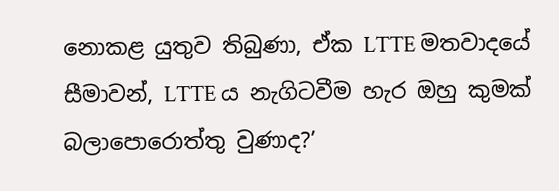නොකළ යුතුව තිබුණා, ඒක LTTE මතවාදයේ සීමාවන්, LTTE ය නැගිටවීම හැර ඔහු කුමක් බලාපොරොත්තු වුණාද?’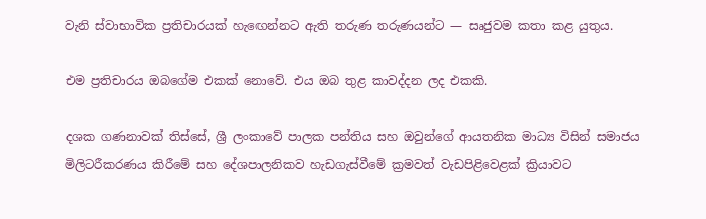වැනි ස්වාභාවික ප්‍රතිචාරයක් හැඟෙන්නට ඇති තරුණ තරුණයන්ට — සෘජුවම කතා කළ යුතුය.

එම ප්‍රතිචාරය ඔබගේම එකක් නොවේ. එය ඔබ තුළ කාවද්දන ලද එකකි.

දශක ගණනාවක් තිස්සේ, ශ්‍රී ලංකාවේ පාලක පන්තිය සහ ඔවුන්ගේ ආයතනික මාධ්‍ය විසින් සමාජය මිලිටරීකරණය කිරීමේ සහ දේශපාලනිකව හැඩගැස්වීමේ ක්‍රමවත් වැඩපිළිවෙළක් ක්‍රියාවට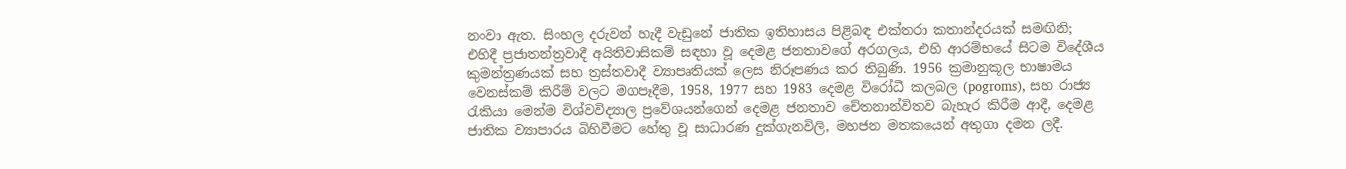නංවා ඇත. සිංහල දරුවන් හැදී වැඩුනේ ජාතික ඉතිහාසය පිළිබඳ එක්තරා කතාන්දරයක් සමඟිනි; එහිදී ප්‍රජාතන්ත්‍රවාදී අයිතිවාසිකම් සඳහා වූ දෙමළ ජනතාවගේ අරගලය, එහි ආරම්භයේ සිටම විදේශීය කුමන්ත්‍රණයක් සහ ත්‍රස්තවාදී ව්‍යාපෘතියක් ලෙස නිරූපණය කර තිබුණි. 1956 ක්‍රමානුකූල භාෂාමය වෙනස්කම් කිරීම් වලට මගපෑදීම, 1958, 1977 සහ 1983 දෙමළ විරෝධී කලබල (pogroms), සහ රාජ්‍ය රැකියා මෙන්ම විශ්වවිද්‍යාල ප්‍රවේශයන්ගෙන් දෙමළ ජනතාව චේතනාන්විතව බැහැර කිරීම ආදී, දෙමළ ජාතික ව්‍යාපාරය බිහිවීමට හේතු වූ සාධාරණ දුක්ගැනවිලි, මහජන මතකයෙන් අතුගා දමන ලදී.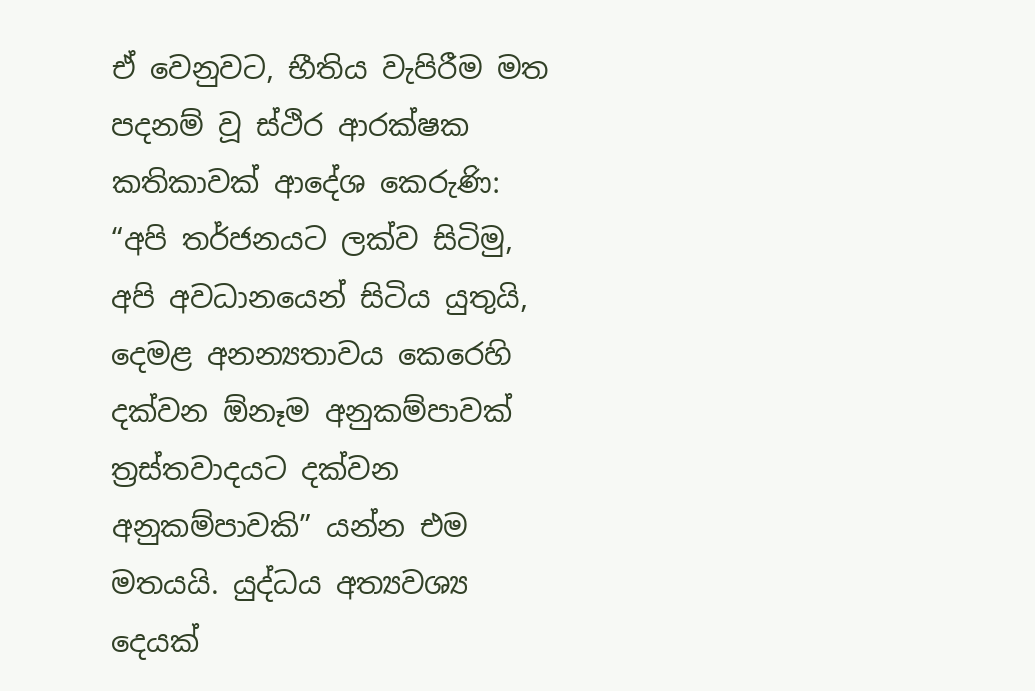ඒ වෙනුවට, භීතිය වැපිරීම මත පදනම් වූ ස්ථිර ආරක්ෂක කතිකාවක් ආදේශ කෙරුණි: “අපි තර්ජනයට ලක්ව සිටිමු, අපි අවධානයෙන් සිටිය යුතුයි, දෙමළ අනන්‍යතාවය කෙරෙහි දක්වන ඕනෑම අනුකම්පාවක් ත්‍රස්තවාදයට දක්වන අනුකම්පාවකි” යන්න එම මතයයි. යුද්ධය අත්‍යවශ්‍ය දෙයක්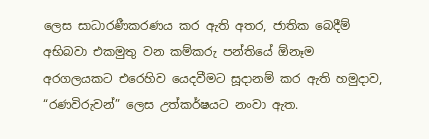ලෙස සාධාරණීකරණය කර ඇති අතර, ජාතික බෙදීම් අභිබවා එකමුතු වන කම්කරු පන්තියේ ඕනෑම අරගලයකට එරෙහිව යෙදවීමට සූදානම් කර ඇති හමුදාව, “රණවිරුවන්” ලෙස උත්කර්ෂයට නංවා ඇත.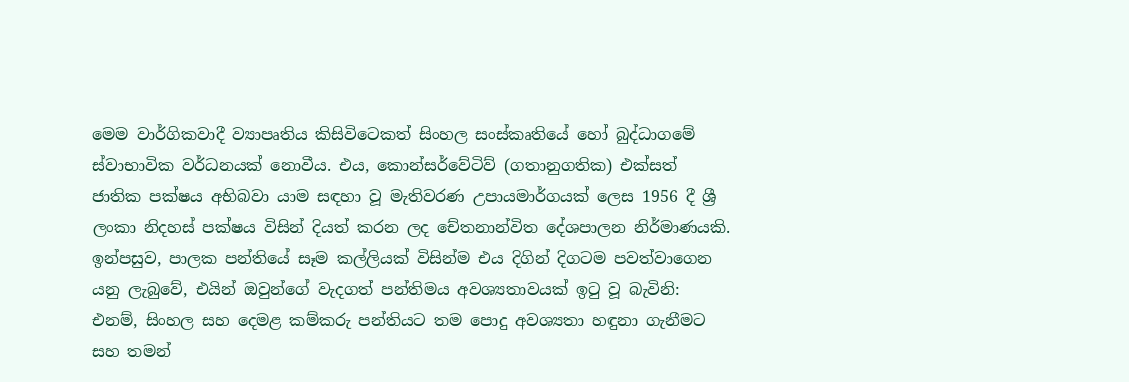මෙම වාර්ගිකවාදී ව්‍යාපෘතිය කිසිවිටෙකත් සිංහල සංස්කෘතියේ හෝ බුද්ධාගමේ ස්වාභාවික වර්ධනයක් නොවීය. එය, කොන්සර්වේටිව් (ගතානුගතික) එක්සත් ජාතික පක්ෂය අභිබවා යාම සඳහා වූ මැතිවරණ උපායමාර්ගයක් ලෙස 1956 දී ශ්‍රී ලංකා නිදහස් පක්ෂය විසින් දියත් කරන ලද චේතනාන්විත දේශපාලන නිර්මාණයකි. ඉන්පසුව, පාලක පන්තියේ සෑම කල්ලියක් විසින්ම එය දිගින් දිගටම පවත්වාගෙන යනු ලැබුවේ, එයින් ඔවුන්ගේ වැදගත් පන්තිමය අවශ්‍යතාවයක් ඉටු වූ බැවිනි: එනම්, සිංහල සහ දෙමළ කම්කරු පන්තියට තම පොදු අවශ්‍යතා හඳුනා ගැනීමට සහ තමන්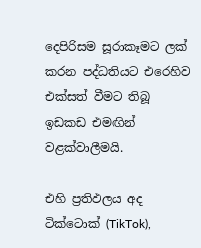දෙපිරිසම සූරාකෑමට ලක් කරන පද්ධතියට එරෙහිව එක්සත් වීමට තිබූ ඉඩකඩ එමඟින් වළක්වාලීමයි.

එහි ප්‍රතිඵලය අද ටික්ටොක් (TikTok),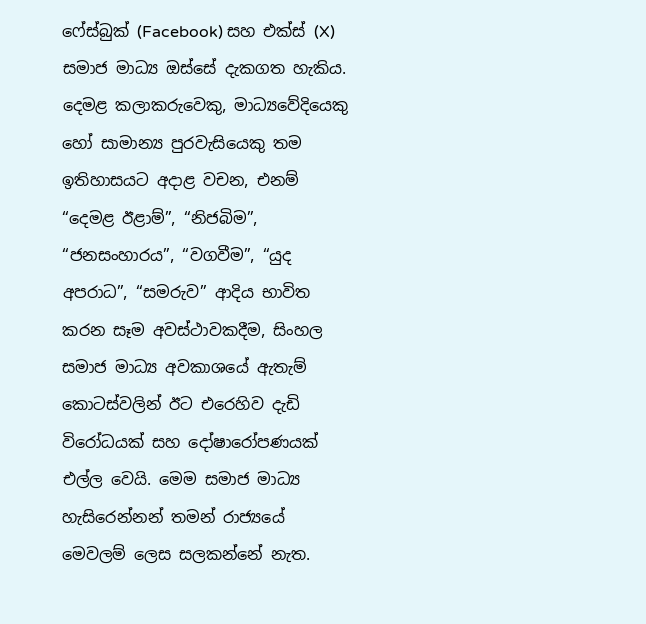ෆේස්බුක් (Facebook) සහ එක්ස් (X) සමාජ මාධ්‍ය ඔස්සේ දැකගත හැකිය. දෙමළ කලාකරුවෙකු, මාධ්‍යවේදියෙකු හෝ සාමාන්‍ය පුරවැසියෙකු තම ඉතිහාසයට අදාළ වචන, එනම් “දෙමළ ඊළාම්”, “නිජබිම”, “ජනසංහාරය”, “වගවීම”, “යුද අපරාධ”, “සමරුව” ආදිය භාවිත කරන සෑම අවස්ථාවකදීම, සිංහල සමාජ මාධ්‍ය අවකාශයේ ඇතැම් කොටස්වලින් ඊට එරෙහිව දැඩි විරෝධයක් සහ දෝෂාරෝපණයක් එල්ල වෙයි. මෙම සමාජ මාධ්‍ය හැසිරෙන්නන් තමන් රාජ්‍යයේ මෙවලම් ලෙස සලකන්නේ නැත.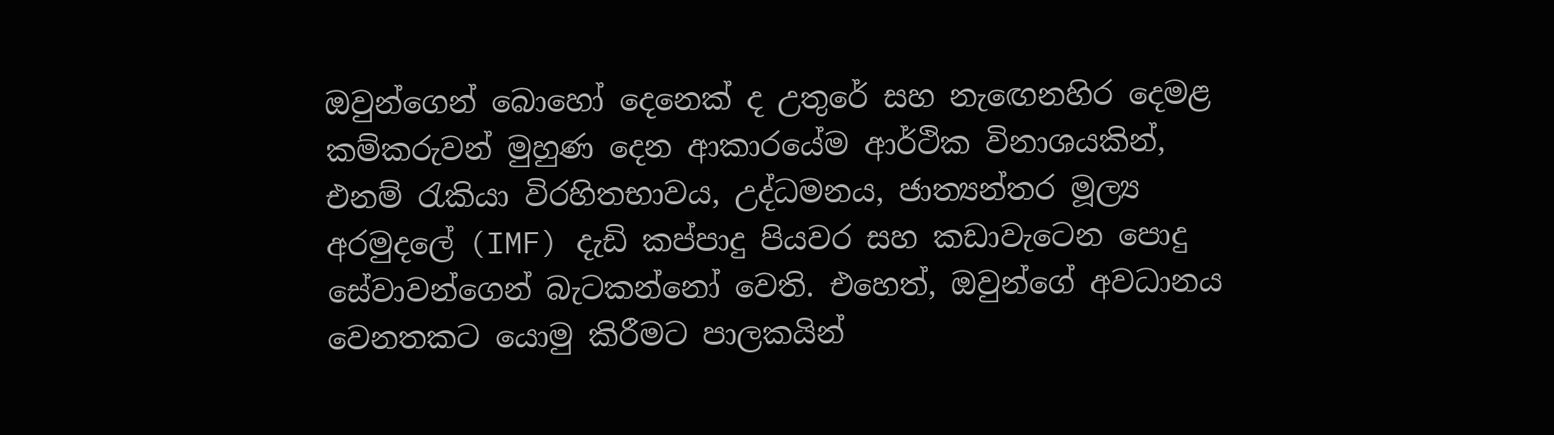ඔවුන්ගෙන් බොහෝ දෙනෙක් ද උතුරේ සහ නැඟෙනහිර දෙමළ කම්කරුවන් මුහුණ දෙන ආකාරයේම ආර්ථික විනාශයකින්, එනම් රැකියා විරහිතභාවය, උද්ධමනය, ජාත්‍යන්තර මූල්‍ය අරමුදලේ (IMF) දැඩි කප්පාදු පියවර සහ කඩාවැටෙන පොදු සේවාවන්ගෙන් බැටකන්නෝ වෙති. එහෙත්, ඔවුන්ගේ අවධානය වෙනතකට යොමු කිරීමට පාලකයින්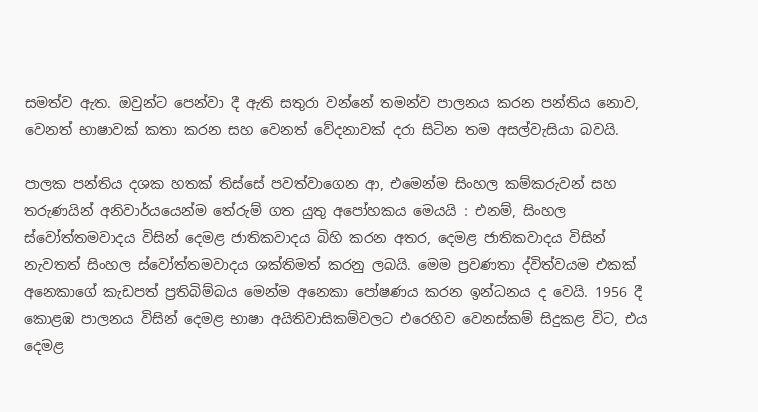සමත්ව ඇත. ඔවුන්ට පෙන්වා දී ඇති සතුරා වන්නේ තමන්ව පාලනය කරන පන්තිය නොව, වෙනත් භාෂාවක් කතා කරන සහ වෙනත් වේදනාවක් දරා සිටින තම අසල්වැසියා බවයි.

පාලක පන්තිය දශක හතක් තිස්සේ පවත්වාගෙන ආ, එමෙන්ම සිංහල කම්කරුවන් සහ තරුණයින් අනිවාර්යයෙන්ම තේරුම් ගත යුතු අපෝහකය මෙයයි : එනම්, සිංහල ස්වෝත්තමවාදය විසින් දෙමළ ජාතිකවාදය බිහි කරන අතර, දෙමළ ජාතිකවාදය විසින් නැවතත් සිංහල ස්වෝත්තමවාදය ශක්තිමත් කරනු ලබයි. මෙම ප්‍රවණතා ද්විත්වයම එකක් අනෙකාගේ කැඩපත් ප්‍රතිබිම්බය මෙන්ම අනෙකා පෝෂණය කරන ඉන්ධනය ද වෙයි. 1956 දී කොළඹ පාලනය විසින් දෙමළ භාෂා අයිතිවාසිකම්වලට එරෙහිව වෙනස්කම් සිදුකළ විට, එය දෙමළ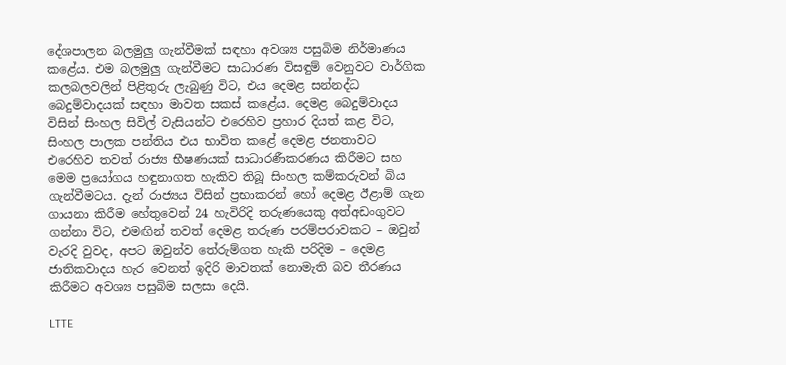දේශපාලන බලමුලු ගැන්වීමක් සඳහා අවශ්‍ය පසුබිම නිර්මාණය කළේය. එම බලමුලු ගැන්වීමට සාධාරණ විසඳුම් වෙනුවට වාර්ගික කලබලවලින් පිළිතුරු ලැබුණු විට, එය දෙමළ සන්නද්ධ බෙදුම්වාදයක් සඳහා මාවත සකස් කළේය. දෙමළ බෙදුම්වාදය විසින් සිංහල සිවිල් වැසියන්ට එරෙහිව ප්‍රහාර දියත් කළ විට, සිංහල පාලක පන්තිය එය භාවිත කළේ දෙමළ ජනතාවට එරෙහිව තවත් රාජ්‍ය භීෂණයක් සාධාරණීකරණය කිරීමට සහ මෙම ප්‍රයෝගය හඳුනාගත හැකිව තිබූ සිංහල කම්කරුවන් බිය ගැන්වීමටය. දැන් රාජ්‍යය විසින් ප්‍රභාකරන් හෝ දෙමළ ඊළාම් ගැන ගායනා කිරීම හේතුවෙන් 24 හැවිරිදි තරුණයෙකු අත්අඩංගුවට ගන්නා විට, එමඟින් තවත් දෙමළ තරුණ පරම්පරාවකට – ඔවුන් වැරදි වුවද, අපට ඔවුන්ව තේරුම්ගත හැකි පරිදිම – දෙමළ ජාතිකවාදය හැර වෙනත් ඉදිරි මාවතක් නොමැති බව තීරණය කිරීමට අවශ්‍ය පසුබිම සලසා දෙයි.

LTTE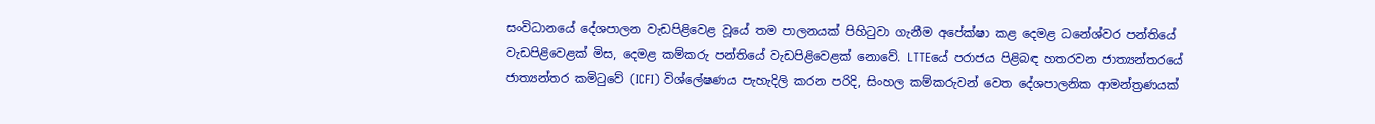සංවිධානයේ දේශපාලන වැඩපිළිවෙළ වූයේ තම පාලනයක් පිහිටුවා ගැනීම අපේක්ෂා කළ දෙමළ ධනේශ්වර පන්තියේ වැඩපිළිවෙළක් මිස, දෙමළ කම්කරු පන්තියේ වැඩපිළිවෙළක් නොවේ. LTTEයේ පරාජය පිළිබඳ හතරවන ජාත්‍යන්තරයේ ජාත්‍යන්තර කමිටුවේ (ICFI) විශ්ලේෂණය පැහැදිලි කරන පරිදි, සිංහල කම්කරුවන් වෙත දේශපාලනික ආමන්ත්‍රණයක්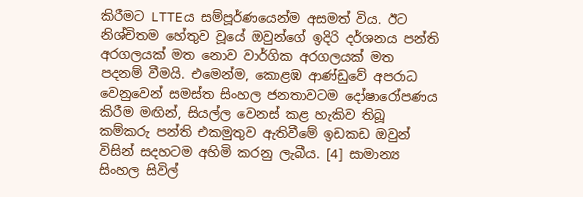කිරීමට LTTEය සම්පූර්ණයෙන්ම අසමත් විය. ඊට නිශ්චිතම හේතුව වූයේ ඔවුන්ගේ ඉදිරි දර්ශනය පන්ති අරගලයක් මත නොව වාර්ගික අරගලයක් මත පදනම් වීමයි. එමෙන්ම, කොළඹ ආණ්ඩුවේ අපරාධ වෙනුවෙන් සමස්ත සිංහල ජනතාවටම දෝෂාරෝපණය කිරීම මඟින්, සියල්ල වෙනස් කළ හැකිව තිබූ කම්කරු පන්ති එකමුතුව ඇතිවීමේ ඉඩකඩ ඔවුන් විසින් සදහටම අහිමි කරනු ලැබීය. [4] සාමාන්‍ය සිංහල සිවිල්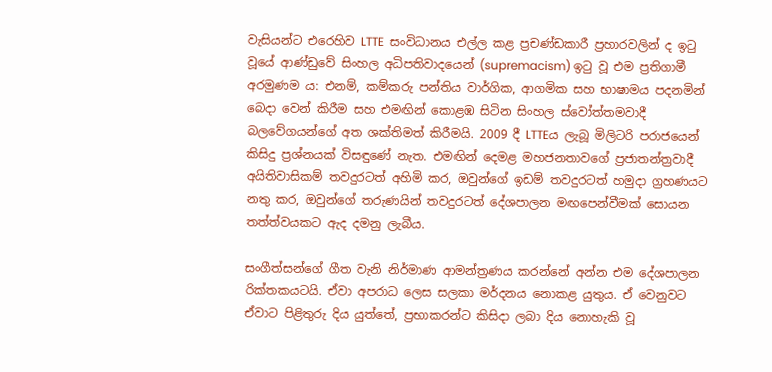වැසියන්ට එරෙහිව LTTE  සංවිධානය එල්ල කළ ප්‍රචණ්ඩකාරී ප්‍රහාරවලින් ද ඉටු වූයේ ආණ්ඩුවේ සිංහල අධිපතිවාදයෙන් (supremacism) ඉටු වූ එම ප්‍රතිගාමී අරමුණම ය: එනම්, කම්කරු පන්තිය වාර්ගික, ආගමික සහ භාෂාමය පදනමින් බෙදා වෙන් කිරීම සහ එමඟින් කොළඹ සිටින සිංහල ස්වෝත්තමවාදී බලවේගයන්ගේ අත ශක්තිමත් කිරීමයි. 2009 දී LTTEය ලැබූ මිලිටරි පරාජයෙන් කිසිදු ප්‍රශ්නයක් විසඳුණේ නැත. එමඟින් දෙමළ මහජනතාවගේ ප්‍රජාතන්ත්‍රවාදී අයිතිවාසිකම් තවදුරටත් අහිමි කර, ඔවුන්ගේ ඉඩම් තවදුරටත් හමුදා ග්‍රහණයට නතු කර, ඔවුන්ගේ තරුණයින් තවදුරටත් දේශපාලන මඟපෙන්වීමක් සොයන තත්ත්වයකට ඇද දමනු ලැබීය.

සංගීත්සන්ගේ ගීත වැනි නිර්මාණ ආමන්ත්‍රණය කරන්නේ අන්න එම දේශපාලන රික්තකයටයි. ඒවා අපරාධ ලෙස සලකා මර්දනය නොකළ යුතුය. ඒ වෙනුවට ඒවාට පිළිතුරු දිය යුත්තේ, ප්‍රභාකරන්ට කිසිදා ලබා දිය නොහැකි වූ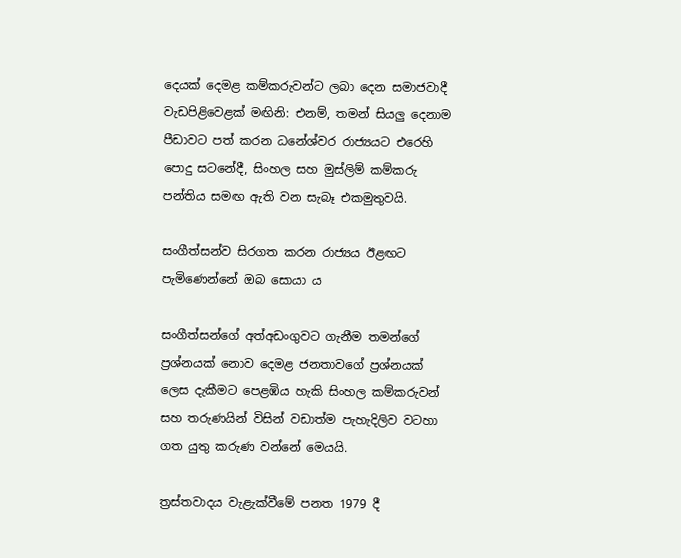දෙයක් දෙමළ කම්කරුවන්ට ලබා දෙන සමාජවාදී වැඩපිළිවෙළක් මඟිනි: එනම්, තමන් සියලු දෙනාම පීඩාවට පත් කරන ධනේශ්වර රාජ්‍යයට එරෙහි පොදු සටනේදී, සිංහල සහ මුස්ලිම් කම්කරු පන්තිය සමඟ ඇති වන සැබෑ එකමුතුවයි.

සංගීත්සන්ව සිරගත කරන රාජ්‍යය ඊළඟට පැමිණෙන්නේ ඔබ සොයා ය

සංගීත්සන්ගේ අත්අඩංගුවට ගැනීම තමන්ගේ ප්‍රශ්නයක් නොව දෙමළ ජනතාවගේ ප්‍රශ්නයක් ලෙස දැකීමට පෙළඹිය හැකි සිංහල කම්කරුවන් සහ තරුණයින් විසින් වඩාත්ම පැහැදිලිව වටහා ගත යුතු කරුණ වන්නේ මෙයයි.

ත්‍රස්තවාදය වැළැක්වීමේ පනත 1979 දී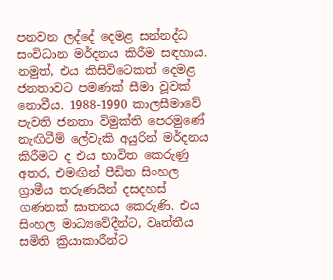පනවන ලද්දේ දෙමළ සන්නද්ධ සංවිධාන මර්දනය කිරීම සඳහාය. නමුත්, එය කිසිවිටෙකත් දෙමළ ජනතාවට පමණක් සීමා වූවක් නොවීය. 1988-1990 කාලසීමාවේ පැවති ජනතා විමුක්ති පෙරමුණේ නැඟිටීම් ලේවැකි අයුරින් මර්දනය කිරීමට ද එය භාවිත කෙරුණු අතර, එමඟින් පීඩිත සිංහල ග්‍රාමීය තරුණයින් දසදහස් ගණනක් ඝාතනය කෙරුණි. එය සිංහල මාධ්‍යවේදීන්ට, වෘත්තීය සමිති ක්‍රියාකාරීන්ට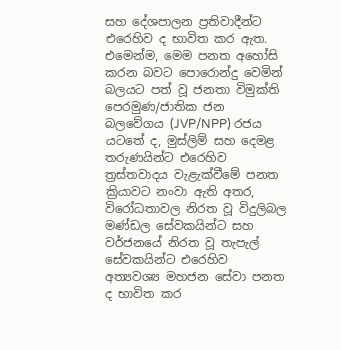සහ දේශපාලන ප්‍රතිවාදීන්ට එරෙහිව ද භාවිත කර ඇත. එමෙන්ම, මෙම පනත අහෝසි කරන බවට පොරොන්දු වෙමින් බලයට පත් වූ ජනතා විමුක්ති පෙරමුණ/ජාතික ජන බලවේගය (JVP/NPP) රජය යටතේ ද, මුස්ලිම් සහ දෙමළ තරුණයින්ට එරෙහිව ත්‍රස්තවාදය වැළැක්වීමේ පනත ක්‍රියාවට නංවා ඇති අතර, විරෝධතාවල නිරත වූ විදුලිබල මණ්ඩල සේවකයින්ට සහ වර්ජනයේ නිරත වූ තැපැල් සේවකයින්ට එරෙහිව අත්‍යවශ්‍ය මහජන සේවා පනත ද භාවිත කර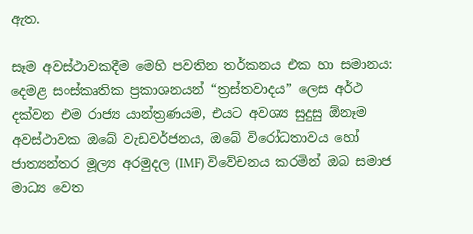ඇත.

සෑම අවස්ථාවකදීම මෙහි පවතින තර්කනය එක හා සමානය: දෙමළ සංස්කෘතික ප්‍රකාශනයන් “ත්‍රස්තවාදය” ලෙස අර්ථ දක්වන එම රාජ්‍ය යාන්ත්‍රණයම, එයට අවශ්‍ය සුදුසු ඕනෑම අවස්ථාවක ඔබේ වැඩවර්ජනය, ඔබේ විරෝධතාවය හෝ ජාත්‍යන්තර මූල්‍ය අරමුදල (IMF) විවේචනය කරමින් ඔබ සමාජ මාධ්‍ය වෙත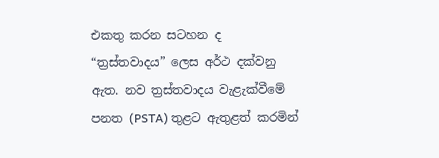එකතු කරන සටහන ද “ත්‍රස්තවාදය” ලෙස අර්ථ දක්වනු ඇත. නව ත්‍රස්තවාදය වැළැක්වීමේ පනත (PSTA) තුළට ඇතුළත් කරමින්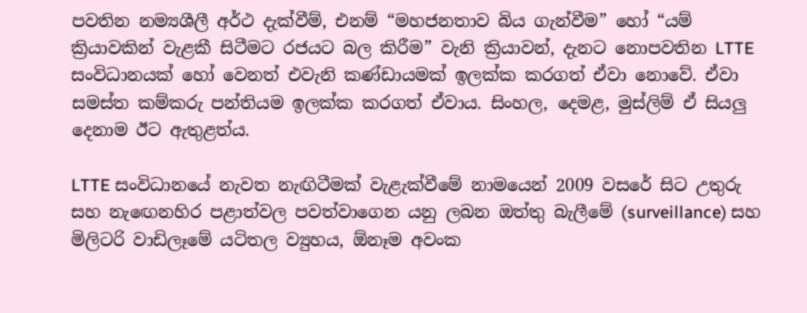පවතින නම්‍යශීලී අර්ථ දැක්වීම්, එනම් “මහජනතාව බිය ගැන්වීම” හෝ “යම් ක්‍රියාවකින් වැළකී සිටීමට රජයට බල කිරීම” වැනි ක්‍රියාවන්, දැනට නොපවතින LTTE සංවිධානයක් හෝ වෙනත් එවැනි කණ්ඩායමක් ඉලක්ක කරගත් ඒවා නොවේ. ඒවා සමස්ත කම්කරු පන්තියම ඉලක්ක කරගත් ඒවාය. සිංහල, දෙමළ, මුස්ලිම් ඒ සියලු දෙනාම ඊට ඇතුළත්ය.

LTTE සංවිධානයේ නැවත නැඟිටීමක් වැළැක්වීමේ නාමයෙන් 2009 වසරේ සිට උතුරු සහ නැඟෙනහිර පළාත්වල පවත්වාගෙන යනු ලබන ඔත්තු බැලීමේ (surveillance) සහ මිලිටරි වාඩිලෑමේ යටිතල ව්‍යුහය, ඕනෑම අවංක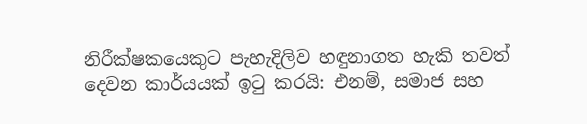නිරීක්ෂකයෙකුට පැහැදිලිව හඳුනාගත හැකි තවත් දෙවන කාර්යයක් ඉටු කරයි: එනම්, සමාජ සහ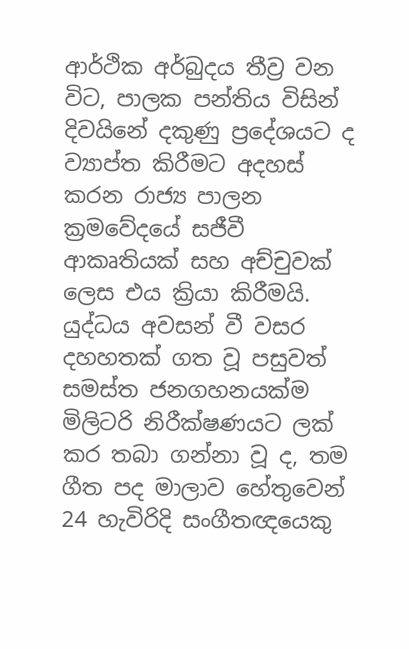ආර්ථික අර්බුදය තීව්‍ර වන විට, පාලක පන්තිය විසින් දිවයිනේ දකුණු ප්‍රදේශයට ද ව්‍යාප්ත කිරීමට අදහස් කරන රාජ්‍ය පාලන ක්‍රමවේදයේ සජීවී ආකෘතියක් සහ අච්චුවක් ලෙස එය ක්‍රියා කිරීමයි. යුද්ධය අවසන් වී වසර දහහතක් ගත වූ පසුවත් සමස්ත ජනගහනයක්ම මිලිටරි නිරීක්ෂණයට ලක් කර තබා ගන්නා වූ ද, තම ගීත පද මාලාව හේතුවෙන් 24 හැවිරිදි සංගීතඥයෙකු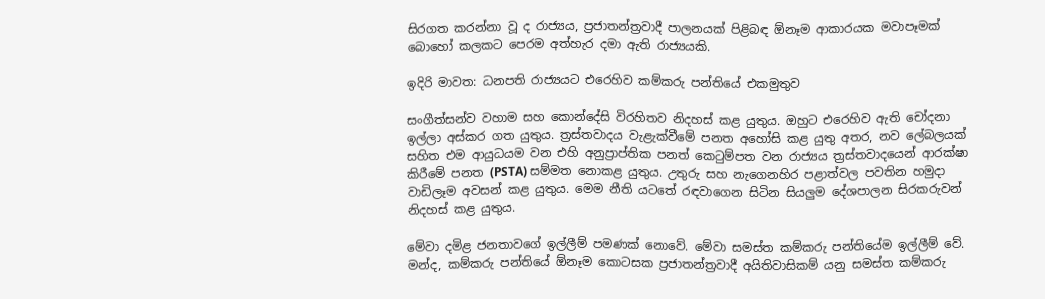සිරගත කරන්නා වූ ද රාජ්‍යය, ප්‍රජාතන්ත්‍රවාදී පාලනයක් පිළිබඳ ඕනෑම ආකාරයක මවාපෑමක් බොහෝ කලකට පෙරම අත්හැර දමා ඇති රාජ්‍යයකි.

ඉදිරි මාවත: ධනපති රාජ්‍යයට එරෙහිව කම්කරු පන්තියේ එකමුතුව

සංගීත්සන්ව වහාම සහ කොන්දේසි විරහිතව නිදහස් කළ යුතුය. ඔහුට එරෙහිව ඇති චෝදනා ඉල්ලා අස්කර ගත යුතුය. ත්‍රස්තවාදය වැළැක්වීමේ පනත අහෝසි කළ යුතු අතර, නව ලේබලයක් සහිත එම ආයුධයම වන එහි අනුප්‍රාප්තික පනත් කෙටුම්පත වන රාජ්‍යය ත්‍රස්තවාදයෙන් ආරක්ෂා කිරීමේ පනත (PSTA) සම්මත නොකළ යුතුය. උතුරු සහ නැගෙනහිර පළාත්වල පවතින හමුදා වාඩිලෑම අවසන් කළ යුතුය. මෙම නීති යටතේ රඳවාගෙන සිටින සියලුම දේශපාලන සිරකරුවන් නිදහස් කළ යුතුය.

මේවා දමිළ ජනතාවගේ ඉල්ලීම් පමණක් නොවේ. මේවා සමස්ත කම්කරු පන්තියේම ඉල්ලීම් වේ. මන්ද, කම්කරු පන්තියේ ඕනෑම කොටසක ප්‍රජාතන්ත්‍රවාදී අයිතිවාසිකම් යනු සමස්ත කම්කරු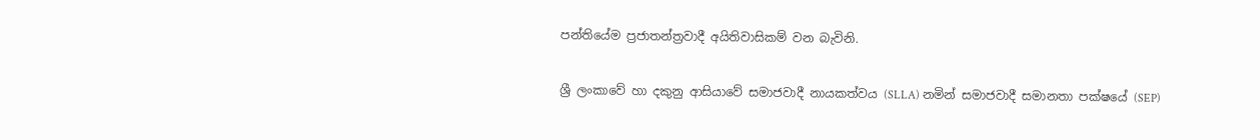පන්තියේම ප්‍රජාතන්ත්‍රවාදී අයිතිවාසිකම් වන බැවිනි.

ශ්‍රී ලංකාවේ හා දකුනු ආසියාවේ සමාජවාදී නායකත්වය (SLLA) නමින් සමාජවාදී සමානතා පක්ෂයේ (SEP)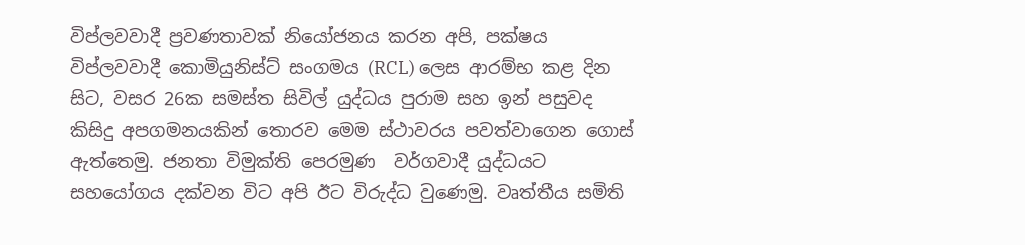විප්ලවවාදී ප්‍රවණතාවක් නියෝජනය කරන අපි, පක්ෂය විප්ලවවාදී කොමියුනිස්ට් සංගමය (RCL) ලෙස ආරම්භ කළ දින සිට, වසර 26ක සමස්ත සිවිල් යුද්ධය පුරාම සහ ඉන් පසුවද කිසිදු අපගමනයකින් තොරව මෙම ස්ථාවරය පවත්වාගෙන ගොස් ඇත්තෙමු. ජනතා විමුක්ති පෙරමුණ  වර්ගවාදී යුද්ධයට සහයෝගය දක්වන විට අපි ඊට විරුද්ධ වුණෙමු. වෘත්තීය සමිති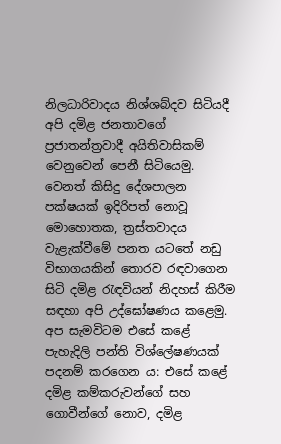නිලධාරිවාදය නිශ්ශබ්දව සිටියදී අපි දමිළ ජනතාවගේ ප්‍රජාතන්ත්‍රවාදී අයිතිවාසිකම් වෙනුවෙන් පෙනී සිටියෙමු. වෙනත් කිසිදු දේශපාලන පක්ෂයක් ඉදිරිපත් නොවූ මොහොතක, ත්‍රස්තවාදය වැළැක්වීමේ පනත යටතේ නඩු විභාගයකින් තොරව රඳවාගෙන සිටි දමිළ රැඳවියන් නිදහස් කිරීම සඳහා අපි උද්ඝෝෂණය කළෙමු. අප සැමවිටම එසේ කළේ පැහැදිලි පන්ති විශ්ලේෂණයක් පදනම් කරගෙන ය: එසේ කළේ දමිළ කම්කරුවන්ගේ සහ ගොවීන්ගේ නොව, දමිළ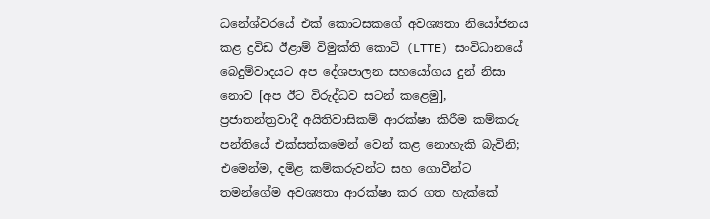ධනේශ්වරයේ එක් කොටසකගේ අවශ්‍යතා නියෝජනය කළ ද්‍රවිඩ ඊළාම් විමුක්ති කොටි (LTTE) සංවිධානයේ බෙදුම්වාදයට අප දේශපාලන සහයෝගය දුන් නිසා නොව [අප ඊට විරුද්ධව සටන් කළෙමු], ප්‍රජාතන්ත්‍රවාදී අයිතිවාසිකම් ආරක්ෂා කිරීම කම්කරු පන්තියේ එක්සත්කමෙන් වෙන් කළ නොහැකි බැවිනි; එමෙන්ම, දමිළ කම්කරුවන්ට සහ ගොවීන්ට තමන්ගේම අවශ්‍යතා ආරක්ෂා කර ගත හැක්කේ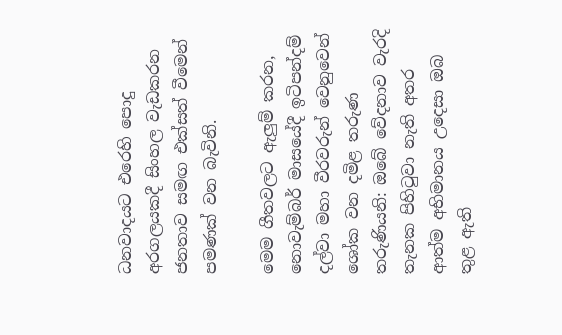ධනවාදයට එරෙහි පොදු අරගලයකදී සිංහල වැඩකරන ජනතාව සමඟ එක්සත් වීමෙන් පමණක් වන බැවිනි.

මෙම ගීතවලට ඇලුම් කරන, නොවැම්බර් මාසයේදී ඉටිපන්දම් දල්වා මහා වීරවරුන් වෙනුවෙන් ශෝක වන දමිළ තරුණ තරුණියනි: ඔබේ වේදනාව වැරදි තැනක පිහිටුවා නැති අතර ආත්ම අභිමානය උදෙසා ඔබ තුළ ඇති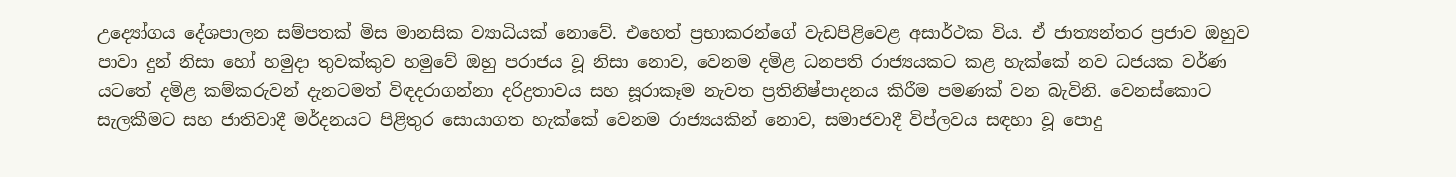උද්‍යෝගය දේශපාලන සම්පතක් මිස මානසික ව්‍යාධියක් නොවේ. එහෙත් ප්‍රභාකරන්ගේ වැඩපිළිවෙළ අසාර්ථක විය. ඒ ජාත්‍යන්තර ප්‍රජාව ඔහුව පාවා දුන් නිසා හෝ හමුදා තුවක්කුව හමුවේ ඔහු පරාජය වූ නිසා නොව, වෙනම දමිළ ධනපති රාජ්‍යයකට කළ හැක්කේ නව ධජයක වර්ණ යටතේ දමිළ කම්කරුවන් දැනටමත් විඳදරාගන්නා දරිද්‍රතාවය සහ සූරාකෑම නැවත ප්‍රතිනිෂ්පාදනය කිරීම පමණක් වන බැවිනි. වෙනස්කොට සැලකීමට සහ ජාතිවාදී මර්දනයට පිළිතුර සොයාගත හැක්කේ වෙනම රාජ්‍යයකින් නොව, සමාජවාදී විප්ලවය සඳහා වූ පොදු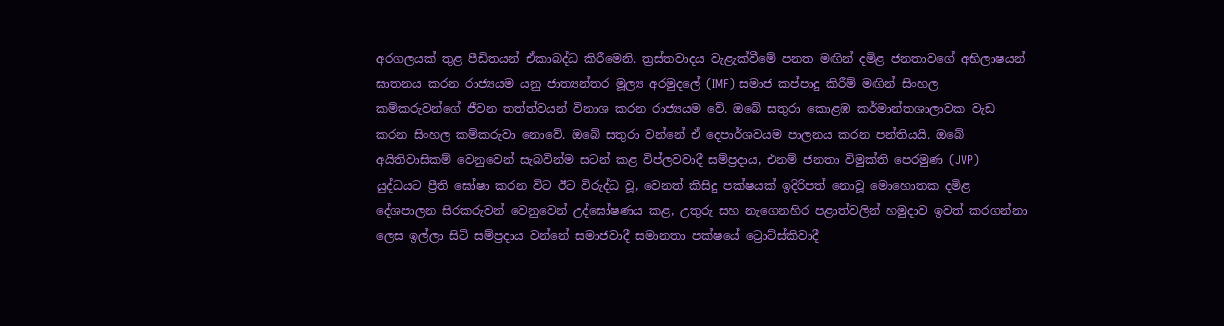අරගලයක් තුළ පීඩිතයන් ඒකාබද්ධ කිරීමෙනි. ත්‍රස්තවාදය වැළැක්වීමේ පනත මඟින් දමිළ ජනතාවගේ අභිලාෂයන් ඝාතනය කරන රාජ්‍යයම යනු ජාත්‍යන්තර මූල්‍ය අරමුදලේ (IMF) සමාජ කප්පාදු කිරීම් මඟින් සිංහල කම්කරුවන්ගේ ජීවන තත්ත්වයන් විනාශ කරන රාජ්‍යයම වේ. ඔබේ සතුරා කොළඹ කර්මාන්තශාලාවක වැඩ කරන සිංහල කම්කරුවා නොවේ. ඔබේ සතුරා වන්නේ ඒ දෙපාර්ශවයම පාලනය කරන පන්තියයි. ඔබේ අයිතිවාසිකම් වෙනුවෙන් සැබවින්ම සටන් කළ විප්ලවවාදී සම්ප්‍රදාය, එනම් ජනතා විමුක්ති පෙරමුණ (JVP)  යුද්ධයට ප්‍රීති ඝෝෂා කරන විට ඊට විරුද්ධ වූ, වෙනත් කිසිදු පක්ෂයක් ඉදිරිපත් නොවූ මොහොතක දමිළ දේශපාලන සිරකරුවන් වෙනුවෙන් උද්ඝෝෂණය කළ, උතුරු සහ නැගෙනහිර පළාත්වලින් හමුදාව ඉවත් කරගන්නා ලෙස ඉල්ලා සිටි සම්ප්‍රදාය වන්නේ සමාජවාදී සමානතා පක්ෂයේ ට්‍රොට්ස්කිවාදී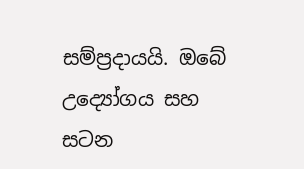සම්ප්‍රදායයි. ඔබේ උද්‍යෝගය සහ සටන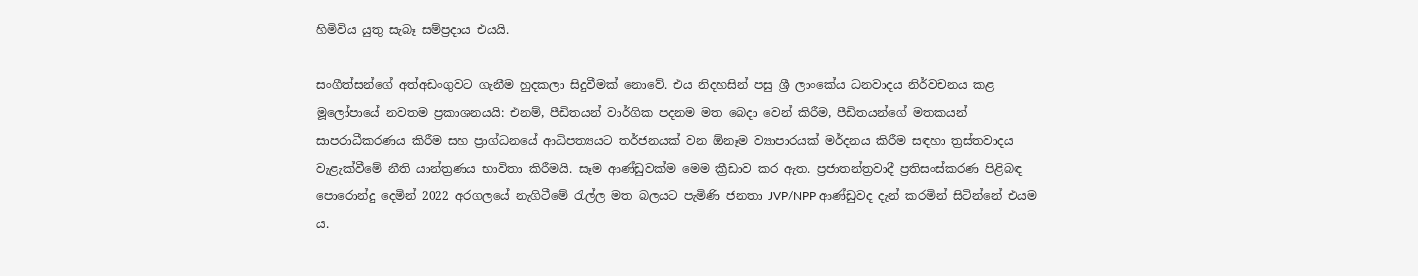හිමිවිය යුතු සැබෑ සම්ප්‍රදාය එයයි.

සංගීත්සන්ගේ අත්අඩංගුවට ගැනීම හුදකලා සිදුවීමක් නොවේ. එය නිදහසින් පසු ශ්‍රී ලාංකේය ධනවාදය නිර්වචනය කළ මූලෝපායේ නවතම ප්‍රකාශනයයි: එනම්, පීඩිතයන් වාර්ගික පදනම මත බෙදා වෙන් කිරීම, පීඩිතයන්ගේ මතකයන් සාපරාධීකරණය කිරීම සහ ප්‍රාග්ධනයේ ආධිපත්‍යයට තර්ජනයක් වන ඕනෑම ව්‍යාපාරයක් මර්දනය කිරීම සඳහා ත්‍රස්තවාදය වැළැක්වීමේ නීති යාන්ත්‍රණය භාවිතා කිරීමයි. සෑම ආණ්ඩුවක්ම මෙම ක්‍රීඩාව කර ඇත. ප්‍රජාතන්ත්‍රවාදී ප්‍රතිසංස්කරණ පිළිබඳ පොරොන්දු දෙමින් 2022 අරගලයේ නැගිටීමේ රැල්ල මත බලයට පැමිණි ජනතා JVP/NPP ආණ්ඩුවද දැන් කරමින් සිටින්නේ එයම ය.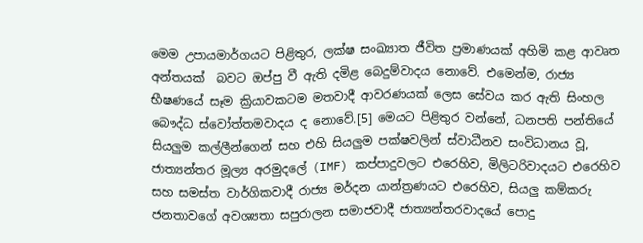මෙම උපායමාර්ගයට පිළිතුර, ලක්ෂ සංඛ්‍යාත ජීවිත ප්‍රමාණයක් අහිමි කළ ආවෘත අන්තයක්  බවට ඔප්පු වී ඇති දමිළ බෙදුම්වාදය නොවේ. එමෙන්ම, රාජ්‍ය භීෂණයේ සෑම ක්‍රියාවකටම මතවාදී ආවරණයක් ලෙස සේවය කර ඇති සිංහල බෞද්ධ ස්වෝත්තමවාදය ද නොවේ.[5] මෙයට පිළිතුර වන්නේ, ධනපති පන්තියේ සියලුම කල්ලීන්ගෙන් සහ එහි සියලුම පක්ෂවලින් ස්වාධීනව සංවිධානය වූ, ජාත්‍යන්තර මූල්‍ය අරමුදලේ (IMF) කප්පාදුවලට එරෙහිව, මිලිටරිවාදයට එරෙහිව සහ සමස්ත වාර්ගිකවාදී රාජ්‍ය මර්දන යාන්ත්‍රණයට එරෙහිව, සියලු කම්කරු ජනතාවගේ අවශ්‍යතා සපුරාලන සමාජවාදී ජාත්‍යන්තරවාදයේ පොදු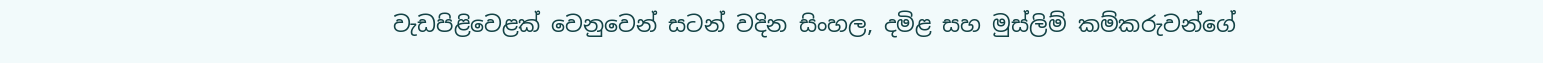වැඩපිළිවෙළක් වෙනුවෙන් සටන් වදින සිංහල, දමිළ සහ මුස්ලිම් කම්කරුවන්ගේ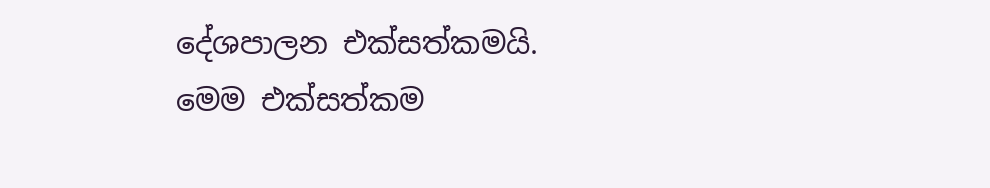දේශපාලන එක්සත්කමයි. මෙම එක්සත්කම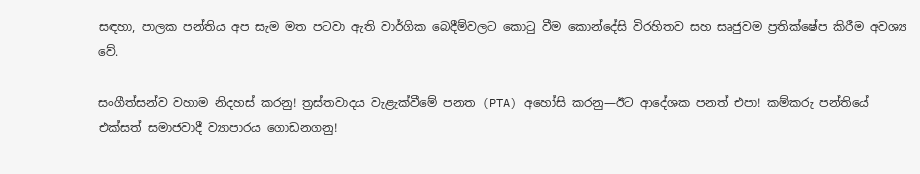සඳහා, පාලක පන්තිය අප සැම මත පටවා ඇති වාර්ගික බෙදීම්වලට කොටු වීම කොන්දේසි විරහිතව සහ සෘජුවම ප්‍රතික්ෂේප කිරීම අවශ්‍ය වේ.

සංගීත්සන්ව වහාම නිදහස් කරනු! ත්‍රස්තවාදය වැළැක්වීමේ පනත (PTA) අහෝසි කරනු—ඊට ආදේශක පනත් එපා! කම්කරු පන්තියේ එක්සත් සමාජවාදී ව්‍යාපාරය ගොඩනගනු!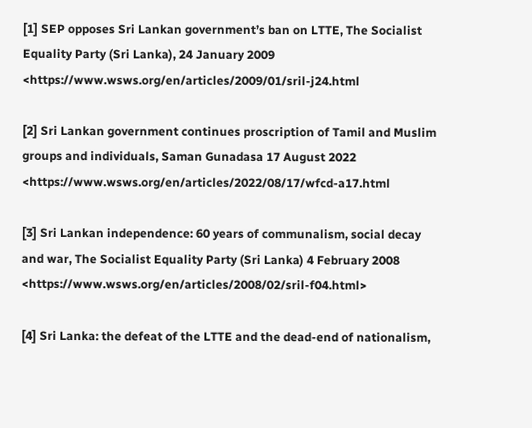[1] SEP opposes Sri Lankan government’s ban on LTTE, The Socialist Equality Party (Sri Lanka), 24 January 2009 <https://www.wsws.org/en/articles/2009/01/sril-j24.html

[2] Sri Lankan government continues proscription of Tamil and Muslim groups and individuals, Saman Gunadasa 17 August 2022 <https://www.wsws.org/en/articles/2022/08/17/wfcd-a17.html

[3] Sri Lankan independence: 60 years of communalism, social decay and war, The Socialist Equality Party (Sri Lanka) 4 February 2008 <https://www.wsws.org/en/articles/2008/02/sril-f04.html>

[4] Sri Lanka: the defeat of the LTTE and the dead-end of nationalism,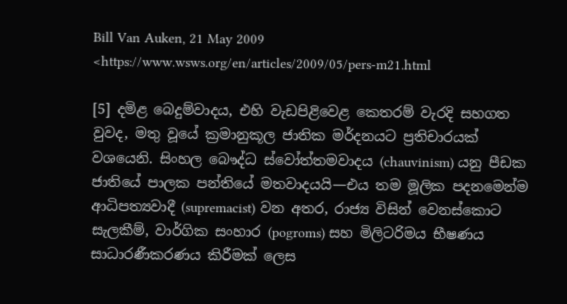Bill Van Auken, 21 May 2009 <https://www.wsws.org/en/articles/2009/05/pers-m21.html

[5] දමිළ බෙදුම්වාදය, එහි වැඩපිළිවෙළ කෙතරම් වැරදි සහගත වුවද, මතු වූයේ ක්‍රමානුකූල ජාතික මර්දනයට ප්‍රතිචාරයක් වශයෙනි. සිංහල බෞද්ධ ස්වෝත්තමවාදය (chauvinism) යනු පීඩක ජාතියේ පාලක පන්තියේ මතවාදයයි—එය තම මූලික පදනමෙන්ම ආධිපත්‍යවාදී (supremacist) වන අතර, රාජ්‍ය විසින් වෙනස්කොට සැලකීම්, වාර්ගික සංහාර (pogroms) සහ මිලිටරිමය භීෂණය සාධාරණීකරණය කිරීමක් ලෙස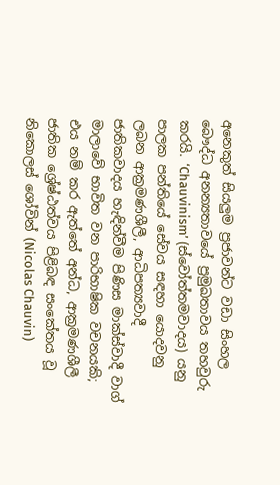අනෙකුත් සියලුම ප්‍රජාවන්ට වඩා සිංහල බෞද්ධ අනන්‍යතාවයේ ප්‍රමුඛතාවය තහවුරු කරයි. ‘Chauvinism’ (ස්වෝත්තමවාදය) යනු පාලක පන්තියේ සේවය සඳහා යොදවනු ලබන ආක්‍රමණශීලී, ආධිපත්‍යවාදී ජාතිකවාදය හැඳින්වීම පිණිස මාක්ස්වාදී වාග් මාලාවේ භාවිත වන පාරිභාෂික වචනයකි; එය නම් කර ඇත්තේ අන්ධ, ආක්‍රමණශීලී ජාතික ශ්‍රේෂ්ඨත්වය පිළිබඳ සංකේතය වූ නිකොලස් ශෝවින් (Nicolas Chauvin)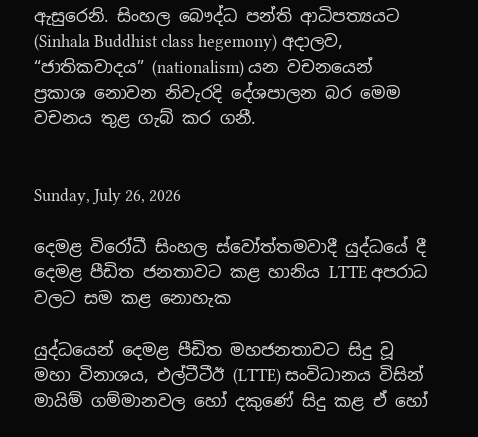ඇසුරෙනි. සිංහල බෞද්ධ පන්ති ආධිපත්‍යයට (Sinhala Buddhist class hegemony) අදාලව, “ජාතිකවාදය” (nationalism) යන වචනයෙන් ප්‍රකාශ නොවන නිවැරදි දේශපාලන බර මෙම වචනය තුළ ගැබ් කර ගනී.


Sunday, July 26, 2026

දෙමළ විරෝධී සිංහල ස්වෝත්තමවාදී යුද්ධයේ දී දෙමළ පීඩිත ජනතාවට කළ හානිය LTTE අපරාධ වලට සම කළ නොහැක

යුද්ධයෙන් දෙමළ පීඩිත මහජනතාවට සිදු වූ මහා විනාශය, එල්ටීටීඊ (LTTE) සංවිධානය විසින් මායිම් ගම්මානවල හෝ දකුණේ සිදු කළ ඒ හෝ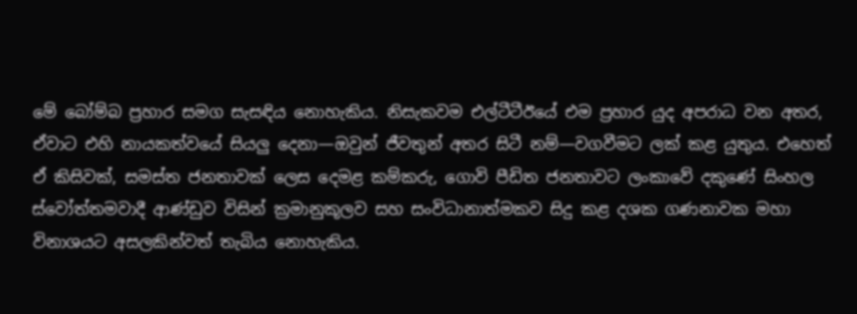මේ බෝම්බ ප්‍රහාර සමග සැසඳිය නොහැකිය. නිසැකවම එල්ටීටීඊයේ එම ප්‍රහාර යුද අපරාධ වන අතර, ඒවාට එහි නායකත්වයේ සියලු දෙනා—ඔවුන් ජීවතුන් අතර සිටී නම්—වගවීමට ලක් කළ යුතුය. එහෙත් ඒ කිසිවක්, සමස්ත ජනතාවක් ලෙස දෙමළ කම්කරු, ගොවි පීඩිත ජනතාවට ලංකාවේ දකුණේ සිංහල ස්වෝත්තමවාදී ආණ්ඩුව විසින් ක්‍රමානුකූලව සහ සංවිධානාත්මකව සිදු කළ දශක ගණනාවක මහා විනාශයට අසලකින්වත් තැබිය නොහැකිය.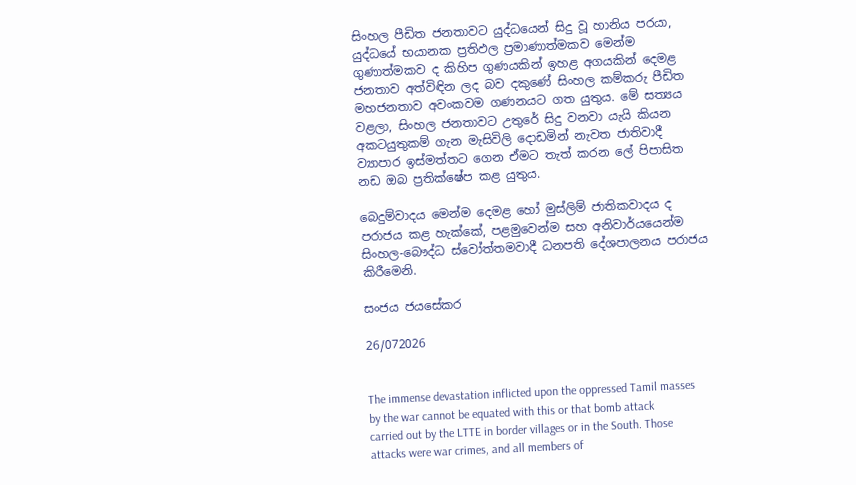සිංහල පීඩිත ජනතාවට යුද්ධයෙන් සිදු වූ හානිය පරයා, යුද්ධයේ භයානක ප්‍රතිඵල ප්‍රමාණාත්මකව මෙන්ම ගුණාත්මකව ද කිහිප ගුණයකින් ඉහළ අගයකින් දෙමළ ජනතාව අත්විඳින ලද බව දකුණේ සිංහල කම්කරු පීඩිත මහජනතාව අවංකවම ගණනයට ගත යුතුය. මේ සත්‍යය වළලා, සිංහල ජනතාවට උතුරේ සිදු වනවා යැයි කියන අකටයුතුකම් ගැන මැසිවිලි දොඩමින් නැවත ජාතිවාදී ව්‍යාපාර ඉස්මත්තට ගෙන ඒමට තැත් කරන ලේ පිපාසිත නඩ ඔබ ප්‍රතික්ෂේප කළ යුතුය.

බෙදුම්වාදය මෙන්ම දෙමළ හෝ මුස්ලිම් ජාතිකවාදය ද පරාජය කළ හැක්කේ, පළමුවෙන්ම සහ අනිවාර්යයෙන්ම සිංහල-බෞද්ධ ස්වෝත්තමවාදී ධනපති දේශපාලනය පරාජය කිරීමෙනි.

සංජය ජයසේකර

26/072026


The immense devastation inflicted upon the oppressed Tamil masses by the war cannot be equated with this or that bomb attack carried out by the LTTE in border villages or in the South. Those attacks were war crimes, and all members of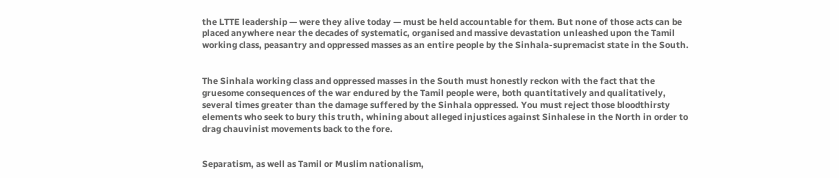the LTTE leadership — were they alive today — must be held accountable for them. But none of those acts can be placed anywhere near the decades of systematic, organised and massive devastation unleashed upon the Tamil working class, peasantry and oppressed masses as an entire people by the Sinhala-supremacist state in the South.


The Sinhala working class and oppressed masses in the South must honestly reckon with the fact that the gruesome consequences of the war endured by the Tamil people were, both quantitatively and qualitatively, several times greater than the damage suffered by the Sinhala oppressed. You must reject those bloodthirsty elements who seek to bury this truth, whining about alleged injustices against Sinhalese in the North in order to drag chauvinist movements back to the fore.


Separatism, as well as Tamil or Muslim nationalism,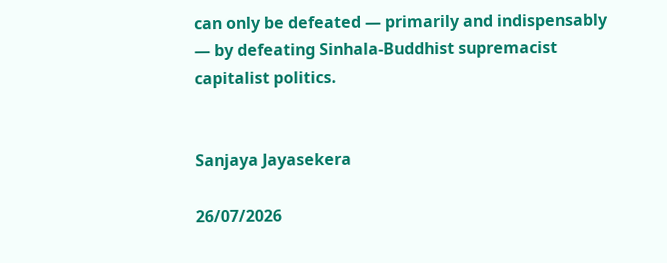can only be defeated — primarily and indispensably — by defeating Sinhala-Buddhist supremacist capitalist politics.


Sanjaya Jayasekera

26/07/2026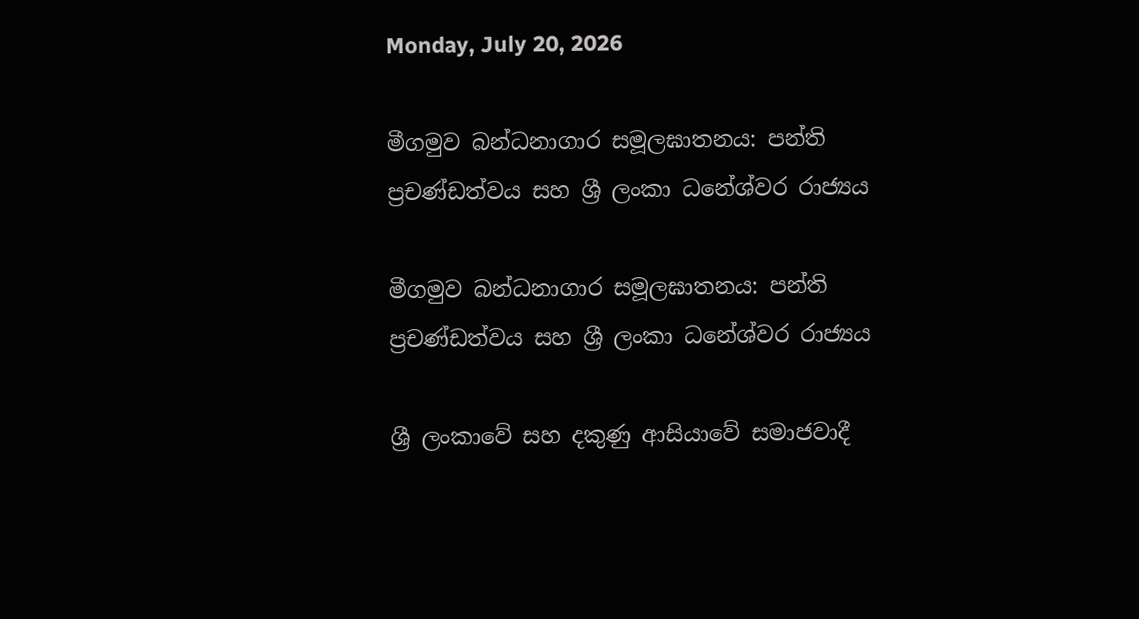Monday, July 20, 2026

මීගමුව බන්ධනාගාර සමූලඝාතනය: පන්ති ප්‍රචණ්ඩත්වය සහ ශ්‍රී ලංකා ධනේශ්වර රාජ්‍යය

මීගමුව බන්ධනාගාර සමූලඝාතනය: පන්ති ප්‍රචණ්ඩත්වය සහ ශ්‍රී ලංකා ධනේශ්වර රාජ්‍යය

ශ්‍රී ලංකාවේ සහ දකුණු ආසියාවේ සමාජවාදී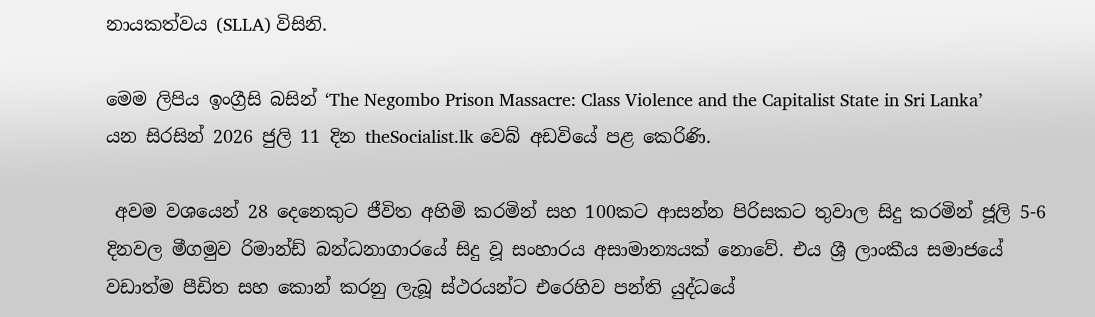නායකත්වය (SLLA) විසිනි.

මෙම ලිපිය ඉංග්‍රීසි බසින් ‘The Negombo Prison Massacre: Class Violence and the Capitalist State in Sri Lanka’ යන සිරසින් 2026 ජුලි 11 දින theSocialist.lk වෙබ් අඩවියේ පළ කෙරිණි.

 අවම වශයෙන් 28 දෙනෙකුට ජීවිත අහිමි කරමින් සහ 100කට ආසන්න පිරිසකට තුවාල සිදු කරමින් ජූලි 5-6 දිනවල මීගමුව රිමාන්ඩ් බන්ධනාගාරයේ සිදු වූ සංහාරය අසාමාන්‍යයක් නොවේ. එය ශ්‍රී ලාංකීය සමාජයේ වඩාත්ම පීඩිත සහ කොන් කරනු ලැබූ ස්ථරයන්ට එරෙහිව පන්ති යුද්ධයේ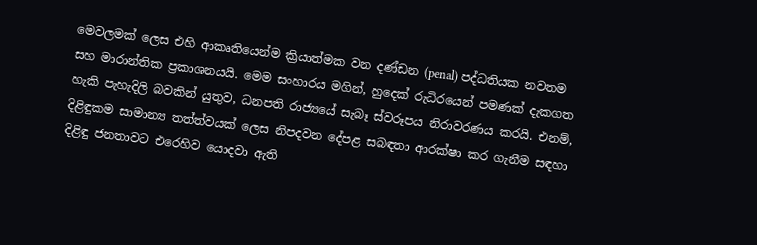මෙවලමක් ලෙස එහි ආකෘතියෙන්ම ක්‍රියාත්මක වන දණ්ඩන (penal) පද්ධතියක නවතම සහ මාරාන්තික ප්‍රකාශනයයි. මෙම සංහාරය මගින්, හුදෙක් රුධිරයෙන් පමණක් දැකගත හැකි පැහැදිලි බවකින් යුතුව, ධනපති රාජ්‍යයේ සැබෑ ස්වරූපය නිරාවරණය කරයි. එනම්, දිළිඳුකම සාමාන්‍ය තත්ත්වයක් ලෙස නිපදවන දේපළ සබඳතා ආරක්ෂා කර ගැනීම සඳහා දිළිඳු ජනතාවට එරෙහිව යොදවා ඇති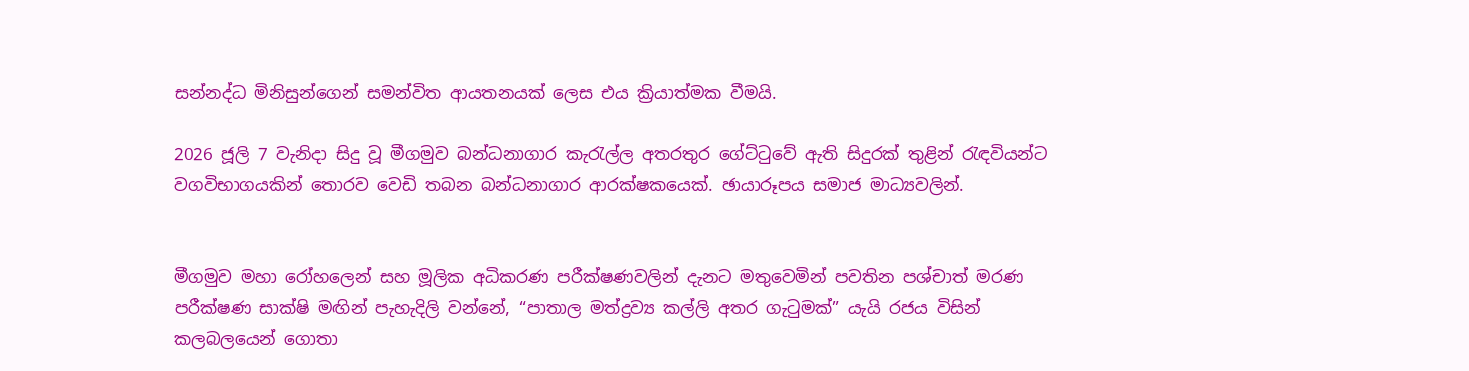සන්නද්ධ මිනිසුන්ගෙන් සමන්විත ආයතනයක් ලෙස එය ක්‍රියාත්මක වීමයි.

2026 ජූලි 7 වැනිදා සිදු වූ මීගමුව බන්ධනාගාර කැරැල්ල අතරතුර ගේට්ටුවේ ඇති සිදුරක් තුළින් රැඳවියන්ට වගවිභාගයකින් තොරව වෙඩි තබන බන්ධනාගාර ආරක්ෂකයෙක්. ඡායාරූපය සමාජ මාධ්‍යවලින්.


මීගමුව මහා රෝහලෙන් සහ මූලික අධිකරණ පරීක්ෂණවලින් දැනට මතුවෙමින් පවතින පශ්චාත් මරණ පරීක්ෂණ සාක්ෂි මඟින් පැහැදිලි වන්නේ, “පාතාල මත්ද්‍රව්‍ය කල්ලි අතර ගැටුමක්” යැයි රජය විසින් කලබලයෙන් ගොතා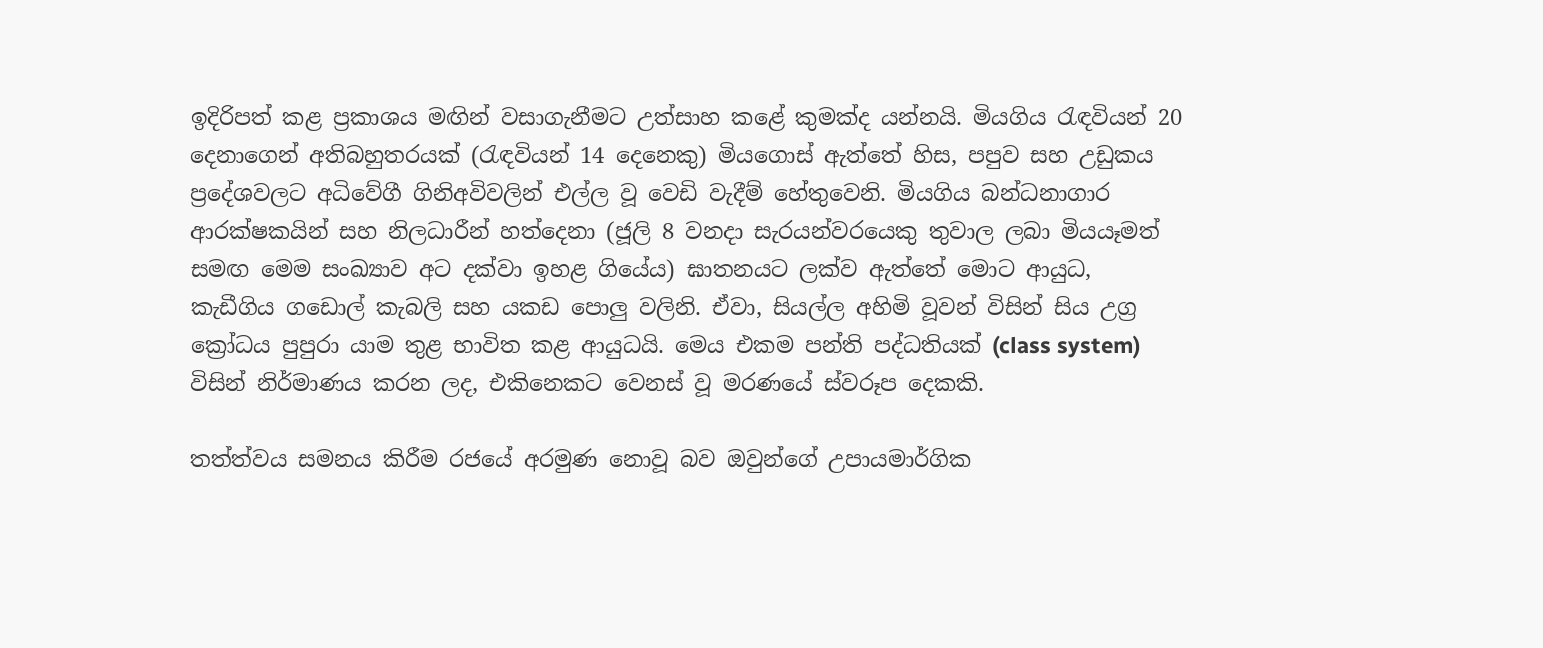ඉදිරිපත් කළ ප්‍රකාශය මඟින් වසාගැනීමට උත්සාහ කළේ කුමක්ද යන්නයි. මියගිය රැඳවියන් 20 දෙනාගෙන් අතිබහුතරයක් (රැඳවියන් 14 දෙනෙකු) මියගොස් ඇත්තේ හිස, පපුව සහ උඩුකය ප්‍රදේශවලට අධිවේගී ගිනිඅවිවලින් එල්ල වූ වෙඩි වැදීම් හේතුවෙනි. මියගිය බන්ධනාගාර ආරක්ෂකයින් සහ නිලධාරීන් හත්දෙනා (ජූලි 8 වනදා සැරයන්වරයෙකු තුවාල ලබා මියයෑමත් සමඟ මෙම සංඛ්‍යාව අට දක්වා ඉහළ ගියේය) ඝාතනයට ලක්ව ඇත්තේ මොට ආයුධ, කැඩීගිය ගඩොල් කැබලි සහ යකඩ පොලු වලිනි. ඒවා, සියල්ල අහිමි වූවන් විසින් සිය උග්‍ර ක්‍රෝධය පුපුරා යාම තුළ භාවිත කළ ආයුධයි. මෙය එකම පන්ති පද්ධතියක් (class system) විසින් නිර්මාණය කරන ලද, එකිනෙකට වෙනස් වූ මරණයේ ස්වරූප දෙකකි.

තත්ත්වය සමනය කිරීම රජයේ අරමුණ නොවූ බව ඔවුන්ගේ උපායමාර්ගික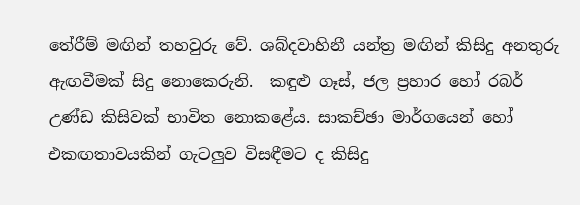තේරීම් මඟින් තහවුරු වේ. ශබ්දවාහිනී යන්ත්‍ර මඟින් කිසිදු අනතුරු ඇඟවීමක් සිදු නොකෙරුනි.  කඳුළු ගෑස්, ජල ප්‍රහාර හෝ රබර් උණ්ඩ කිසිවක් භාවිත නොකළේය. සාකච්ඡා මාර්ගයෙන් හෝ එකඟතාවයකින් ගැටලුව විසඳීමට ද කිසිදු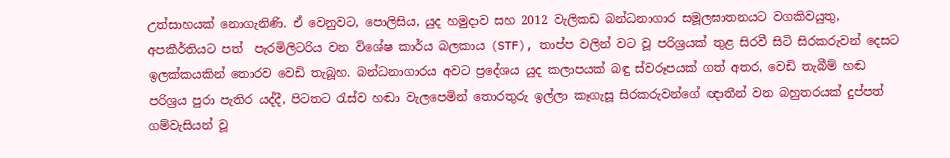උත්සාහයක් නොගැනිණි. ඒ වෙනුවට, පොලිසිය, යුද හමුදාව සහ 2012 වැලිකඩ බන්ධනාගාර සමූලඝාතනයට වගකිවයුතු, අපකීර්තියට පත්  පැරමිලිටරිය වන විශේෂ කාර්ය බලකාය (STF), තාප්ප වලින් වට වූ පරිශ්‍රයක් තුළ සිරවී සිටි සිරකරුවන් දෙසට ඉලක්කයකින් තොරව වෙඩි තැබූහ. බන්ධනාගාරය අවට ප්‍රදේශය යුද කලාපයක් බඳු ස්වරූපයක් ගත් අතර, වෙඩි තැබීම් හඬ පරිශ්‍රය පුරා පැතිර යද්දී, පිටතට රැස්ව හඬා වැලපෙමින් තොරතුරු ඉල්ලා කෑගැසූ සිරකරුවන්ගේ ඥාතීන් වන බහුතරයක් දුප්පත් ගම්වැසියන් වූ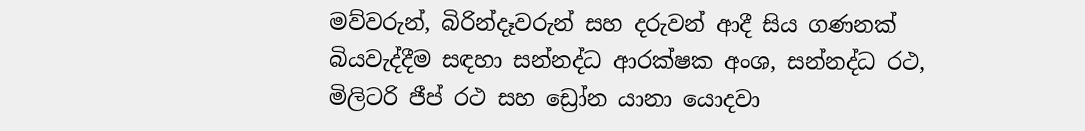මව්වරුන්, බිරින්දෑවරුන් සහ දරුවන් ආදී සිය ගණනක් බියවැද්දීම සඳහා සන්නද්ධ ආරක්ෂක අංශ, සන්නද්ධ රථ, මිලිටරි ජීප් රථ සහ ඩ්‍රෝන යානා යොදවා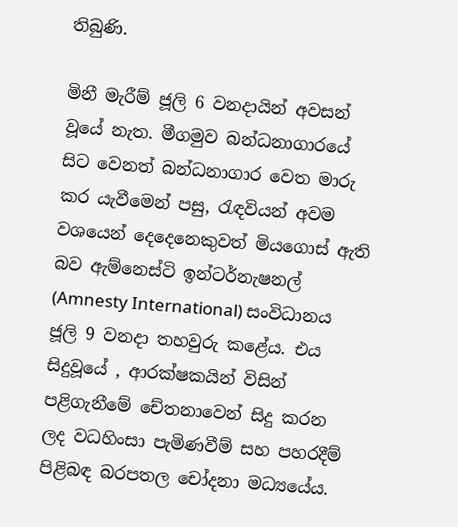තිබුණි.

මිනී මැරීම් ජූලි 6 වනදායින් අවසන් වූයේ නැත. මීගමුව බන්ධනාගාරයේ සිට වෙනත් බන්ධනාගාර වෙත මාරු කර යැවීමෙන් පසු, රැඳවියන් අවම වශයෙන් දෙදෙනෙකුවත් මියගොස් ඇති බව ඇම්නෙස්ටි ඉන්ටර්නැෂනල් (Amnesty International) සංවිධානය ජූලි 9 වනදා තහවුරු කළේය. එය සිදුවූයේ , ආරක්ෂකයින් විසින් පළිගැනීමේ චේතනාවෙන් සිදු කරන ලද වධහිංසා පැමිණවීම් සහ පහරදීම් පිළිබඳ බරපතල චෝදනා මධ්‍යයේය.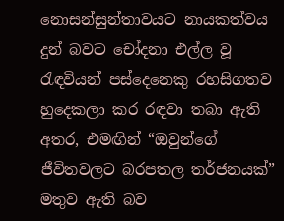නොසන්සුන්තාවයට නායකත්වය දුන් බවට චෝදනා එල්ල වූ රැඳවියන් පස්දෙනෙකු රහසිගතව හුදෙකලා කර රඳවා තබා ඇති අතර, එමඟින් “ඔවුන්ගේ ජීවිතවලට බරපතල තර්ජනයක්” මතුව ඇති බව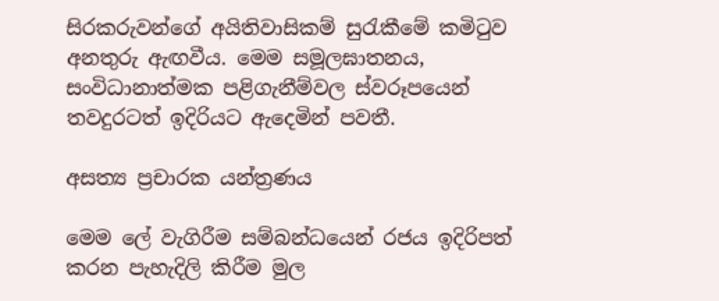සිරකරුවන්ගේ අයිතිවාසිකම් සුරැකීමේ කමිටුව අනතුරු ඇඟවීය. මෙම සමූලඝාතනය, සංවිධානාත්මක පළිගැනීම්වල ස්වරූපයෙන් තවදුරටත් ඉදිරියට ඇදෙමින් පවතී.

අසත්‍ය ප්‍රචාරක යන්ත්‍රණය

මෙම ලේ වැගිරීම සම්බන්ධයෙන් රජය ඉදිරිපත් කරන පැහැදිලි කිරීම මුල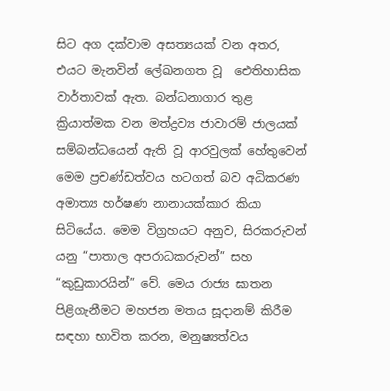සිට අග දක්වාම අසත්‍යයක් වන අතර, එයට මැනවින් ලේඛනගත වූ  ඓතිහාසික වාර්තාවක් ඇත. බන්ධනාගාර තුළ ක්‍රියාත්මක වන මත්ද්‍රව්‍ය ජාවාරම් ජාලයක් සම්බන්ධයෙන් ඇති වූ ආරවුලක් හේතුවෙන් මෙම ප්‍රචණ්ඩත්වය හටගත් බව අධිකරණ අමාත්‍ය හර්ෂණ නානායක්කාර කියා සිටියේය. මෙම විග්‍රහයට අනුව, සිරකරුවන් යනු “පාතාල අපරාධකරුවන්” සහ “කුඩුකාරයින්” වේ. මෙය රාජ්‍ය ඝාතන පිළිගැනීමට මහජන මතය සූදානම් කිරීම සඳහා භාවිත කරන, මනුෂ්‍යත්වය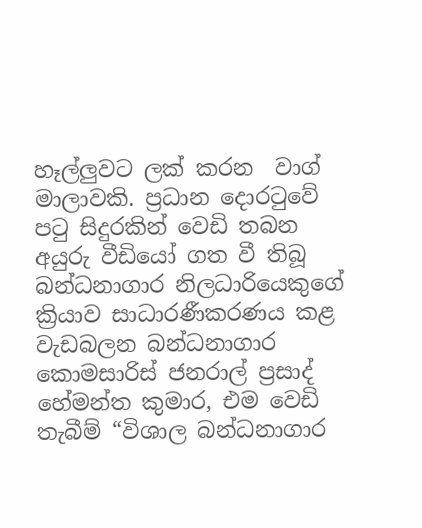හෑල්ලුවට ලක් කරන  වාග් මාලාවකි. ප්‍රධාන දොරටුවේ පටු සිදුරකින් වෙඩි තබන අයුරු වීඩියෝ ගත වී තිබූ බන්ධනාගාර නිලධාරියෙකුගේ ක්‍රියාව සාධාරණීකරණය කළ වැඩබලන බන්ධනාගාර කොමසාරිස් ජනරාල් ප්‍රසාද් හේමන්ත කුමාර, එම වෙඩි තැබීම් “විශාල බන්ධනාගාර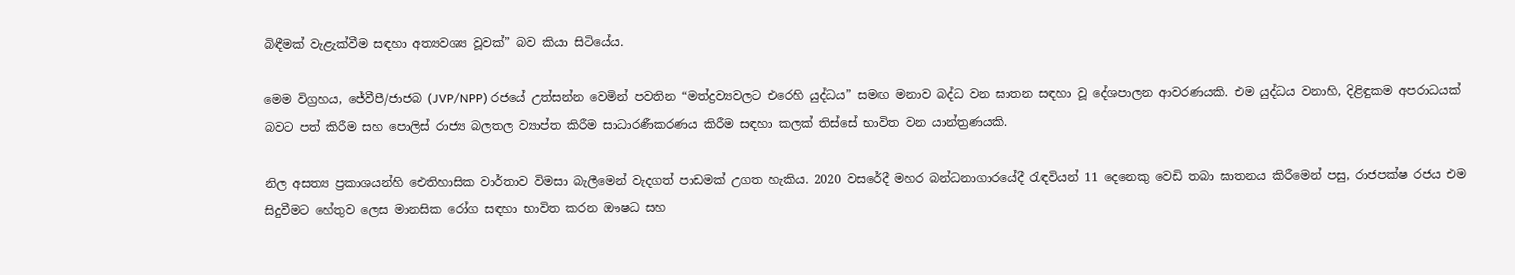බිඳීමක් වැළැක්වීම සඳහා අත්‍යවශ්‍ය වූවක්” බව කියා සිටියේය.

මෙම විග්‍රහය, ජේවීපී/ජාජබ (JVP/NPP) රජයේ උත්සන්න වෙමින් පවතින “මත්ද්‍රව්‍යවලට එරෙහි යුද්ධය” සමඟ මනාව බද්ධ වන ඝාතන සඳහා වූ දේශපාලන ආවරණයකි. එම යුද්ධය වනාහි, දිළිඳුකම අපරාධයක් බවට පත් කිරීම සහ පොලිස් රාජ්‍ය බලතල ව්‍යාප්ත කිරීම සාධාරණීකරණය කිරීම සඳහා කලක් තිස්සේ භාවිත වන යාන්ත්‍රණයකි.

නිල අසත්‍ය ප්‍රකාශයන්හි ඓතිහාසික වාර්තාව විමසා බැලීමෙන් වැදගත් පාඩමක් උගත හැකිය. 2020 වසරේදී මහර බන්ධනාගාරයේදී රැඳවියන් 11 දෙනෙකු වෙඩි තබා ඝාතනය කිරීමෙන් පසු, රාජපක්ෂ රජය එම සිදුවීමට හේතුව ලෙස මානසික රෝග සඳහා භාවිත කරන ඖෂධ සහ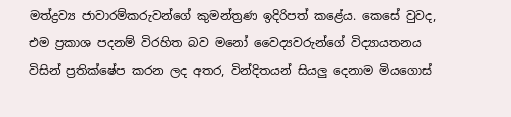මත්ද්‍රව්‍ය ජාවාරම්කරුවන්ගේ කුමන්ත්‍රණ ඉදිරිපත් කළේය. කෙසේ වුවද, එම ප්‍රකාශ පදනම් විරහිත බව මනෝ වෛද්‍යවරුන්ගේ විද්‍යායතනය විසින් ප්‍රතික්ෂේප කරන ලද අතර, වින්දිතයන් සියලු දෙනාම මියගොස්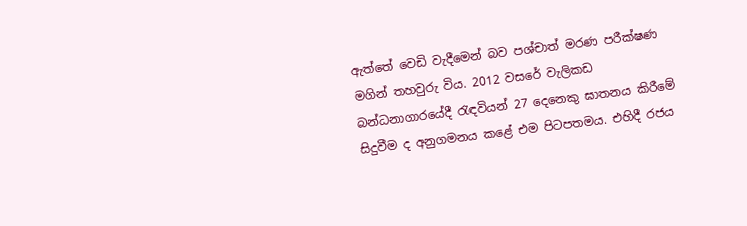ඇත්තේ වෙඩි වැදීමෙන් බව පශ්චාත් මරණ පරීක්ෂණ මගින් තහවුරු විය. 2012 වසරේ වැලිකඩ බන්ධනාගාරයේදී රැඳවියන් 27 දෙනෙකු ඝාතනය කිරීමේ සිදුවීම ද අනුගමනය කළේ එම පිටපතමය. එහිදී රජය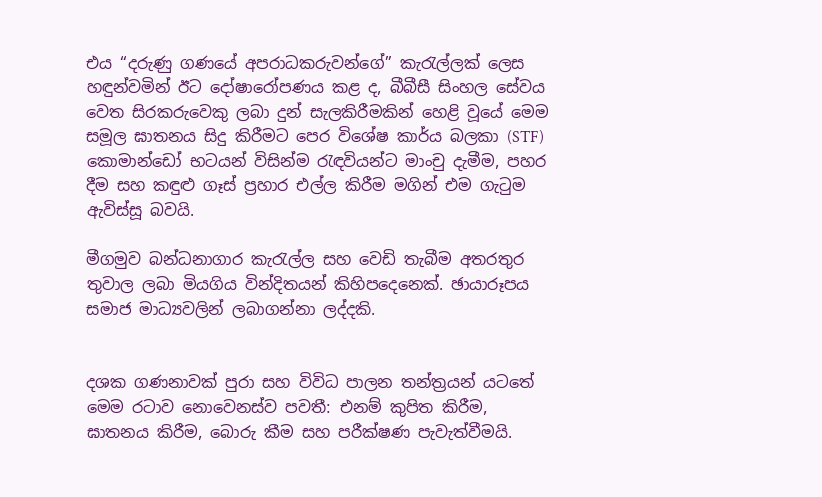එය “දරුණු ගණයේ අපරාධකරුවන්ගේ” කැරැල්ලක් ලෙස හඳුන්වමින් ඊට දෝෂාරෝපණය කළ ද, බීබීසී සිංහල සේවය වෙත සිරකරුවෙකු ලබා දුන් සැලකිරීමකින් හෙළි වූයේ මෙම සමූල ඝාතනය සිදු කිරීමට පෙර විශේෂ කාර්ය බලකා (STF) කොමාන්ඩෝ භටයන් විසින්ම රැඳවියන්ට මාංචු දැමීම, පහර දීම සහ කඳුළු ගෑස් ප්‍රහාර එල්ල කිරීම මගින් එම ගැටුම ඇවිස්සූ බවයි.

මීගමුව බන්ධනාගාර කැරැල්ල සහ වෙඩි තැබීම අතරතුර තුවාල ලබා මියගිය වින්දිතයන් කිහිපදෙනෙක්. ඡායාරූපය සමාජ මාධ්‍යවලින් ලබාගන්නා ලද්දකි.


දශක ගණනාවක් පුරා සහ විවිධ පාලන තන්ත්‍රයන් යටතේ මෙම රටාව නොවෙනස්ව පවතී: එනම් කුපිත කිරීම, ඝාතනය කිරීම, බොරු කීම සහ පරීක්ෂණ පැවැත්වීමයි.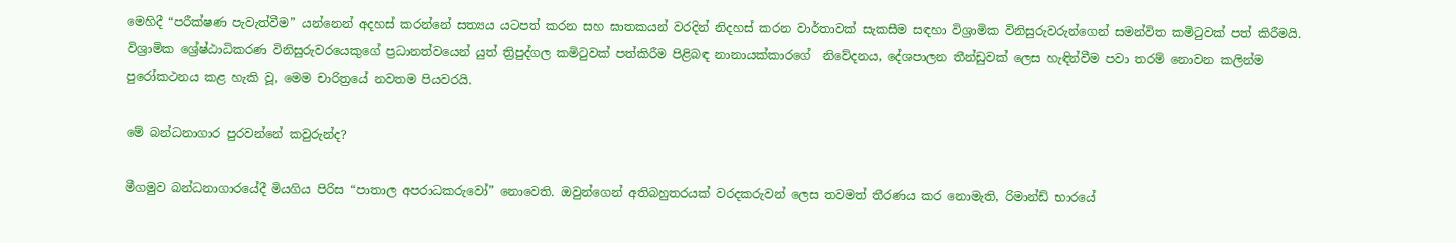මෙහිදී “පරීක්ෂණ පැවැත්වීම” යන්නෙන් අදහස් කරන්නේ සත්‍යය යටපත් කරන සහ ඝාතකයන් වරදින් නිදහස් කරන වාර්තාවක් සැකසීම සඳහා විශ්‍රාමික විනිසුරුවරුන්ගෙන් සමන්විත කමිටුවක් පත් කිරීමයි. විශ්‍රාමික ශ්‍රේෂ්ඨාධිකරණ විනිසුරුවරයෙකුගේ ප්‍රධානත්වයෙන් යුත් ත්‍රිපුද්ගල කමිටුවක් පත්කිරීම පිළිබඳ නානායක්කාරගේ  නිවේදනය, දේශපාලන තීන්ඩුවක් ලෙස හැඳින්වීම පවා තරම් නොවන කලින්ම පුරෝකථනය කළ හැකි වූ, මෙම චාරිත්‍රයේ නවතම පියවරයි.

මේ බන්ධනාගාර පුරවන්නේ කවුරුන්ද?

මීගමුව බන්ධනාගාරයේදී මියගිය පිරිස “පාතාල අපරාධකරුවෝ” නොවෙති. ඔවුන්ගෙන් අතිබහුතරයක් වරදකරුවන් ලෙස තවමත් තීරණය කර නොමැති, රිමාන්ඩ් භාරයේ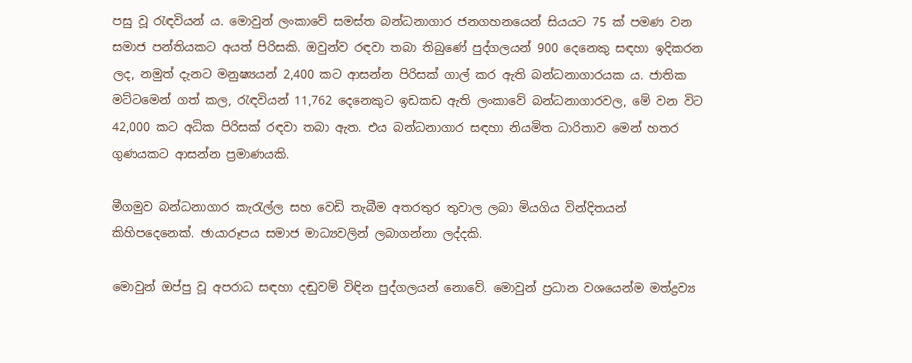පසු වූ රැඳවියන් ය. මොවුන් ලංකාවේ සමස්ත බන්ධනාගාර ජනගහනයෙන් සියයට 75 ක් පමණ වන සමාජ පන්තියකට අයත් පිරිසකි. ඔවුන්ව රඳවා තබා තිබුණේ පුද්ගලයන් 900 දෙනෙකු සඳහා ඉදිකරන ලද, නමුත් දැනට මනුෂ්‍යයන් 2,400 කට ආසන්න පිරිසක් ගාල් කර ඇති බන්ධනාගාරයක ය. ජාතික මට්ටමෙන් ගත් කල, රැඳවියන් 11,762 දෙනෙකුට ඉඩකඩ ඇති ලංකාවේ බන්ධනාගාරවල, මේ වන විට 42,000 කට අධික පිරිසක් රඳවා තබා ඇත. එය බන්ධනාගාර සඳහා නියමිත ධාරිතාව මෙන් හතර ගුණයකට ආසන්න ප්‍රමාණයකි.

මීගමුව බන්ධනාගාර කැරැල්ල සහ වෙඩි තැබීම අතරතුර තුවාල ලබා මියගිය වින්දිතයන් කිහිපදෙනෙක්. ඡායාරූපය සමාජ මාධ්‍යවලින් ලබාගන්නා ලද්දකි.

මොවුන් ඔප්පු වූ අපරාධ සඳහා දඬුවම් විඳින පුද්ගලයන් නොවේ. මොවුන් ප්‍රධාන වශයෙන්ම මත්ද්‍රව්‍ය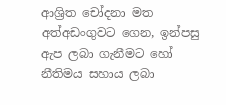ආශ්‍රිත චෝදනා මත අත්අඩංගුවට ගෙන, ඉන්පසු ඇප ලබා ගැනීමට හෝ නීතිමය සහාය ලබා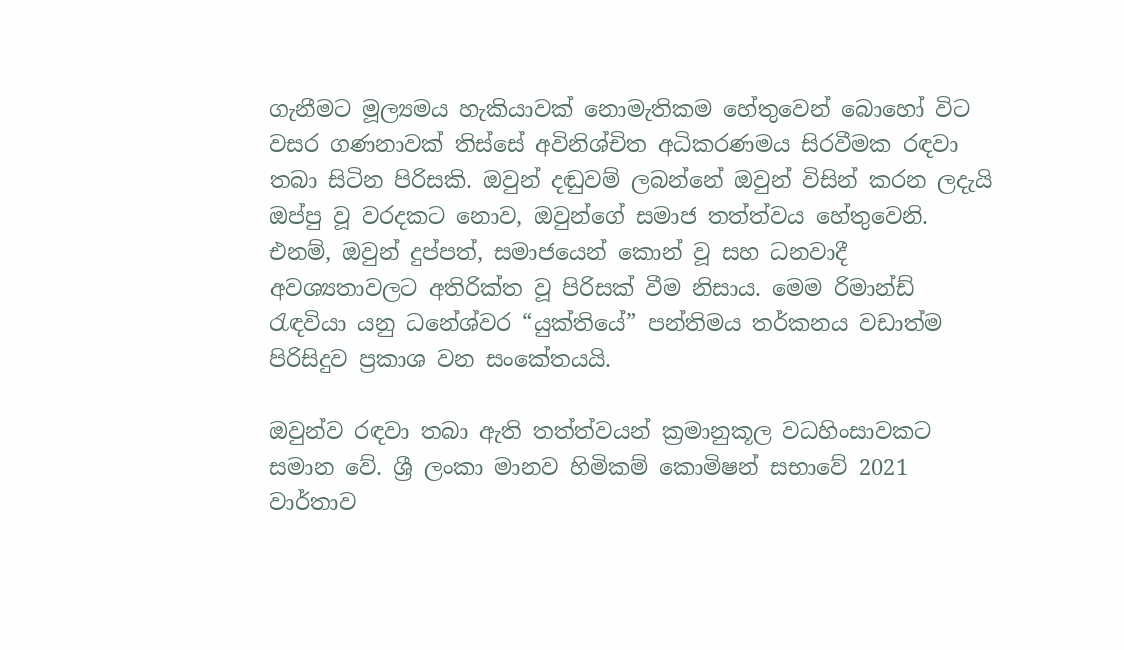ගැනීමට මූල්‍යමය හැකියාවක් නොමැතිකම හේතුවෙන් බොහෝ විට වසර ගණනාවක් තිස්සේ අවිනිශ්චිත අධිකරණමය සිරවීමක රඳවා තබා සිටින පිරිසකි. ඔවුන් දඬුවම් ලබන්නේ ඔවුන් විසින් කරන ලදැයි ඔප්පු වූ වරදකට නොව, ඔවුන්ගේ සමාජ තත්ත්වය හේතුවෙනි. එනම්, ඔවුන් දුප්පත්, සමාජයෙන් කොන් වූ සහ ධනවාදී අවශ්‍යතාවලට අතිරික්ත වූ පිරිසක් වීම නිසාය. මෙම රිමාන්ඩ් රැඳවියා යනු ධනේශ්වර “යුක්තියේ” පන්තිමය තර්කනය වඩාත්ම පිරිසිදුව ප්‍රකාශ වන සංකේතයයි.

ඔවුන්ව රඳවා තබා ඇති තත්ත්වයන් ක්‍රමානුකූල වධහිංසාවකට සමාන වේ. ශ්‍රී ලංකා මානව හිමිකම් කොමිෂන් සභාවේ 2021 වාර්තාව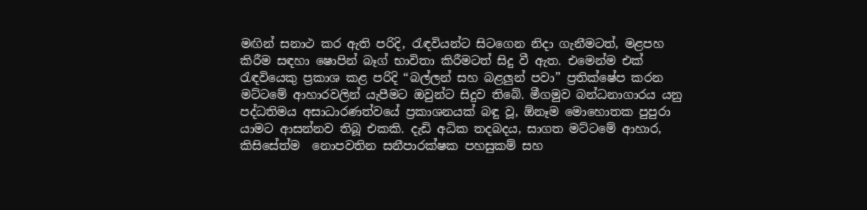මඟින් සනාථ කර ඇති පරිදි, රැඳවියන්ට සිටගෙන නිදා ගැනීමටත්, මළපහ කිරීම සඳහා ෂොපින් බෑග් භාවිතා කිරීමටත් සිදු වී ඇත. එමෙන්ම එක් රැඳවියෙකු ප්‍රකාශ කළ පරිදි “බල්ලන් සහ බළලුන් පවා” ප්‍රතික්ෂේප කරන මට්ටමේ ආහාරවලින් යැපීමට ඔවුන්ට සිදුව තිබේ. මීගමුව බන්ධනාගාරය යනු පද්ධතිමය අසාධාරණත්වයේ ප්‍රකාශනයක් බඳු වූ, ඕනෑම මොහොතක පුපුරා යාමට ආසන්නව තිබූ එකකි. දැඩි අධික තදබදය, සාගත මට්ටමේ ආහාර, කිසිසේත්ම  නොපවතින සනීපාරක්ෂක පහසුකම් සහ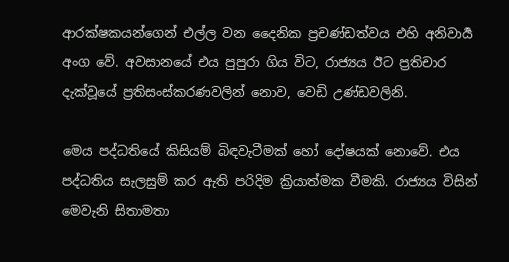ආරක්ෂකයන්ගෙන් එල්ල වන දෛනික ප්‍රචණ්ඩත්වය එහි අනිවාර්‍ය අංග වේ. අවසානයේ එය පුපුරා ගිය විට, රාජ්‍යය ඊට ප්‍රතිචාර දැක්වූයේ ප්‍රතිසංස්කරණවලින් නොව, වෙඩි උණ්ඩවලිනි.

මෙය පද්ධතියේ කිසියම් බිඳවැටීමක් හෝ දෝෂයක් නොවේ. එය පද්ධතිය සැලසුම් කර ඇති පරිදිම ක්‍රියාත්මක වීමකි. රාජ්‍යය විසින් මෙවැනි සිතාමතා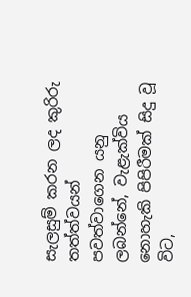සැලසුම් කරන ලද කුරිරු තත්ත්වයන් පවත්වාගෙන යනු ලබන්නේ, වැළැක්විය නොහැකි පිපිරීමක් සිදු වූ විට,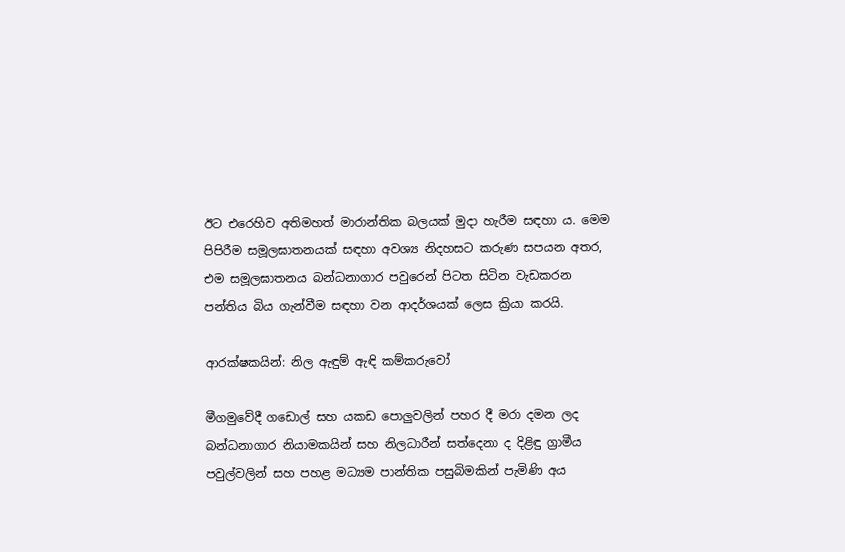ඊට එරෙහිව අතිමහත් මාරාන්තික බලයක් මුදා හැරීම සඳහා ය. මෙම පිපිරීම සමූලඝාතනයක් සඳහා අවශ්‍ය නිදහසට කරුණ සපයන අතර, එම සමූලඝාතනය බන්ධනාගාර පවුරෙන් පිටත සිටින වැඩකරන පන්තිය බිය ගැන්වීම සඳහා වන ආදර්ශයක් ලෙස ක්‍රියා කරයි.

ආරක්ෂකයින්: නිල ඇඳුම් ඇඳි කම්කරුවෝ

මීගමුවේදී ගඩොල් සහ යකඩ පොලුවලින් පහර දී මරා දමන ලද බන්ධනාගාර නියාමකයින් සහ නිලධාරීන් සත්දෙනා ද දිළිඳු ග්‍රාමීය පවුල්වලින් සහ පහළ මධ්‍යම පාන්තික පසුබිමකින් පැමිණි අය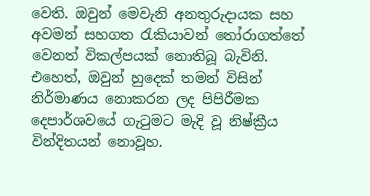වෙති. ඔවුන් මෙවැනි අනතුරුදායක සහ අවමන් සහගත රැකියාවන් තෝරාගත්තේ වෙනත් විකල්පයක් නොතිබූ බැවිනි. එහෙත්, ඔවුන් හුදෙක් තමන් විසින් නිර්මාණය නොකරන ලද පිපිරීමක දෙපාර්ශවයේ ගැටුමට මැදි වූ නිෂ්ක්‍රීය වින්දිතයන් නොවූහ.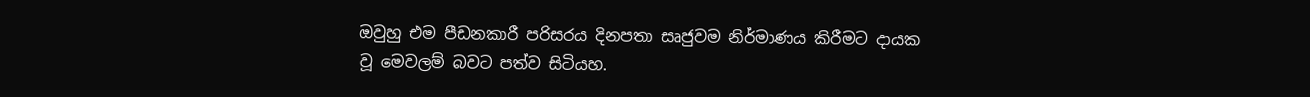ඔවුහු එම පීඩනකාරී පරිසරය දිනපතා සෘජුවම නිර්මාණය කිරීමට දායක වූ මෙවලම් බවට පත්ව සිටියහ.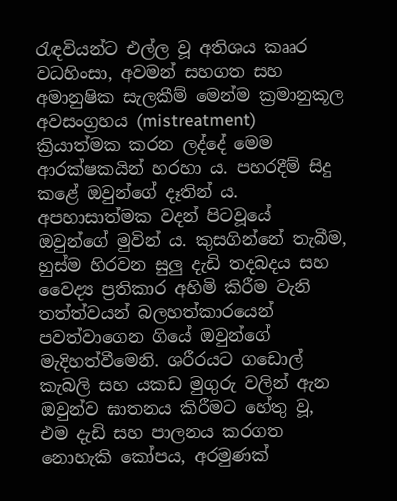රැඳවියන්ට එල්ල වූ අතිශය කෲර වධහිංසා, අවමන් සහගත සහ අමානුෂික සැලකීම් මෙන්ම ක්‍රමානුකූල අවසංග්‍රහය (mistreatment) ක්‍රියාත්මක කරන ලද්දේ මෙම ආරක්ෂකයින් හරහා ය. පහරදීම් සිදු කළේ ඔවුන්ගේ දෑතින් ය. අපහාසාත්මක වදන් පිටවූයේ ඔවුන්ගේ මුවින් ය. කුසගින්නේ තැබීම, හුස්ම හිරවන සුලු දැඩි තදබදය සහ වෛද්‍ය ප්‍රතිකාර අහිමි කිරීම වැනි තත්ත්වයන් බලහත්කාරයෙන් පවත්වාගෙන ගියේ ඔවුන්ගේ මැදිහත්වීමෙනි. ශරීරයට ගඩොල් කැබලි සහ යකඩ මුගුරු වලින් ඇන ඔවුන්ව ඝාතනය කිරීමට හේතු වූ, එම දැඩි සහ පාලනය කරගත නොහැකි කෝපය, අරමුණක්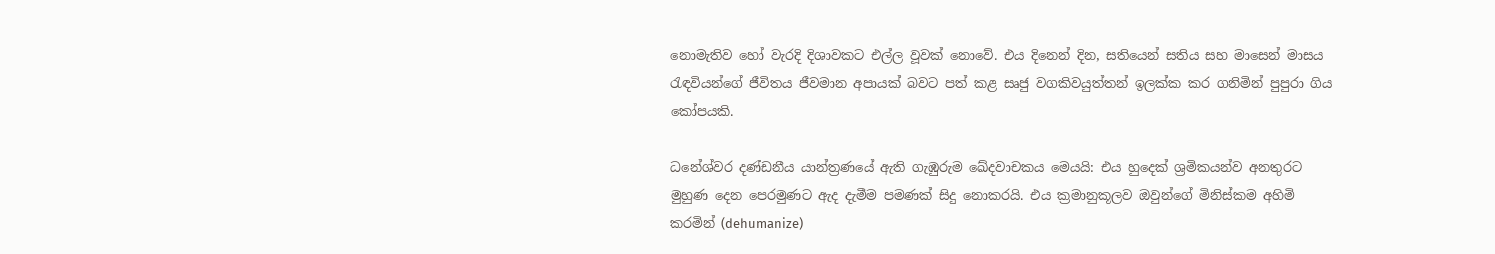නොමැතිව හෝ වැරදි දිශාවකට එල්ල වූවක් නොවේ. එය දිනෙන් දින, සතියෙන් සතිය සහ මාසෙන් මාසය රැඳවියන්ගේ ජීවිතය ජීවමාන අපායක් බවට පත් කළ සෘජු වගකිවයුත්තන් ඉලක්ක කර ගනිමින් පුපුරා ගිය කෝපයකි.

ධනේශ්වර දණ්ඩනීය යාන්ත්‍රණයේ ඇති ගැඹුරුම ඛේදවාචකය මෙයයි: එය හුදෙක් ශ්‍රමිකයන්ව අනතුරට මුහුණ දෙන පෙරමුණට ඇද දැමීම පමණක් සිදු නොකරයි. එය ක්‍රමානුකූලව ඔවුන්ගේ මිනිස්කම අහිමි කරමින් (dehumanize)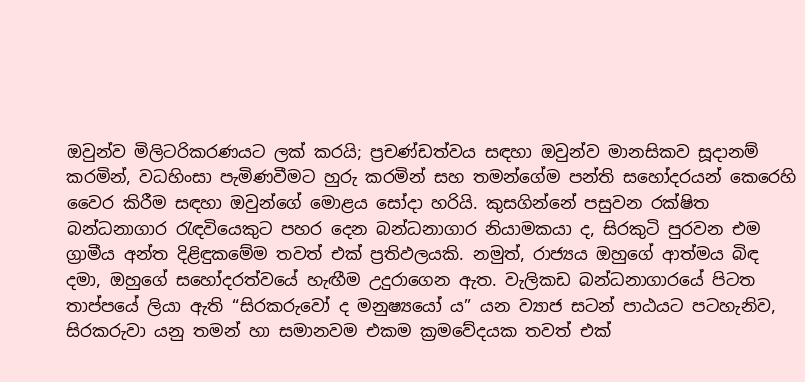ඔවුන්ව මිලිටරිකරණයට ලක් කරයි; ප්‍රචණ්ඩත්වය සඳහා ඔවුන්ව මානසිකව සූදානම් කරමින්, වධහිංසා පැමිණවීමට හුරු කරමින් සහ තමන්ගේම පන්ති සහෝදරයන් කෙරෙහි වෛර කිරීම සඳහා ඔවුන්ගේ මොළය සෝදා හරියි. කුසගින්නේ පසුවන රක්ෂිත බන්ධනාගාර රැඳවියෙකුට පහර දෙන බන්ධනාගාර නියාමකයා ද, සිරකුටි පුරවන එම ග්‍රාමීය අන්ත දිළිඳුකමේම තවත් එක් ප්‍රතිඵලයකි. නමුත්‍, රාජ්‍යය ඔහුගේ ආත්මය බිඳ දමා, ඔහුගේ සහෝදරත්වයේ හැඟීම උදුරාගෙන ඇත. වැලිකඩ බන්ධනාගාරයේ පිටත තාප්පයේ ලියා ඇති “සිරකරුවෝ ද මනුෂ්‍යයෝ ය” යන ව්‍යාජ සටන් පාඨයට පටහැනිව, සිරකරුවා යනු තමන් හා සමානවම එකම ක්‍රමවේදයක තවත් එක්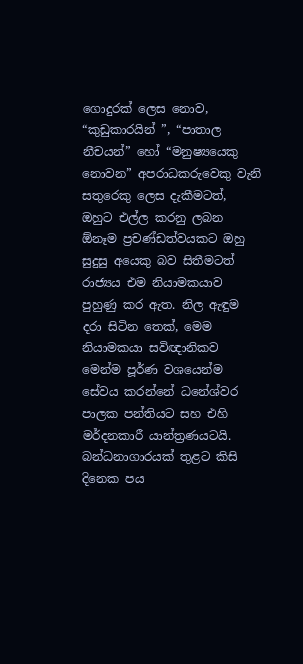ගොදුරක් ලෙස නොව, “කුඩුකාරයින් ”, “පාතාල නීචයන්” හෝ “මනුෂ්‍යයෙකු නොවන” අපරාධකරුවෙකු වැනි සතුරෙකු ලෙස දැකීමටත්, ඔහුට එල්ල කරනු ලබන ඕනෑම ප්‍රචණ්ඩත්වයකට ඔහු සුදුසු අයෙකු බව සිතීමටත් රාජ්‍යය එම නියාමකයාව පුහුණු කර ඇත. නිල ඇඳුම දරා සිටින තෙක්, මෙම නියාමකයා සවිඥානිකව මෙන්ම පූර්ණ වශයෙන්ම සේවය කරන්නේ ධනේශ්වර පාලක පන්තියට සහ එහි මර්දනකාරී යාන්ත්‍රණයටයි. බන්ධනාගාරයක් තුළට කිසි දිනෙක පය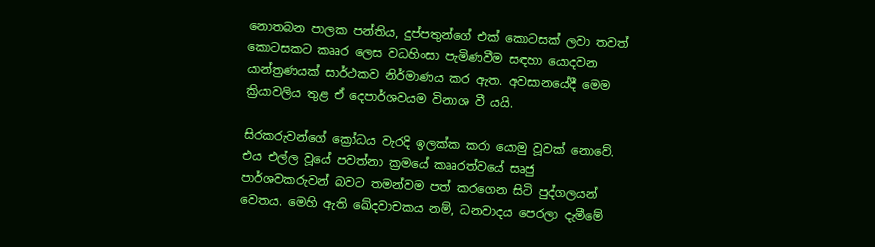නොතබන පාලක පන්තිය, දුප්පතුන්ගේ එක් කොටසක් ලවා තවත් කොටසකට කෲර ලෙස වධහිංසා පැමිණවීම සඳහා යොදවන යාන්ත්‍රණයක් සාර්ථකව නිර්මාණය කර ඇත. අවසානයේදී මෙම ක්‍රියාවලිය තුළ ඒ දෙපාර්ශවයම විනාශ වී යයි.

සිරකරුවන්ගේ ක්‍රෝධය වැරදි ඉලක්ක කරා යොමු වූවක් නොවේ. එය එල්ල වූයේ පවත්නා ක්‍රමයේ කෲරත්වයේ සෘජු පාර්ශවකරුවන් බවට තමන්වම පත් කරගෙන සිටි පුද්ගලයන් වෙතය. මෙහි ඇති ඛේදවාචකය නම්, ධනවාදය පෙරලා දැමීමේ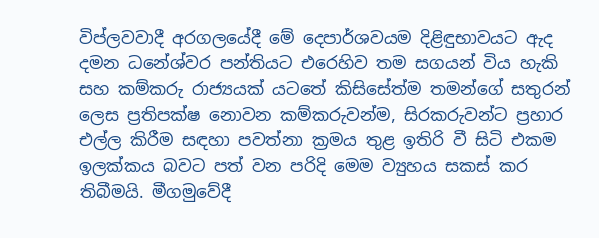විප්ලවවාදී අරගලයේදී මේ දෙපාර්ශවයම දිළිඳුභාවයට ඇද දමන ධනේශ්වර පන්තියට එරෙහිව තම සගයන් විය හැකි සහ කම්කරු රාජ්‍යයක් යටතේ කිසිසේත්ම තමන්ගේ සතුරන් ලෙස ප්‍රතිපක්ෂ නොවන කම්කරුවන්ම, සිරකරුවන්ට ප්‍රහාර එල්ල කිරීම සඳහා පවත්නා ක්‍රමය තුළ ඉතිරි වී සිටි එකම ඉලක්කය බවට පත් වන පරිදි මෙම ව්‍යුහය සකස් කර තිබීමයි. මීගමුවේදී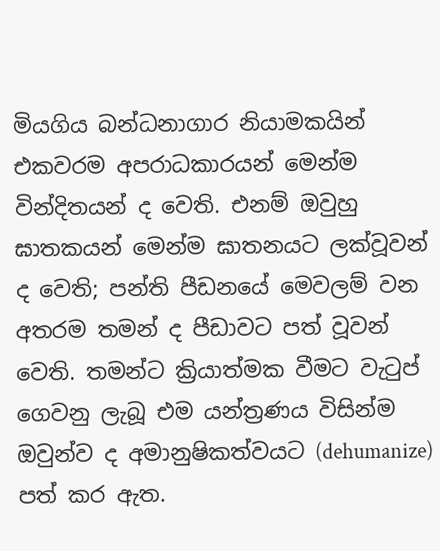මියගිය බන්ධනාගාර නියාමකයින් එකවරම අපරාධකාරයන් මෙන්ම වින්දිතයන් ද වෙති. එනම් ඔවුහු ඝාතකයන් මෙන්ම ඝාතනයට ලක්වූවන් ද වෙති; පන්ති පීඩනයේ මෙවලම් වන අතරම තමන් ද පීඩාවට පත් වූවන් වෙති. තමන්ට ක්‍රියාත්මක වීමට වැටුප් ගෙවනු ලැබූ එම යන්ත්‍රණය විසින්ම ඔවුන්ව ද අමානුෂිකත්වයට (dehumanize) පත් කර ඇත.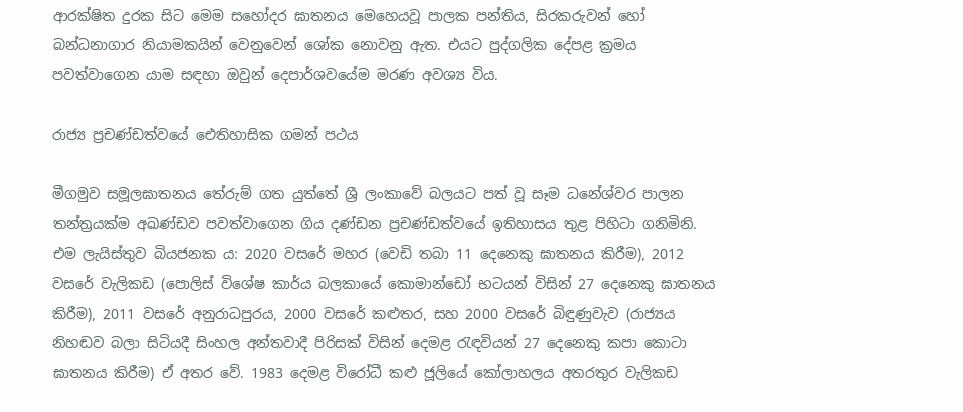ආරක්ෂිත දුරක සිට මෙම සහෝදර ඝාතනය මෙහෙයවූ පාලක පන්තිය, සිරකරුවන් හෝ බන්ධනාගාර නියාමකයින් වෙනුවෙන් ශෝක නොවනු ඇත. එයට පුද්ගලික දේපළ ක්‍රමය පවත්වාගෙන යාම සඳහා ඔවුන් දෙපාර්ශවයේම මරණ අවශ්‍ය විය.

රාජ්‍ය ප්‍රචණ්ඩත්වයේ ඓතිහාසික ගමන් පථය

මීගමුව සමූලඝාතනය තේරුම් ගත යුත්තේ ශ්‍රී ලංකාවේ බලයට පත් වූ සෑම ධනේශ්වර පාලන තන්ත්‍රයක්ම අඛණ්ඩව පවත්වාගෙන ගිය දණ්ඩන ප්‍රචණ්ඩත්වයේ ඉතිහාසය තුළ පිහිටා ගනිමිනි. එම ලැයිස්තුව බියජනක ය: 2020 වසරේ මහර (වෙඩි තබා 11 දෙනෙකු ඝාතනය කිරීම), 2012 වසරේ වැලිකඩ (පොලිස් විශේෂ කාර්ය බලකායේ කොමාන්ඩෝ භටයන් විසින් 27 දෙනෙකු ඝාතනය කිරීම), 2011 වසරේ අනුරාධපුරය, 2000 වසරේ කළුතර, සහ 2000 වසරේ බිඳුණුවැව (රාජ්‍යය නිහඬව බලා සිටියදී සිංහල අන්තවාදී පිරිසක් විසින් දෙමළ රැඳවියන් 27 දෙනෙකු කපා කොටා ඝාතනය කිරීම) ඒ අතර වේ. 1983 දෙමළ විරෝධී කළු ජූලියේ කෝලාහලය අතරතුර වැලිකඩ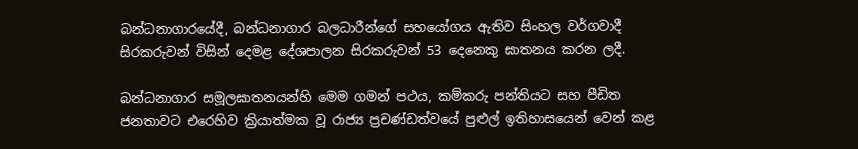බන්ධනාගාරයේදී, බන්ධනාගාර බලධාරීන්ගේ සහයෝගය ඇතිව සිංහල වර්ගවාදී සිරකරුවන් විසින් දෙමළ දේශපාලන සිරකරුවන් 53 දෙනෙකු ඝාතනය කරන ලදී.

බන්ධනාගාර සමූලඝාතනයන්හි මෙම ගමන් පථය, කම්කරු පන්තියට සහ පීඩිත ජනතාවට එරෙහිව ක්‍රියාත්මක වූ රාජ්‍ය ප්‍රචණ්ඩත්වයේ පුළුල් ඉතිහාසයෙන් වෙන් කළ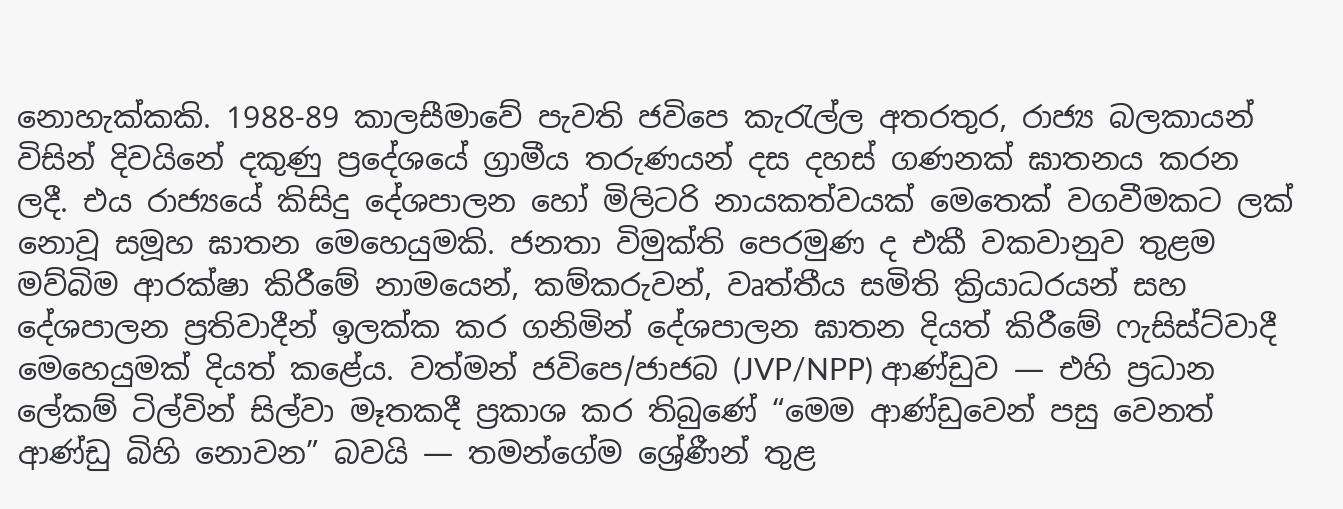නොහැක්කකි. 1988-89 කාලසීමාවේ පැවති ජවිපෙ කැරැල්ල අතරතුර, රාජ්‍ය බලකායන් විසින් දිවයිනේ දකුණු ප්‍රදේශයේ ග්‍රාමීය තරුණයන් දස දහස් ගණනක් ඝාතනය කරන ලදී. එය රාජ්‍යයේ කිසිදු දේශපාලන හෝ මිලිටරි නායකත්වයක් මෙතෙක් වගවීමකට ලක් නොවූ සමූහ ඝාතන මෙහෙයුමකි. ජනතා විමුක්ති පෙරමුණ ද එකී වකවානුව තුළම මව්බිම ආරක්ෂා කිරීමේ නාමයෙන්, කම්කරුවන්, වෘත්තීය සමිති ක්‍රියාධරයන් සහ දේශපාලන ප්‍රතිවාදීන් ඉලක්ක කර ගනිමින් දේශපාලන ඝාතන දියත් කිරීමේ ෆැසිස්ට්වාදී මෙහෙයුමක් දියත් කළේය. වත්මන් ජවිපෙ/ජාජබ (JVP/NPP) ආණ්ඩුව — එහි ප්‍රධාන ලේකම් ටිල්වින් සිල්වා මෑතකදී ප්‍රකාශ කර තිබුණේ “මෙම ආණ්ඩුවෙන් පසු වෙනත් ආණ්ඩු බිහි නොවන” බවයි — තමන්ගේම ශ්‍රේණීන් තුළ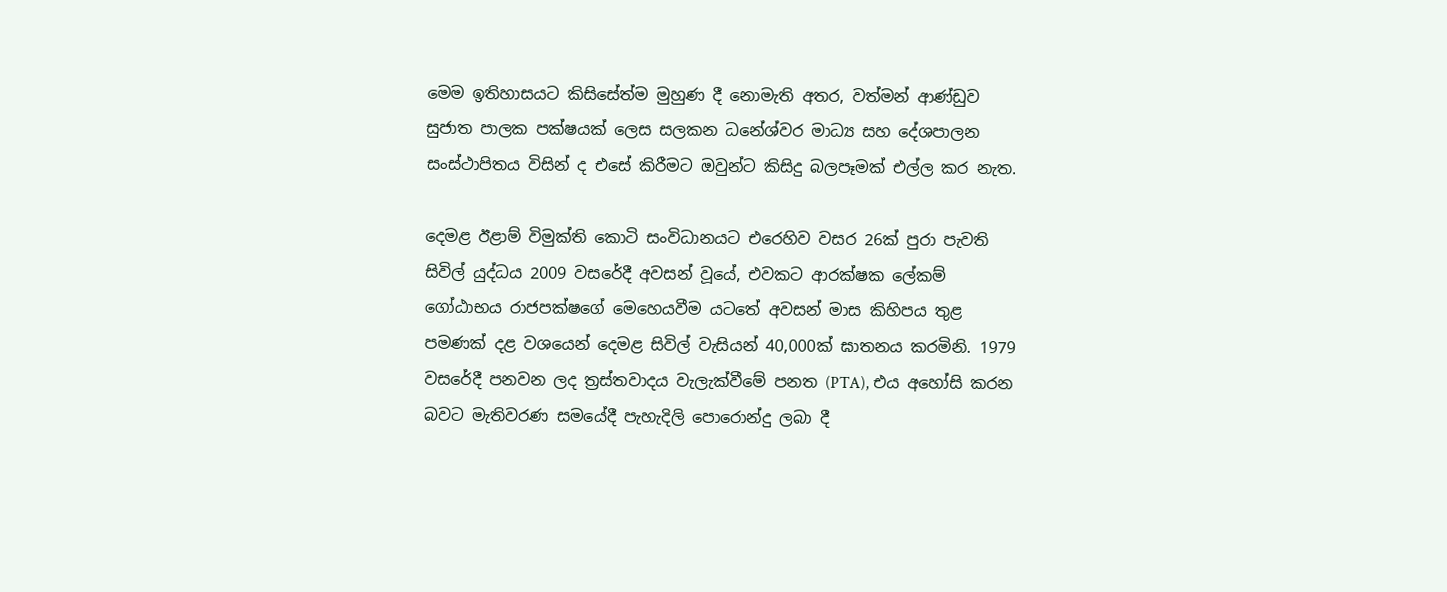මෙම ඉතිහාසයට කිසිසේත්ම මුහුණ දී නොමැති අතර, වත්මන් ආණ්ඩුව සුජාත පාලක පක්ෂයක් ලෙස සලකන ධනේශ්වර මාධ්‍ය සහ දේශපාලන සංස්ථාපිතය විසින් ද එසේ කිරීමට ඔවුන්ට කිසිදු බලපෑමක් එල්ල කර නැත.

දෙමළ ඊළාම් විමුක්ති කොටි සංවිධානයට එරෙහිව වසර 26ක් පුරා පැවති සිවිල් යුද්ධය 2009 වසරේදී අවසන් වූයේ, එවකට ආරක්ෂක ලේකම් ගෝඨාභය රාජපක්ෂගේ මෙහෙයවීම යටතේ අවසන් මාස කිහිපය තුළ පමණක් දළ වශයෙන් දෙමළ සිවිල් වැසියන් 40,000ක් ඝාතනය කරමිනි. 1979 වසරේදී පනවන ලද ත්‍රස්තවාදය වැලැක්වීමේ පනත (PTA), එය අහෝසි කරන බවට මැතිවරණ සමයේදී පැහැදිලි පොරොන්දු ලබා දී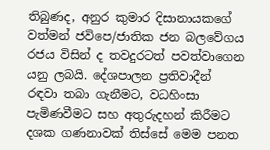තිබුණද, අනුර කුමාර දිසානායකගේ වත්මන් ජවිපෙ/ජාතික ජන බලවේගය රජය විසින් ද තවදුරටත් පවත්වාගෙන යනු ලබයි. දේශපාලන ප්‍රතිවාදීන් රඳවා තබා ගැනීමට, වධහිංසා පැමිණවීමට සහ අතුරුදහන් කිරීමට දශක ගණනාවක් තිස්සේ මෙම පනත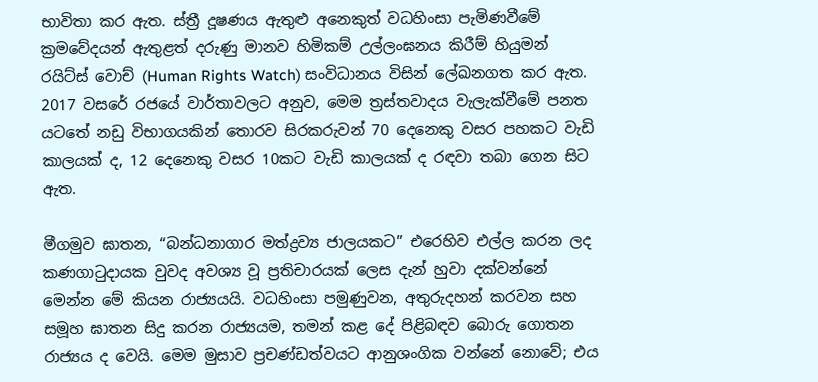භාවිතා කර ඇත. ස්ත්‍රී දූෂණය ඇතුළු අනෙකුත් වධහිංසා පැමිණවීමේ ක්‍රමවේදයන් ඇතුළත් දරුණු මානව හිමිකම් උල්ලංඝනය කිරීම් හියුමන් රයිට්ස් වොච් (Human Rights Watch) සංවිධානය විසින් ලේඛනගත කර ඇත. 2017 වසරේ රජයේ වාර්තාවලට අනුව, මෙම ත්‍රස්තවාදය වැලැක්වීමේ පනත යටතේ නඩු විභාගයකින් තොරව සිරකරුවන් 70 දෙනෙකු වසර පහකට වැඩි කාලයක් ද, 12 දෙනෙකු වසර 10කට වැඩි කාලයක් ද රඳවා තබා ගෙන සිට ඇත.

මීගමුව ඝාතන, “බන්ධනාගාර මත්ද්‍රව්‍ය ජාලයකට” එරෙහිව එල්ල කරන ලද කණගාටුදායක වුවද අවශ්‍ය වූ ප්‍රතිචාරයක් ලෙස දැන් හුවා දක්වන්නේ මෙන්න මේ කියන රාජ්‍යයයි. වධහිංසා පමුණුවන, අතුරුදහන් කරවන සහ සමූහ ඝාතන සිදු කරන රාජ්‍යයම, තමන් කළ දේ පිළිබඳව බොරු ගොතන රාජ්‍යය ද වෙයි. මෙම මුසාව ප්‍රචණ්ඩත්වයට ආනුශංගික වන්නේ නොවේ; එය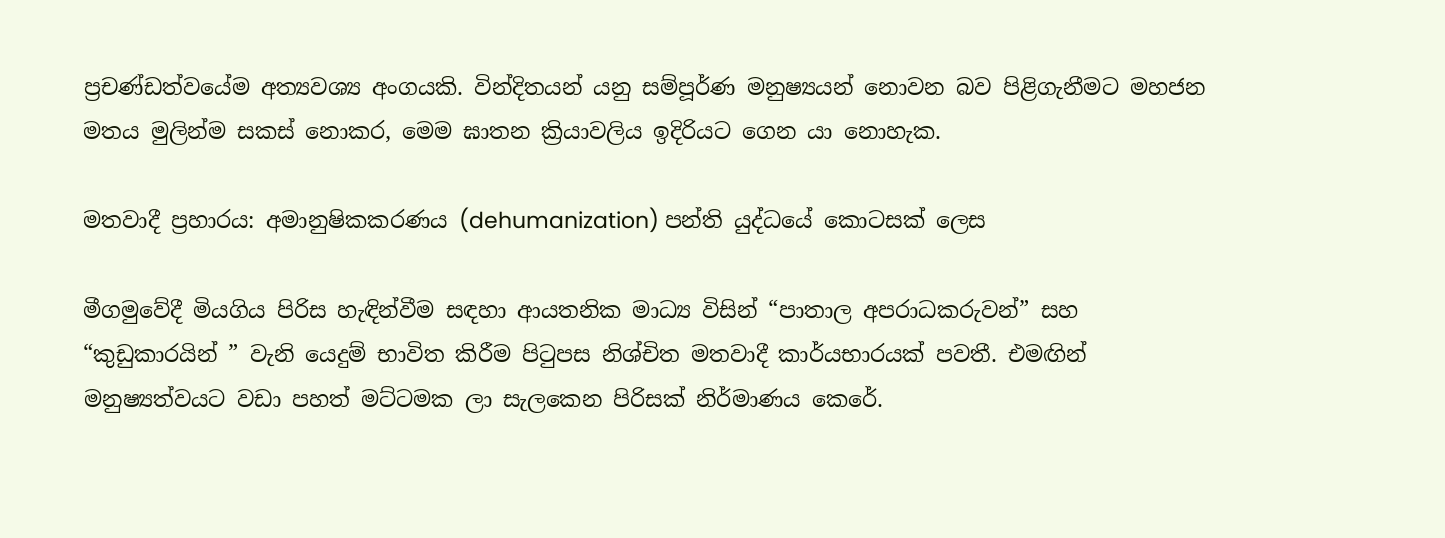ප්‍රචණ්ඩත්වයේම අත්‍යවශ්‍ය අංගයකි. වින්දිතයන් යනු සම්පූර්ණ මනුෂ්‍යයන් නොවන බව පිළිගැනීමට මහජන මතය මුලින්ම සකස් නොකර, මෙම ඝාතන ක්‍රියාවලිය ඉදිරියට ගෙන යා නොහැක.

මතවාදී ප්‍රහාරය: අමානුෂිකකරණය (dehumanization) පන්ති යුද්ධයේ කොටසක් ලෙස

මීගමුවේදී මියගිය පිරිස හැඳින්වීම සඳහා ආයතනික මාධ්‍ය විසින් “පාතාල අපරාධකරුවන්” සහ “කුඩුකාරයින් ” වැනි යෙදුම් භාවිත කිරීම පිටුපස නිශ්චිත මතවාදී කාර්යභාරයක් පවතී. එමඟින් මනුෂ්‍යත්වයට වඩා පහත් මට්ටමක ලා සැලකෙන පිරිසක් නිර්මාණය කෙරේ.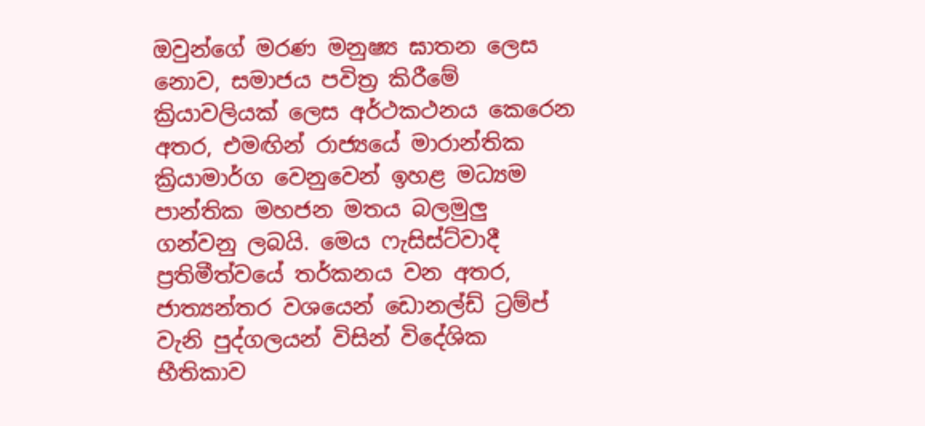ඔවුන්ගේ මරණ මනුෂ්‍ය ඝාතන ලෙස නොව, සමාජය පවිත්‍ර කිරීමේ ක්‍රියාවලියක් ලෙස අර්ථකථනය කෙරෙන අතර, එමඟින් රාජ්‍යයේ මාරාන්තික ක්‍රියාමාර්ග වෙනුවෙන් ඉහළ මධ්‍යම පාන්තික මහජන මතය බලමුලු ගන්වනු ලබයි. මෙය ෆැසිස්ට්වාදී ප්‍රතිමීත්වයේ තර්කනය වන අතර, ජාත්‍යන්තර වශයෙන් ඩොනල්ඩ් ට්‍රම්ප් වැනි පුද්ගලයන් විසින් විදේශික භීතිකාව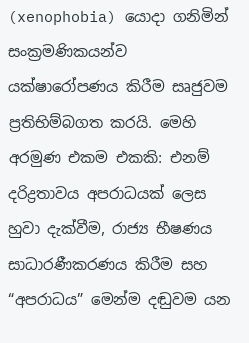(xenophobia) යොදා ගනිමින් සංක්‍රමණිකයන්ව යක්ෂාරෝපණය කිරීම සෘජුවම ප්‍රතිභිම්බගත කරයි. මෙහි අරමුණ එකම එකකි: එනම් දරිද්‍රතාවය අපරාධයක් ලෙස හුවා දැක්වීම, රාජ්‍ය භීෂණය සාධාරණීකරණය කිරීම සහ “අපරාධය” මෙන්ම දඬුවම යන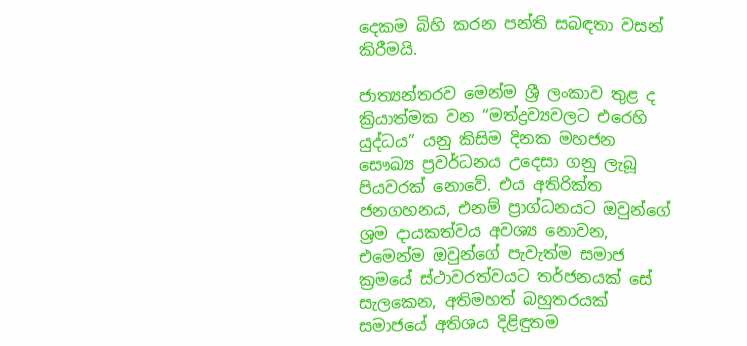දෙකම බිහි කරන පන්ති සබඳතා වසන් කිරීමයි.

ජාත්‍යන්තරව මෙන්ම ශ්‍රී ලංකාව තුළ ද ක්‍රියාත්මක වන “මත්ද්‍රව්‍යවලට එරෙහි යුද්ධය” යනු කිසිම දිනක මහජන සෞඛ්‍ය ප්‍රවර්ධනය උදෙසා ගනු ලැබූ පියවරක් නොවේ. එය අතිරික්ත ජනගහනය, එනම් ප්‍රාග්ධනයට ඔවුන්ගේ ශ්‍රම දායකත්වය අවශ්‍ය නොවන, එමෙන්ම ඔවුන්ගේ පැවැත්ම සමාජ ක්‍රමයේ ස්ථාවරත්වයට තර්ජනයක් සේ සැලකෙන, අතිමහත් බහුතරයක් සමාජයේ අතිශය දිළිඳුතම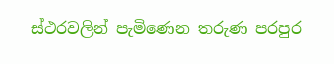ස්ථරවලින් පැමිණෙන තරුණ පරපුර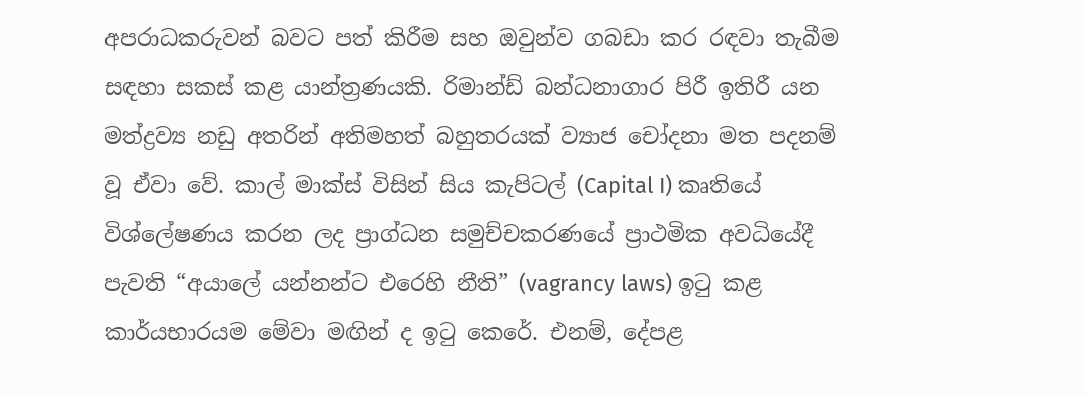අපරාධකරුවන් බවට පත් කිරීම සහ ඔවුන්ව ගබඩා කර රඳවා තැබීම සඳහා සකස් කළ යාන්ත්‍රණයකි. රිමාන්ඩ් බන්ධනාගාර පිරී ඉතිරී යන මත්ද්‍රව්‍ය නඩු අතරින් අතිමහත් බහුතරයක් ව්‍යාජ චෝදනා මත පදනම් වූ ඒවා වේ. කාල් මාක්ස් විසින් සිය කැපිටල් (Capital I) කෘතියේ විශ්ලේෂණය කරන ලද ප්‍රාග්ධන සමුච්චකරණයේ ප්‍රාථමික අවධියේදී පැවති “අයාලේ යන්නන්ට එරෙහි නීති” (vagrancy laws) ඉටු කළ කාර්යභාරයම මේවා මඟින් ද ඉටු කෙරේ. එනම්, දේපළ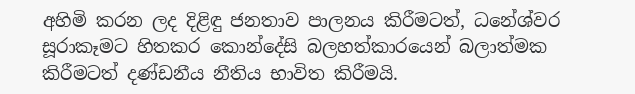අහිමි කරන ලද දිළිඳු ජනතාව පාලනය කිරීමටත්, ධනේශ්වර සූරාකෑමට හිතකර කොන්දේසි බලහත්කාරයෙන් බලාත්මක කිරීමටත් දණ්ඩනීය නීතිය භාවිත කිරීමයි.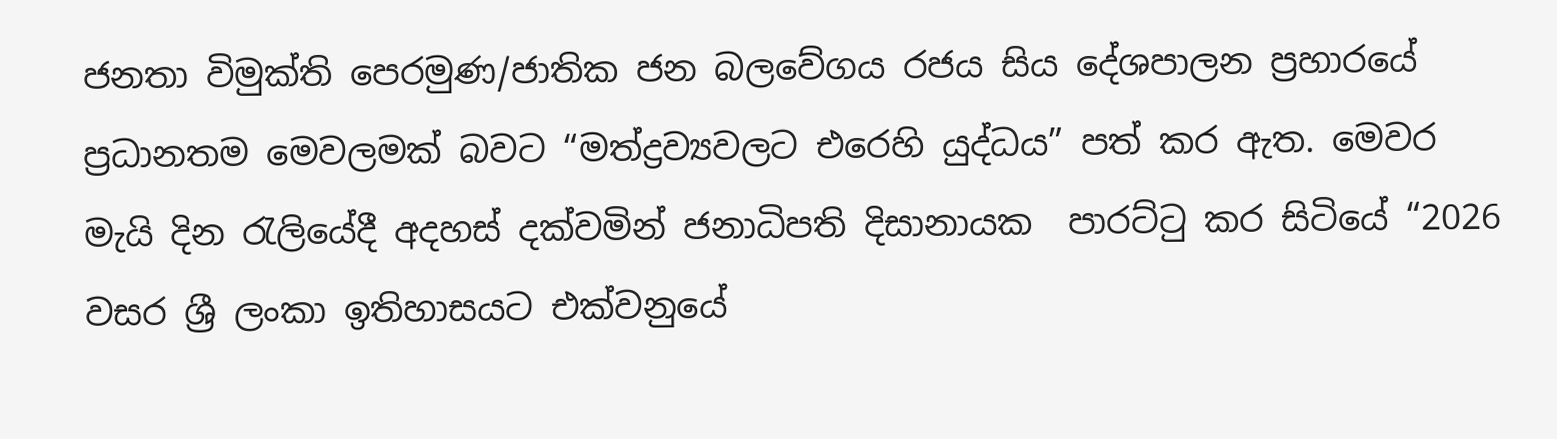ජනතා විමුක්ති පෙරමුණ/ජාතික ජන බලවේගය රජය සිය දේශපාලන ප්‍රහාරයේ ප්‍රධානතම මෙවලමක් බවට “මත්ද්‍රව්‍යවලට එරෙහි යුද්ධය” පත් කර ඇත. මෙවර මැයි දින රැලියේදී අදහස් දක්වමින් ජනාධිපති දිසානායක  පාරට්ටු කර සිටියේ “2026 වසර ශ්‍රී ලංකා ඉතිහාසයට එක්වනුයේ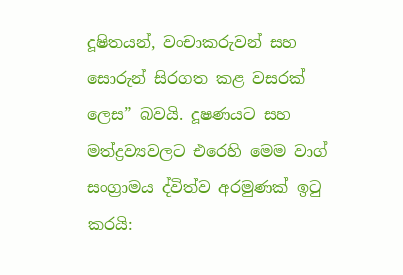දූෂිතයන්, වංචාකරුවන් සහ සොරුන් සිරගත කළ වසරක් ලෙස” බවයි. දූෂණයට සහ මත්ද්‍රව්‍යවලට එරෙහි මෙම වාග් සංග්‍රාමය ද්විත්ව අරමුණක් ඉටු කරයි: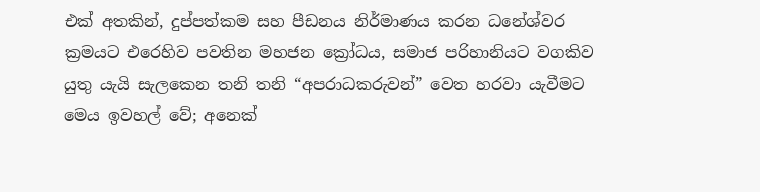එක් අතකින්, දුප්පත්කම සහ පීඩනය නිර්මාණය කරන ධනේශ්වර ක්‍රමයට එරෙහිව පවතින මහජන ක්‍රෝධය, සමාජ පරිහානියට වගකිව යුතු යැයි සැලකෙන තනි තනි “අපරාධකරුවන්” වෙත හරවා යැවීමට මෙය ඉවහල් වේ; අනෙක්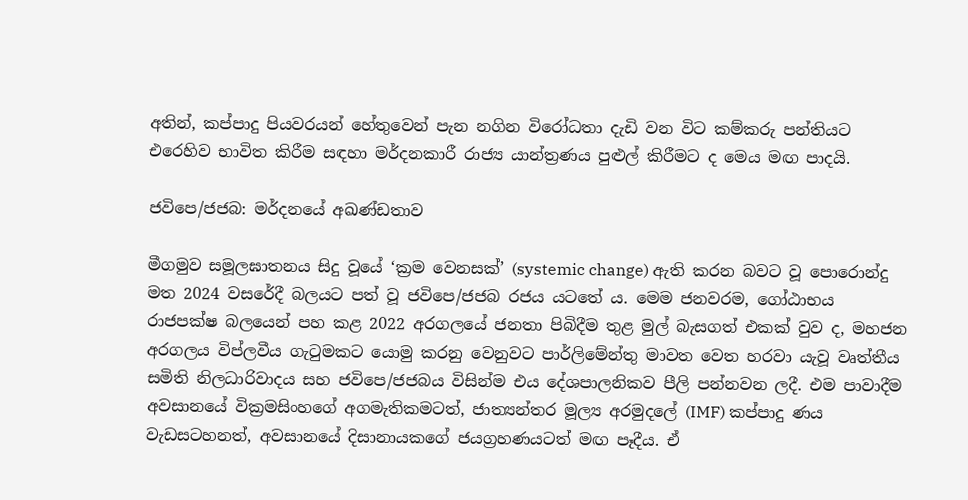අතින්, කප්පාදු පියවරයන් හේතුවෙන් පැන නගින විරෝධතා දැඩි වන විට කම්කරු පන්තියට එරෙහිව භාවිත කිරීම සඳහා මර්දනකාරී රාජ්‍ය යාන්ත්‍රණය පුළුල් කිරීමට ද මෙය මඟ පාදයි.

ජවිපෙ/ජජබ: මර්දනයේ අඛණ්ඩතාව

මීගමුව සමූලඝාතනය සිදු වූයේ ‘ක්‍රම වෙනසක්’ (systemic change) ඇති කරන බවට වූ පොරොන්දු මත 2024 වසරේදී බලයට පත් වූ ජවිපෙ/ජජබ රජය යටතේ ය. මෙම ජනවරම, ගෝඨාභය රාජපක්ෂ බලයෙන් පහ කළ 2022 අරගලයේ ජනතා පිබිදීම තුළ මුල් බැසගත් එකක් වුව ද, මහජන අරගලය විප්ලවීය ගැටුමකට යොමු කරනු වෙනුවට පාර්ලිමේන්තු මාවත වෙත හරවා යැවූ වෘත්තීය සමිති නිලධාරිවාදය සහ ජවිපෙ/ජජබය විසින්ම එය දේශපාලනිකව පීලි පන්නවන ලදී. එම පාවාදීම අවසානයේ වික්‍රමසිංහගේ අගමැතිකමටත්, ජාත්‍යන්තර මූල්‍ය අරමුදලේ (IMF) කප්පාදු ණය වැඩසටහනත්, අවසානයේ දිසානායකගේ ජයග්‍රහණයටත් මඟ පෑදීය. ඒ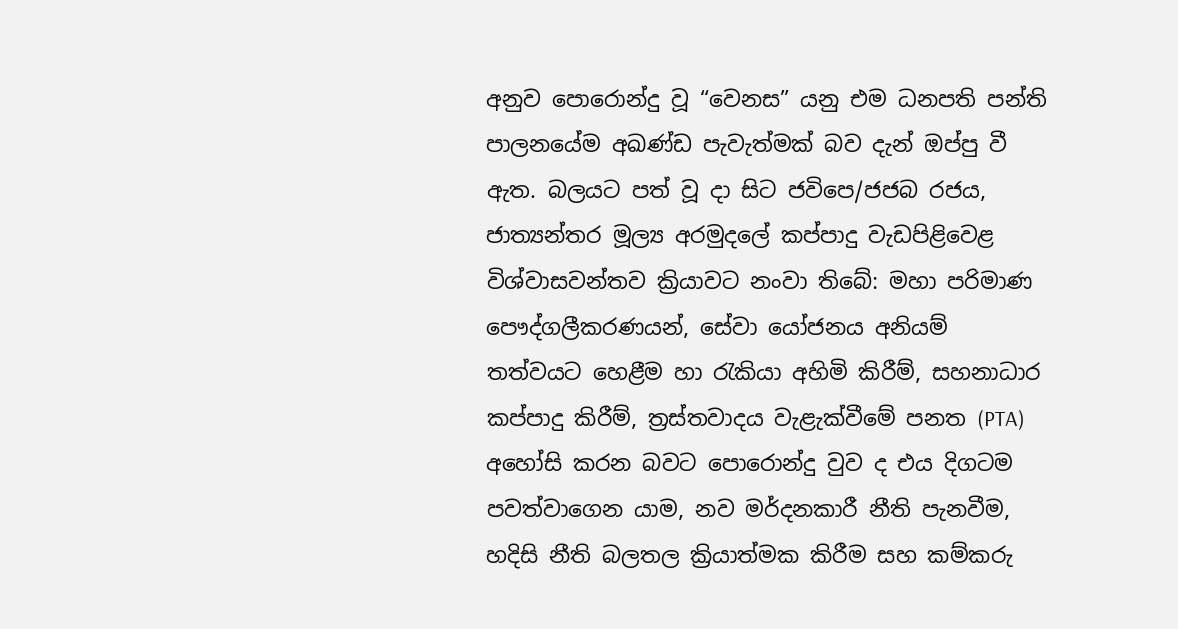අනුව පොරොන්දු වූ “වෙනස” යනු එම ධනපති පන්ති පාලනයේම අඛණ්ඩ පැවැත්මක් බව දැන් ඔප්පු වී ඇත. බලයට පත් වූ දා සිට ජවිපෙ/ජජබ රජය, ජාත්‍යන්තර මූල්‍ය අරමුදලේ කප්පාදු වැඩපිළිවෙළ විශ්වාසවන්තව ක්‍රියාවට නංවා තිබේ: මහා පරිමාණ පෞද්ගලීකරණයන්, සේවා යෝජනය අනියම් තත්වයට හෙළීම හා රැකියා අහිමි කිරීම්, සහනාධාර කප්පාදු කිරීම්, ත්‍රස්තවාදය වැළැක්වීමේ පනත (PTA) අහෝසි කරන බවට පොරොන්දු වුව ද එය දිගටම පවත්වාගෙන යාම, නව මර්දනකාරී නීති පැනවීම, හදිසි නීති බලතල ක්‍රියාත්මක කිරීම සහ කම්කරු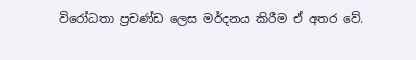විරෝධතා ප්‍රචණ්ඩ ලෙස මර්දනය කිරීම ඒ අතර වේ.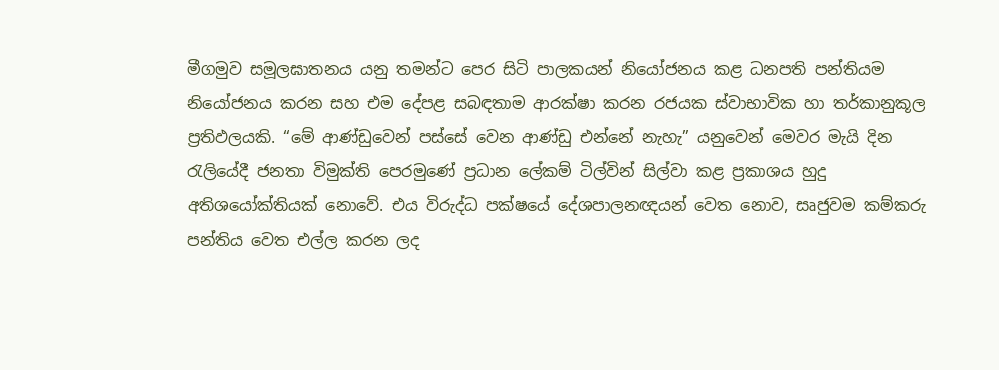මීගමුව සමූලඝාතනය යනු තමන්ට පෙර සිටි පාලකයන් නියෝජනය කළ ධනපති පන්තියම නියෝජනය කරන සහ එම දේපළ සබඳතාම ආරක්ෂා කරන රජයක ස්වාභාවික හා තර්කානුකූල ප්‍රතිඵලයකි. “මේ ආණ්ඩුවෙන් පස්සේ වෙන ආණ්ඩු එන්නේ නැහැ” යනුවෙන් මෙවර මැයි දින රැලියේදී ජනතා විමුක්ති පෙරමුණේ ප්‍රධාන ලේකම් ටිල්වින් සිල්වා කළ ප්‍රකාශය හුදු අතිශයෝක්තියක් නොවේ. එය විරුද්ධ පක්ෂයේ දේශපාලනඥයන් වෙත නොව, සෘජුවම කම්කරු පන්තිය වෙත එල්ල කරන ලද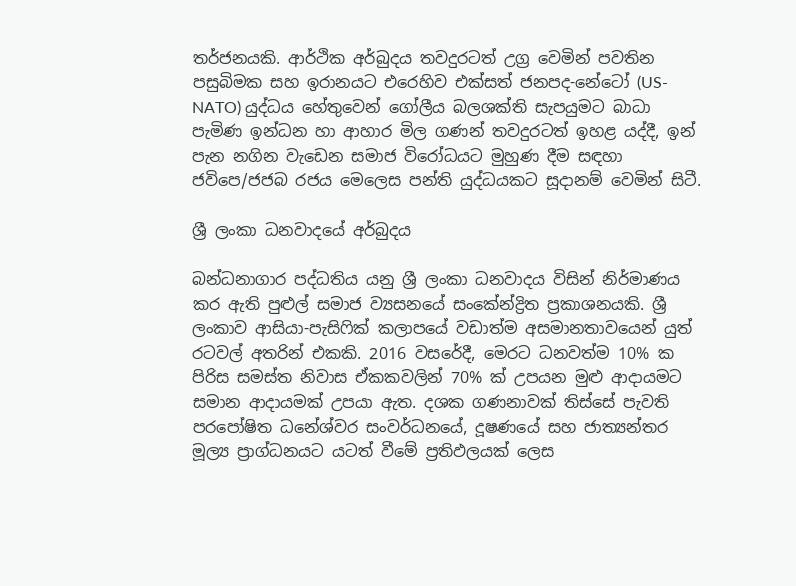තර්ජනයකි. ආර්ථික අර්බුදය තවදුරටත් උග්‍ර වෙමින් පවතින පසුබිමක සහ ඉරානයට එරෙහිව එක්සත් ජනපද-නේටෝ (US-NATO) යුද්ධය හේතුවෙන් ගෝලීය බලශක්ති සැපයුමට බාධා පැමිණ ඉන්ධන හා ආහාර මිල ගණන් තවදුරටත් ඉහළ යද්දී, ඉන් පැන නගින වැඩෙන සමාජ විරෝධයට මුහුණ දීම සඳහා ජවිපෙ/ජජබ රජය මෙලෙස පන්ති යුද්ධයකට සූදානම් වෙමින් සිටී.

ශ්‍රී ලංකා ධනවාදයේ අර්බුදය

බන්ධනාගාර පද්ධතිය යනු ශ්‍රී ලංකා ධනවාදය විසින් නිර්මාණය කර ඇති පුළුල් සමාජ ව්‍යසනයේ සංකේන්ද්‍රිත ප්‍රකාශනයකි. ශ්‍රී ලංකාව ආසියා-පැසිෆික් කලාපයේ වඩාත්ම අසමානතාවයෙන් යුත් රටවල් අතරින් එකකි. 2016 වසරේදී, මෙරට ධනවත්ම 10% ක පිරිස සමස්ත නිවාස ඒකකවලින් 70% ක් උපයන මුළු ආදායමට සමාන ආදායමක් උපයා ඇත. දශක ගණනාවක් තිස්සේ පැවති පරපෝෂිත ධනේශ්වර සංවර්ධනයේ, දූෂණයේ සහ ජාත්‍යන්තර මූල්‍ය ප්‍රාග්ධනයට යටත් වීමේ ප්‍රතිඵලයක් ලෙස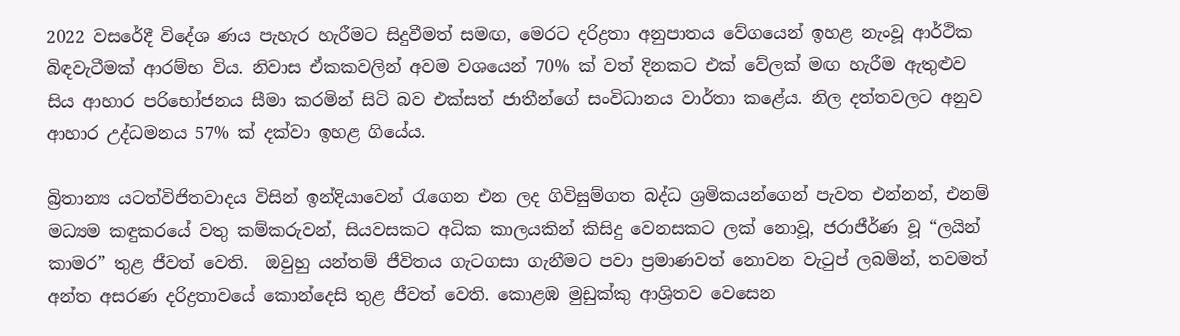2022 වසරේදී විදේශ ණය පැහැර හැරීමට සිදුවීමත් සමඟ, මෙරට දරිද්‍රතා අනුපාතය වේගයෙන් ඉහළ නැංවූ ආර්ථික බිඳවැටීමක් ආරම්භ විය. නිවාස ඒකකවලින් අවම වශයෙන් 70% ක් වත් දිනකට එක් වේලක් මඟ හැරීම ඇතුළුව සිය ආහාර පරිභෝජනය සීමා කරමින් සිටි බව එක්සත් ජාතීන්ගේ සංවිධානය වාර්තා කළේය. නිල දත්තවලට අනුව ආහාර උද්ධමනය 57% ක් දක්වා ඉහළ ගියේය.

බ්‍රිතාන්‍ය යටත්විජිතවාදය විසින් ඉන්දියාවෙන් රැගෙන එන ලද ගිවිසුම්ගත බද්ධ ශ්‍රමිකයන්ගෙන් පැවත එන්නන්, එනම් මධ්‍යම කඳුකරයේ වතු කම්කරුවන්, සියවසකට අධික කාලයකින් කිසිදු වෙනසකට ලක් නොවූ, ජරාජීර්ණ වූ “ලයින් කාමර” තුළ ජීවත් වෙති.  ඔවුහු යන්තම් ජීවිතය ගැටගසා ගැනීමට පවා ප්‍රමාණවත් නොවන වැටුප් ලබමින්, තවමත් අන්ත අසරණ දරිද්‍රතාවයේ කොන්දෙසි තුළ ජීවත් වෙති. කොළඹ මුඩුක්කු ආශ්‍රිතව වෙසෙන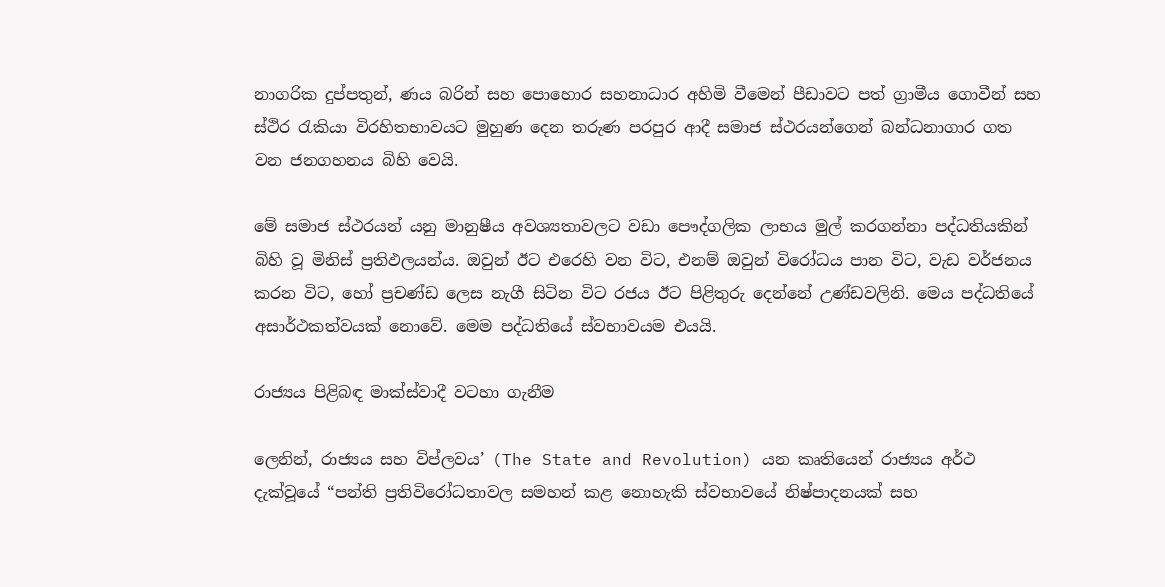නාගරික දුප්පතුන්, ණය බරින් සහ පොහොර සහනාධාර අහිමි වීමෙන් පීඩාවට පත් ග්‍රාමීය ගොවීන් සහ ස්ථිර රැකියා විරහිතභාවයට මුහුණ දෙන තරුණ පරපුර ආදී සමාජ ස්ථරයන්ගෙන් බන්ධනාගාර ගත වන ජනගහනය බිහි වෙයි.

මේ සමාජ ස්ථරයන් යනු මානුෂීය අවශ්‍යතාවලට වඩා පෞද්ගලික ලාභය මුල් කරගන්නා පද්ධතියකින් බිහි වූ මිනිස් ප්‍රතිඵලයන්ය. ඔවුන් ඊට එරෙහි වන විට, එනම් ඔවුන් විරෝධය පාන විට, වැඩ වර්ජනය කරන විට, හෝ ප්‍රචණ්ඩ ලෙස නැගී සිටින විට රජය ඊට පිළිතුරු දෙන්නේ උණ්ඩවලිනි. මෙය පද්ධතියේ  අසාර්ථකත්වයක් නොවේ. මෙම පද්ධතියේ ස්වභාවයම එයයි.

රාජ්‍යය පිළිබඳ මාක්ස්වාදී වටහා ගැනීම

ලෙනින්, රාජ්‍යය සහ විප්ලවය’ (The State and Revolution) යන කෘතියෙන් රාජ්‍යය අර්ථ දැක්වූයේ “පන්ති ප්‍රතිවිරෝධතාවල සමහන් කළ නොහැකි ස්වභාවයේ නිෂ්පාදනයක් සහ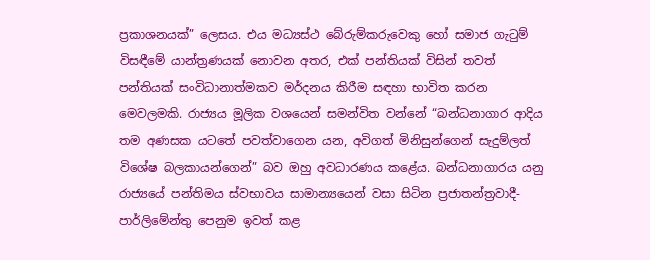ප්‍රකාශනයක්” ලෙසය. එය මධ්‍යස්ථ බේරුම්කරුවෙකු හෝ සමාජ ගැටුම් විසඳීමේ යාන්ත්‍රණයක් නොවන අතර, එක් පන්තියක් විසින් තවත් පන්තියක් සංවිධානාත්මකව මර්දනය කිරීම සඳහා භාවිත කරන මෙවලමකි. රාජ්‍යය මූලික වශයෙන් සමන්විත වන්නේ “බන්ධනාගාර ආදිය තම අණසක යටතේ පවත්වාගෙන යන, අවිගත් මිනිසුන්ගෙන් සැදුම්ලත් විශේෂ බලකායන්ගෙන්” බව ඔහු අවධාරණය කළේය. බන්ධනාගාරය යනු රාජ්‍යයේ පන්තිමය ස්වභාවය සාමාන්‍යයෙන් වසා සිටින ප්‍රජාතන්ත්‍රවාදී-පාර්ලිමේන්තු පෙනුම ඉවත් කළ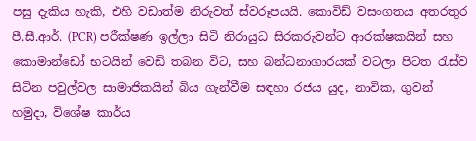පසු දැකිය හැකි, එහි වඩාත්ම නිරුවත් ස්වරූපයයි. කොවිඩ් වසංගතය අතරතුර පී.සී.ආර්. (PCR) පරීක්ෂණ ඉල්ලා සිටි නිරායුධ සිරකරුවන්ට ආරක්ෂකයින් සහ කොමාන්ඩෝ භටයින් වෙඩි තබන විට, සහ බන්ධනාගාරයක් වටලා පිටත රැස්ව සිටින පවුල්වල සාමාජිකයින් බිය ගැන්වීම සඳහා රජය යුද, නාවික, ගුවන් හමුදා, විශේෂ කාර්ය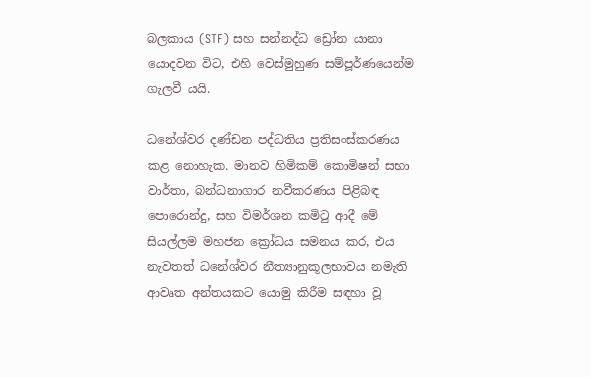බලකාය (STF) සහ සන්නද්ධ ඩ්‍රෝන යානා යොදවන විට, එහි වෙස්මුහුණ සම්පූර්ණයෙන්ම ගැලවී යයි.

ධනේශ්වර දණ්ඩන පද්ධතිය ප්‍රතිසංස්කරණය කළ නොහැක. මානව හිමිකම් කොමිෂන් සභා වාර්තා, බන්ධනාගාර නවීකරණය පිළිබඳ පොරොන්දු, සහ විමර්ශන කමිටු ආදී මේ සියල්ලම මහජන ක්‍රෝධය සමනය කර, එය නැවතත් ධනේශ්වර නීත්‍යානුකූලභාවය නමැති ආවෘත අන්තයකට යොමු කිරීම සඳහා වූ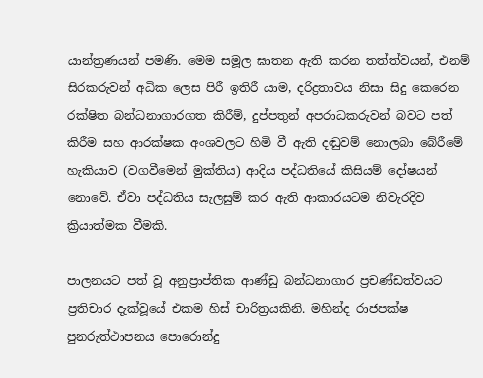යාන්ත්‍රණයන් පමණි. මෙම සමූල ඝාතන ඇති කරන තත්ත්වයන්, එනම් සිරකරුවන් අධික ලෙස පිරී ඉතිරී යාම, දරිද්‍රතාවය නිසා සිදු කෙරෙන රක්ෂිත බන්ධනාගාරගත කිරීම්, දුප්පතුන් අපරාධකරුවන් බවට පත් කිරීම සහ ආරක්ෂක අංශවලට හිමි වී ඇති දඬුවම් නොලබා බේරීමේ හැකියාව (වගවීමෙන් මුක්තිය) ආදිය පද්ධතියේ කිසියම් දෝෂයන් නොවේ. ඒවා පද්ධතිය සැලසුම් කර ඇති ආකාරයටම නිවැරදිව ක්‍රියාත්මක වීමකි.

පාලනයට පත් වූ අනුප්‍රාප්තික ආණ්ඩු බන්ධනාගාර ප්‍රචණ්ඩත්වයට ප්‍රතිචාර දැක්වූයේ එකම හිස් චාරිත්‍රයකිනි. මහින්ද රාජපක්ෂ පුනරුත්ථාපනය පොරොන්දු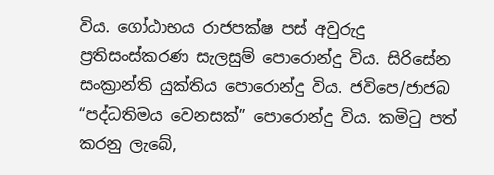විය. ගෝඨාභය රාජපක්ෂ පස් අවුරුදු ප්‍රතිසංස්කරණ සැලසුම් පොරොන්දු විය. සිරිසේන සංක්‍රාන්ති යුක්තිය පොරොන්දු විය. ජවිපෙ/ජාජබ “පද්ධතිමය වෙනසක්” පොරොන්දු විය. කමිටු පත් කරනු ලැබේ,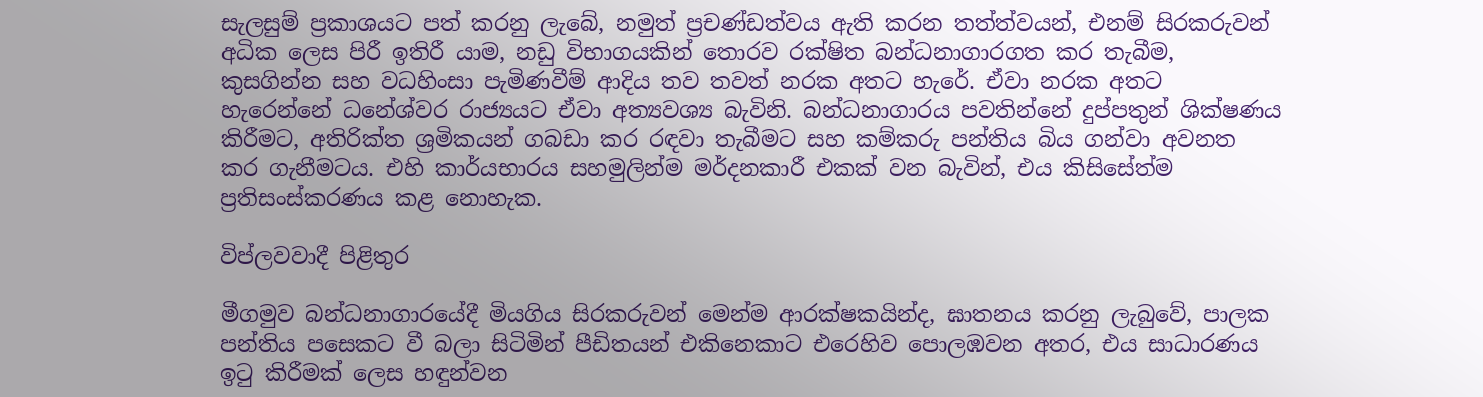සැලසුම් ප්‍රකාශයට පත් කරනු ලැබේ, නමුත් ප්‍රචණ්ඩත්වය ඇති කරන තත්ත්වයන්, එනම් සිරකරුවන් අධික ලෙස පිරී ඉතිරී යාම, නඩු විභාගයකින් තොරව රක්ෂිත බන්ධනාගාරගත කර තැබීම, කුසගින්න සහ වධහිංසා පැමිණවීම් ආදිය තව තවත් නරක අතට හැරේ. ඒවා නරක අතට හැරෙන්නේ ධනේශ්වර රාජ්‍යයට ඒවා අත්‍යවශ්‍ය බැවිනි. බන්ධනාගාරය පවතින්නේ දුප්පතුන් ශික්ෂණය කිරීමට, අතිරික්ත ශ්‍රමිකයන් ගබඩා කර රඳවා තැබීමට සහ කම්කරු පන්තිය බිය ගන්වා අවනත කර ගැනීමටය. එහි කාර්යභාරය සහමුලින්ම මර්දනකාරී එකක් වන බැවින්, එය කිසිසේත්ම ප්‍රතිසංස්කරණය කළ නොහැක.

විප්ලවවාදී පිළිතුර

මීගමුව බන්ධනාගාරයේදී මියගිය සිරකරුවන් මෙන්ම ආරක්ෂකයින්ද, ඝාතනය කරනු ලැබුවේ, පාලක පන්තිය පසෙකට වී බලා සිටිමින් පීඩිතයන් එකිනෙකාට එරෙහිව පොලඹවන අතර, එය සාධාරණය ඉටු කිරීමක් ලෙස හඳුන්වන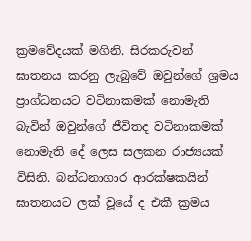ක්‍රමවේදයක් මගිනි. සිරකරුවන් ඝාතනය කරනු ලැබුවේ ඔවුන්ගේ ශ්‍රමය ප්‍රාග්ධනයට වටිනාකමක් නොමැති බැවින් ඔවුන්ගේ ජීවිතද වටිනාකමක් නොමැති දේ ලෙස සලකන රාජ්‍යයක් විසිනි. බන්ධනාගාර ආරක්ෂකයින් ඝාතනයට ලක් වූයේ ද එකී ක්‍රමය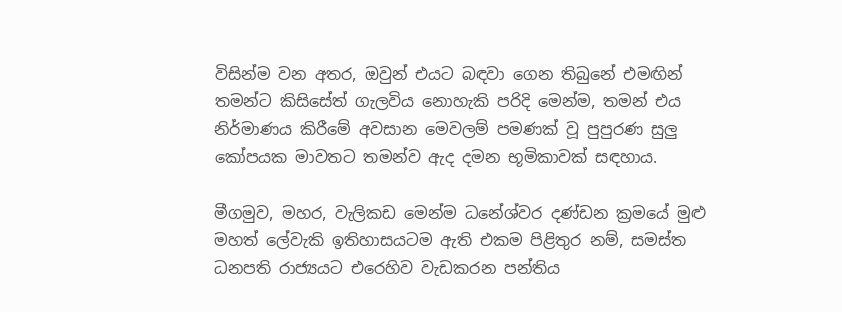විසින්ම වන අතර, ඔවුන් එයට බඳවා ගෙන තිබුනේ එමඟින් තමන්ට කිසිසේත් ගැලවිය නොහැකි පරිදි මෙන්ම, තමන් එය නිර්මාණය කිරීමේ අවසාන මෙවලම් පමණක් වූ පුපුරණ සුලු කෝපයක මාවතට තමන්ව ඇද දමන භූමිකාවක් සඳහාය.

මීගමුව, මහර, වැලිකඩ මෙන්ම ධනේශ්වර දණ්ඩන ක්‍රමයේ මුළු මහත් ලේවැකි ඉතිහාසයටම ඇති එකම පිළිතුර නම්, සමස්ත ධනපති රාජ්‍යයට එරෙහිව වැඩකරන පන්තිය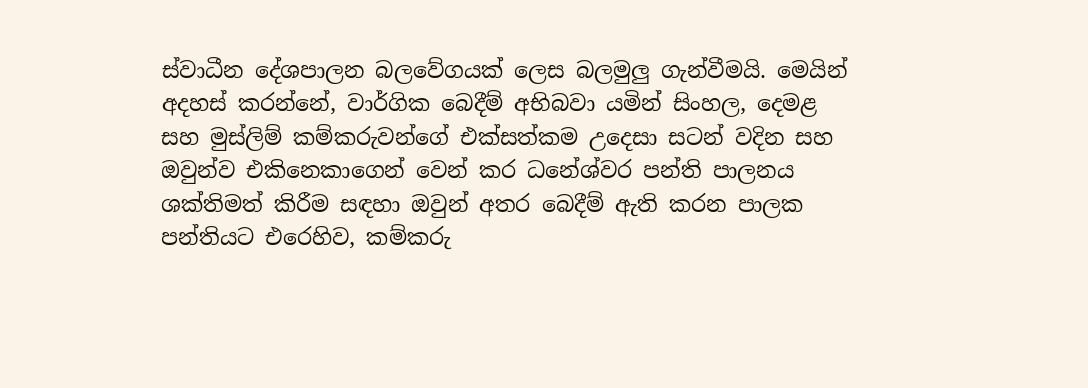ස්වාධීන දේශපාලන බලවේගයක් ලෙස බලමුලු ගැන්වීමයි. මෙයින් අදහස් කරන්නේ, වාර්ගික බෙදීම් අභිබවා යමින් සිංහල, දෙමළ සහ මුස්ලිම් කම්කරුවන්ගේ එක්සත්කම උදෙසා සටන් වදින සහ ඔවුන්ව එකිනෙකාගෙන් වෙන් කර ධනේශ්වර පන්ති පාලනය ශක්තිමත් කිරීම සඳහා ඔවුන් අතර බෙදීම් ඇති කරන පාලක පන්තියට එරෙහිව, කම්කරු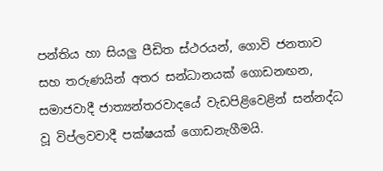පන්තිය හා සියලු පීඩිත ස්ථරයන්, ගොවි ජනතාව සහ තරුණයින් අතර සන්ධානයක් ගොඩනඟන, සමාජවාදී ජාත්‍යන්තරවාදයේ වැඩපිළිවෙළින් සන්නද්ධ වූ විප්ලවවාදී පක්ෂයක් ගොඩනැගීමයි.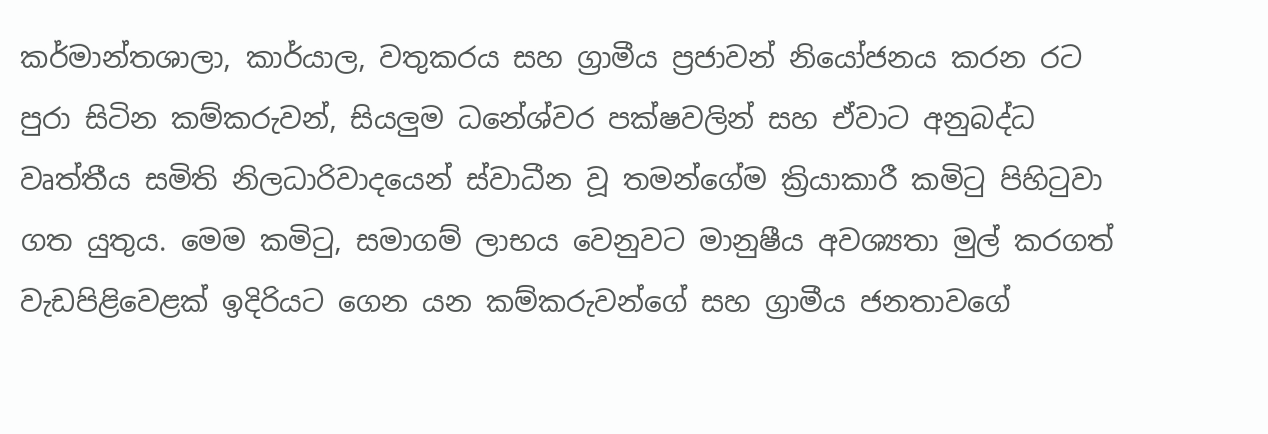කර්මාන්තශාලා, කාර්යාල, වතුකරය සහ ග්‍රාමීය ප්‍රජාවන් නියෝජනය කරන රට පුරා සිටින කම්කරුවන්, සියලුම ධනේශ්වර පක්ෂවලින් සහ ඒවාට අනුබද්ධ වෘත්තීය සමිති නිලධාරිවාදයෙන් ස්වාධීන වූ තමන්ගේම ක්‍රියාකාරී කමිටු පිහිටුවා ගත යුතුය. මෙම කමිටු, සමාගම් ලාභය වෙනුවට මානුෂීය අවශ්‍යතා මුල් කරගත් වැඩපිළිවෙළක් ඉදිරියට ගෙන යන කම්කරුවන්ගේ සහ ග්‍රාමීය ජනතාවගේ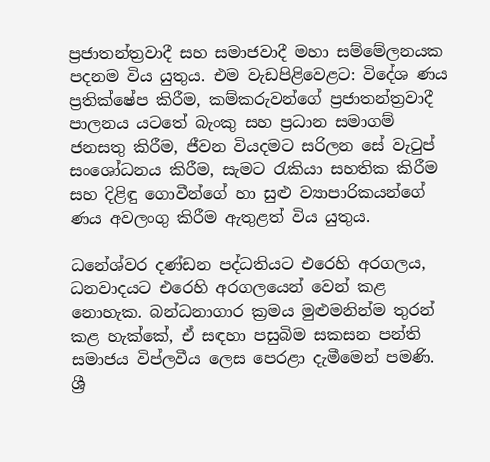ප්‍රජාතන්ත්‍රවාදී සහ සමාජවාදී මහා සම්මේලනයක පදනම විය යුතුය. එම වැඩපිළිවෙළට: විදේශ ණය ප්‍රතික්ෂේප කිරීම, කම්කරුවන්ගේ ප්‍රජාතන්ත්‍රවාදී පාලනය යටතේ බැංකු සහ ප්‍රධාන සමාගම් ජනසතු කිරීම, ජීවන වියදමට සරිලන සේ වැටුප් සංශෝධනය කිරීම, සැමට රැකියා සහතික කිරීම සහ දිළිඳු ගොවීන්ගේ හා සුළු ව්‍යාපාරිකයන්ගේ ණය අවලංගු කිරීම ඇතුළත් විය යුතුය.

ධනේශ්වර දණ්ඩන පද්ධතියට එරෙහි අරගලය, ධනවාදයට එරෙහි අරගලයෙන් වෙන් කළ නොහැක. බන්ධනාගාර ක්‍රමය මුළුමනින්ම තුරන් කළ හැක්කේ, ඒ සඳහා පසුබිම සකසන පන්ති සමාජය විප්ලවීය ලෙස පෙරළා දැමීමෙන් පමණි. ශ්‍රී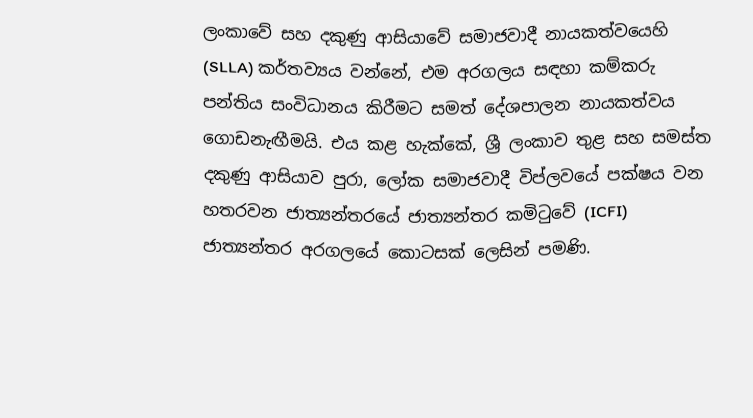ලංකාවේ සහ දකුණු ආසියාවේ සමාජවාදී නායකත්වයෙහි (SLLA) කර්තව්‍යය වන්නේ, එම අරගලය සඳහා කම්කරු පන්තිය සංවිධානය කිරීමට සමත් දේශපාලන නායකත්වය ගොඩනැඟීමයි. එය කළ හැක්කේ, ශ්‍රී ලංකාව තුළ සහ සමස්ත දකුණු ආසියාව පුරා, ලෝක සමාජවාදී විප්ලවයේ පක්ෂය වන හතරවන ජාත්‍යන්තරයේ ජාත්‍යන්තර කමිටුවේ (ICFI) ජාත්‍යන්තර අරගලයේ කොටසක් ලෙසින් පමණි.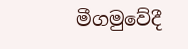මීගමුවේදී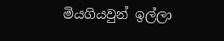මියගියවුන් ඉල්ලා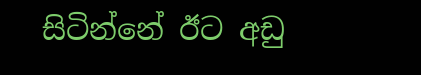සිටින්නේ ඊට අඩු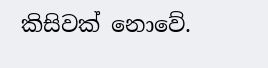කිසිවක් නොවේ.